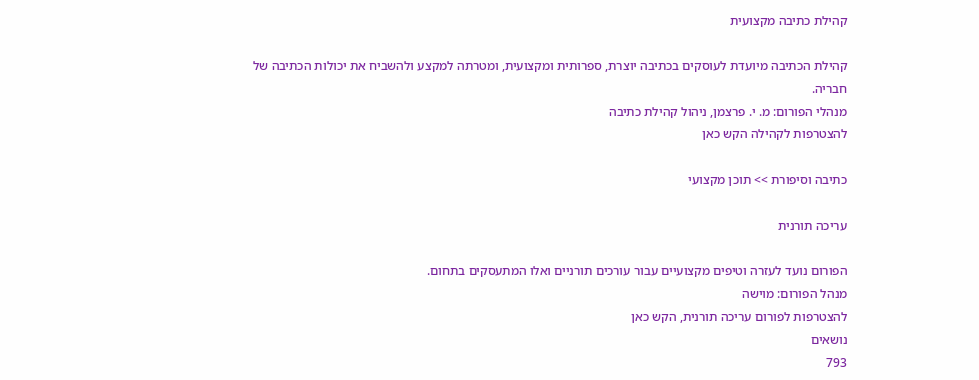קהילת כתיבה מקצועית

קהילת הכתיבה מיועדת לעוסקים בכתיבה יוצרת, ספרותית ומקצועית, ומטרתה למקצע ולהשביח את יכולות הכתיבה של חבריה.
מנהלי הפורום: מ. י. פרצמן, ניהול קהילת כתיבה
להצטרפות לקהילה הקש כאן

כתיבה וסיפורת >> תוכן מקצועי

עריכה תורנית

הפורום נועד לעזרה וטיפים מקצועיים עבור עורכים תורניים ואלו המתעסקים בתחום.
מנהל הפורום: מוישה
להצטרפות לפורום עריכה תורנית, הקש כאן
נושאים
793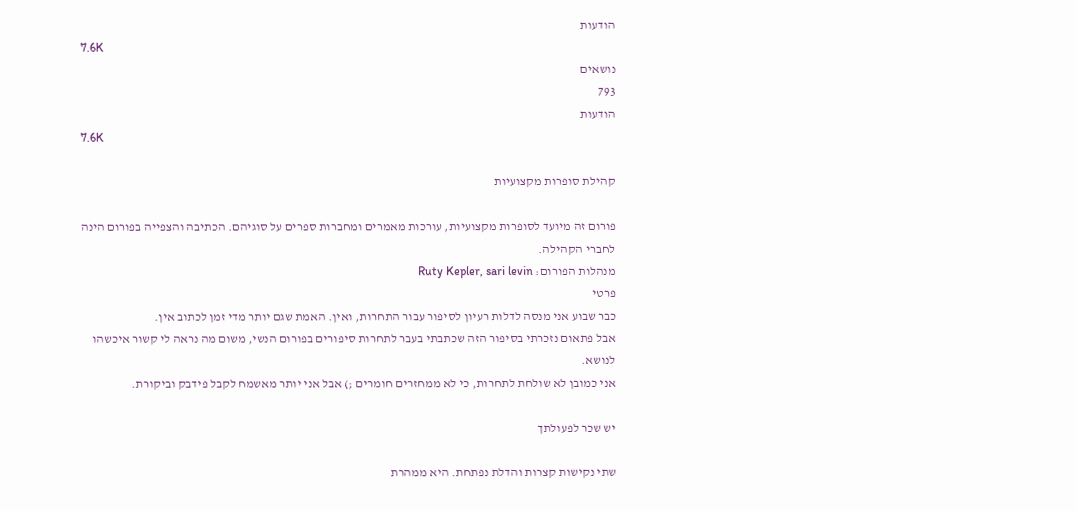הודעות
7.6K
נושאים
793
הודעות
7.6K

קהילת סופרות מקצועיות

פורום זה מיועד לסופרות מקצועיות, עורכות מאמרים ומחברות ספרים על סוגיהם. הכתיבה והצפייה בפורום הינה לחברי הקהילה.
מנהלות הפורום: Ruty Kepler, sari levin
פרטי
כבר שבוע אני מנסה לדלות רעיון לסיפור עבור התחרות, ואין. האמת שגם יותר מדי זמן לכתוב אין.
אבל פתאום נזכרתי בסיפור הזה שכתבתי בעבר לתחרות סיפורים בפורום הנשי, משום מה נראה לי קשור איכשהו לנושא.
אני כמובן לא שולחת לתחרות, כי לא ממחזרים חומרים ;) אבל אני יותר מאשמח לקבל פידבק וביקורת.

יש שכר לפעולתך

שתי נקישות קצרות והדלת נפתחת. היא ממהרת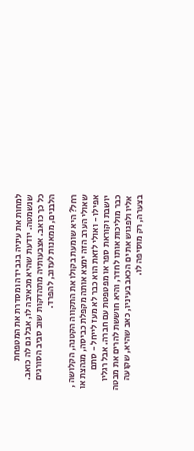למחות את עיניה בגב ידה ומסדרת את המטפחת שנשמטה. יודעת שהיא מכאיבה לו, אבל גם לה כואב. כל כך כואב. אצבעותיה מתהדקות שוב סביב הסורגים הלבנים, ממאנות לעזוב, להפרד.

רחל? היא שומעת בקולו את התקווה הקטנה, הקלושה , שאולי הערב הזה ימצא אותה מקפלת כביסה, מגהצת או אפילו - ואולי לזאת הוא כבר לא מעז לייחל - סתם יושבת וקוראת ספר או מפטפטת עם חברה. אבל רגליו כבר מוליכות אותו לחדר, והיא חוששת להרים את מבטה אליו ולפגוש את ים הכאב בעיניו, כאב שהיא, שקועה בצערה, רק מוסיפה לו.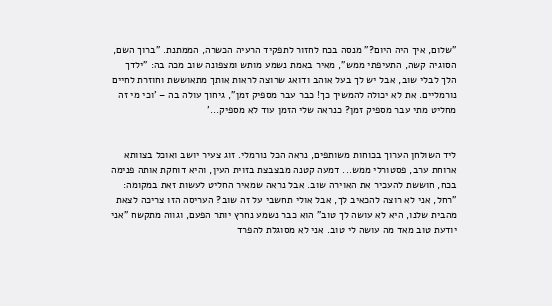"שלום, איך היה היום?" מנסה בכח לחזור לתפקיד הרעיה הכשרה, הממתנת. "ברוך השם, הסוגיה קשה, התעיפתי ממש", מאיר באמת נשמע מותש ומצפונה שוב מכה בה: "ילדך הלך לבלי שוב, אבל יש לך בעל אוהב ודואג שרוצה לראות אותך מתאוששת וחוזרת לחיים נורמליים. את לא יכולה להמשיך כך! כבר עבר מספיק זמן", גיחוך עולה בה – 'וכי מי זה מחליט מתי עבר מספיק זמן? כנראה שלי הזמן עוד לא מספיק...'


ליד השולחן הערוך בכוחות משותפים, נראה הכל נורמלי. זוג צעיר יושב ואוכל בצוותא ארוחת ערב, פסטורלי ממש... דמעה קטנה מבצבצת בזוית העין, והיא דוחקת אותה פנימה בכח, חוששת להעכיר את האוירה שוב. אבל נראה שמאיר החליט לעשות זאת במקומה: "רחל, אני לא רוצה להכאיב לך, אבל אולי תחשבי על זה שוב? העריסה הזו צריכה לצאת מהבית שלנו, היא לא עושה לך טוב" הוא כבר נשמע נחרץ יותר הפעם, וגווה מתקשח "אני יודעת טוב מאד מה עושה לי טוב. אני לא מסוגלת להפרד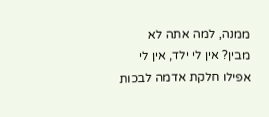ממנה, למה אתה לא מבין? אין לי ילד, אין לי אפילו חלקת אדמה לבכות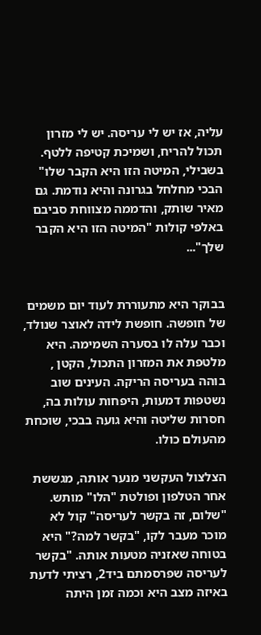עליה, אז יש לי עריסה. יש לי מזרון תכול להריח, ושמיכת קטיפה ללטף. בשבילי, המיטה הזו היא הקבר שלו" הבכי מחלחל בגרונה והיא נודמת. גם מאיר שותק, והדממה מצווחת סביבם באלפי קולות "המיטה הזו היא הקבר שלך"...


בבוקר היא מתעוררת לעוד יום משמים של חופשה. חופשת לידה לאוצר שנולד, וכבר עלה לו בסערה השמימה. היא מלטפת את המזרון התכול, הקטן , בוהה בעריסה הריקה. העינים שוב נשטפות דמעות, היפחות עולות בה, חסרות שליטה והיא גועה בבכי, שוכחת מהעולם כולו.

הצלצול העקשני מנער אותה, מגששת אחר הטלפון ופולטת "הלו" מותש. "שלום, זה בקשר לעריסה" קול לא מוכר מעבר לקו, "בקשר למה?" היא בטוחה שאזניה מטעות אותה. "בקשר לעריסה שפרסמתם ביד2, רציתי לדעת באיזה מצב היא וכמה זמן היתה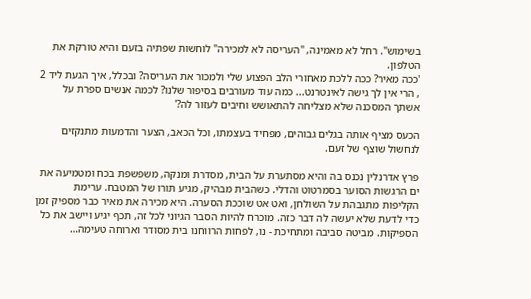בשימוש". רחל לא מאמינה, "העריסה לא למכירה" לוחשות שפתיה בזעם והיא טורקת את הטלפון.
'ככה מאיר? ככה ללכת מאחורי הלב הפצוע שלי ולמכור את העריסה? ובכלל, איך הגעת ליד 2 , הרי אין לך גישה לאינטרנט... כמה עוד מעורבים בסיפור שלנו? לכמה אנשים ספרת על אשתך המסכנה שלא מצליחה להתאושש וחיבים לעזור לה?'

הכעס מציף אותה בגלים גבוהים, מפחיד בעצמתו, וכל הכאב, הצער והדמעות מתנקזים לנחשול שוצף של זעם.

פרץ אדרנלין נכנס בה והיא מסתערת על הבית, מסדרת ומנקה, משפשפת בכח ומטמיעה את ים הרגשות הסוער בסמרטוט והדלי. כשהבית מבהיק, מגיע תורו של המטבח. ערימת הקליפות מתגבהת על השולחן, ואט אט שוככת הסערה. היא מכירה את מאיר כבר מספיק זמן כדי לדעת שלא יעשה לה דבר כזה. מוכרח להיות הסבר הגיוני לכל זה, תכף יגיע ויישב את כל הספיקות. מביטה סביבה ומתחיכת - נו, לפחות הרווחנו בית מסודר וארוחה טעימה…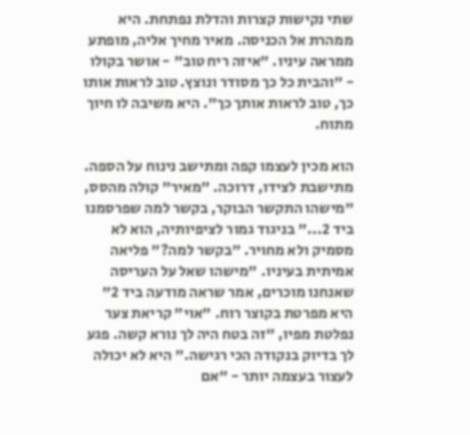שתי נקישות קצרות והדלת נפתחת. היא ממהרת אל הכניסה. מאיר מחיך אליה, מופתע ממראה עיניו. "איזה ריח טוב" - אושר בקולו - "והבית כל כך מסודר ונוצץ. טוב לראות אותו כך, טוב לראות אותך כך". היא משיבה לו חיוך מתוח.

הוא מכין לעצמו קפה ומתישב נינוח על הספה. מתישבת לצידו, דרוכה. "מאיר" קולה מהסס, "מישהו התקשר הבוקר, בקשר למה שפרסמנו ביד 2..." בניגוד גמור לציפיותיה, הוא לא מסמיק ולא מחויר. "בקשר למה?" פליאה אמיתית בעיניו. "מישהו שאל על העריסה שאנחנו מוכרים, אמר שראה מודעה ביד 2" היא מפרטת בקוצר רוח. "אוי" קריאת צער נפלטת מפיו, "זה בטח היה לך נורא קשה. פגע לך בדיוק בנקודה הכי רגישה." היא לא יכולה לעצור בעצמה יותר - "אם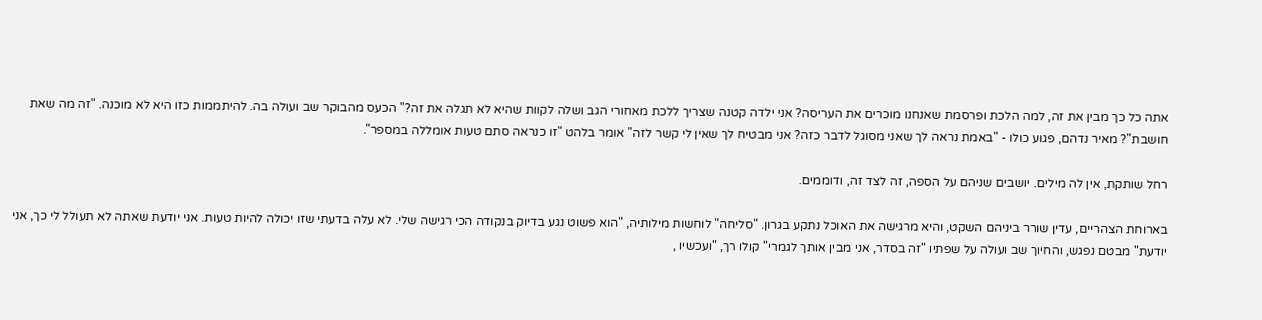אתה כל כך מבין את זה, למה הלכת ופרסמת שאנחנו מוכרים את העריסה? אני ילדה קטנה שצריך ללכת מאחורי הגב ושלה לקוות שהיא לא תגלה את זה?" הכעס מהבוקר שב ועולה בה. להיתממות כזו היא לא מוכנה. "זה מה שאת חושבת"? מאיר נדהם, פגוע כולו - "באמת נראה לך שאני מסוגל לדבר כזה? אני מבטיח לך שאין לי קשר לזה" אומר בלהט "זו כנראה סתם טעות אומללה במספר".

רחל שותקת, אין לה מילים. יושבים שניהם על הספה, זה לצד זה, ודוממים.

בארוחת הצהריים, עדין שורר ביניהם השקט, והיא מרגישה את האוכל נתקע בגרון. "סליחה" לוחשות מילותיה, "הוא פשוט נגע בדיוק בנקודה הכי רגישה שלי. לא עלה בדעתי שזו יכולה להיות טעות. אני יודעת שאתה לא תעולל לי כך, אני יודעת" מבטם נפגש, והחיוך שב ועולה על שפתיו "זה בסדר, אני מבין אותך לגמרי" קולו רך, "ועכשיו ,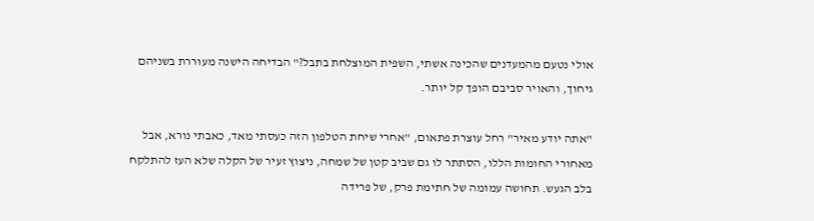אולי נטעם מהמעדנים שהכינה אשתי, השפית המוצלחת בתבל?" הבדיחה הישנה מעוררת בשניהם גיחוך, והאויר סביבם הופך קל יותר.

"אתה יודע מאיר" רחל עוצרת פתאום, "אחרי שיחת הטלפון הזה כעסתי מאד, כאבתי נורא, אבל מאחורי החומות הללו, הסתתר לו גם שביב קטן של שמחה, ניצוץ זעיר של הקלה שלא העז להתלקח בלב הגעש. תחושה עמומה של חתימת פרק, של פרידה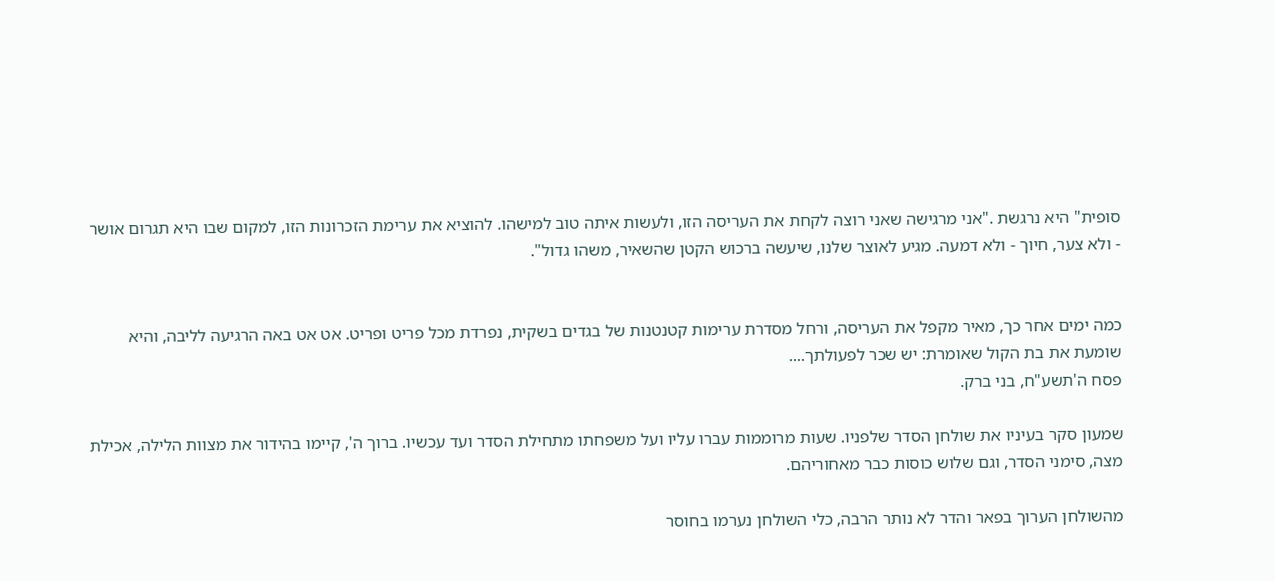סופית" היא נרגשת ."אני מרגישה שאני רוצה לקחת את העריסה הזו, ולעשות איתה טוב למישהו. להוציא את ערימת הזכרונות הזו, למקום שבו היא תגרום אושר - ולא צער, חיוך - ולא דמעה. מגיע לאוצר שלנו, שיעשה ברכוש הקטן שהשאיר, משהו גדול".


כמה ימים אחר כך, מאיר מקפל את העריסה, ורחל מסדרת ערימות קטנטנות של בגדים בשקית, נפרדת מכל פריט ופריט. אט אט באה הרגיעה לליבה, והיא שומעת את בת הקול שאומרת: יש שכר לפעולתך....
פסח ה'תשע"ח, בני ברק.

שמעון סקר בעיניו את שולחן הסדר שלפניו. שעות מרוממות עברו עליו ועל משפחתו מתחילת הסדר ועד עכשיו. ברוך ה', קיימו בהידור את מצוות הלילה, אכילת מצה, סימני הסדר, וגם שלוש כוסות כבר מאחוריהם.

מהשולחן הערוך בפאר והדר לא נותר הרבה, כלי השולחן נערמו בחוסר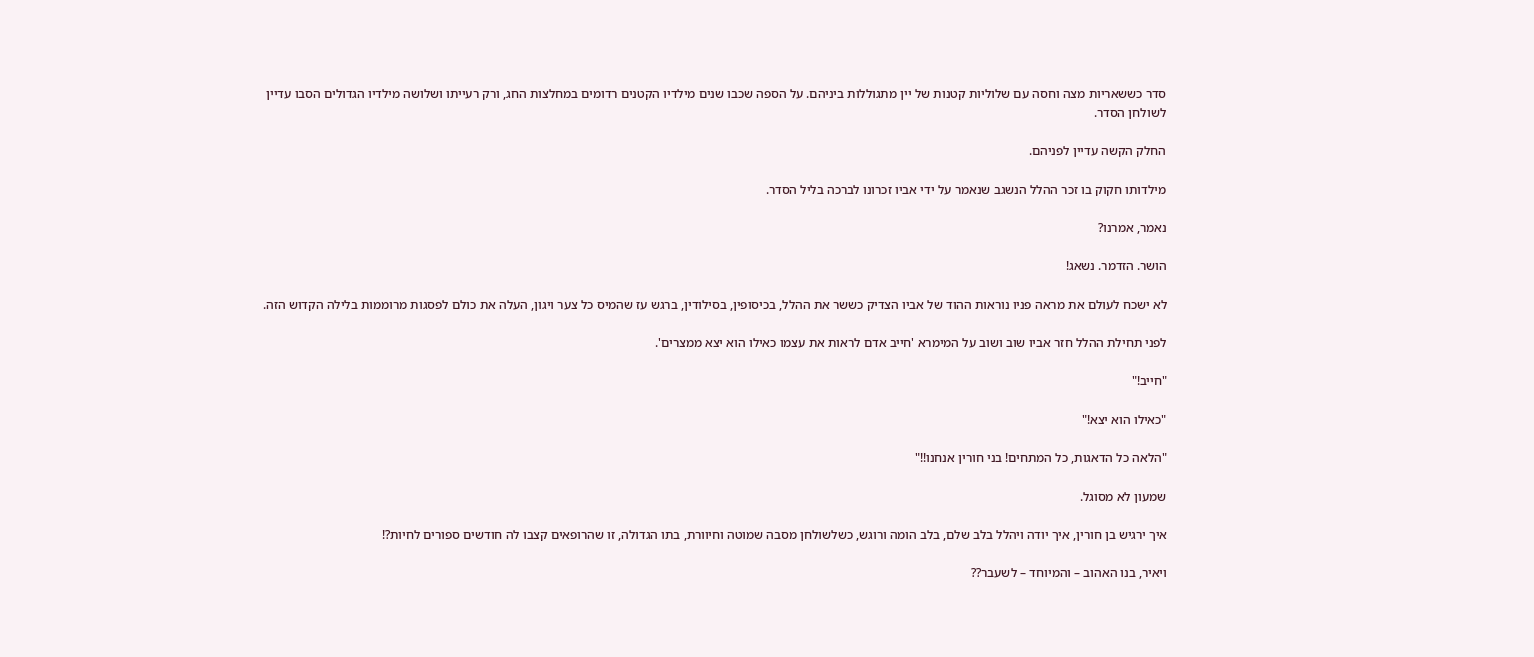סדר כששאריות מצה וחסה עם שלוליות קטנות של יין מתגוללות ביניהם. על הספה שכבו שנים מילדיו הקטנים רדומים במחלצות החג, ורק רעייתו ושלושה מילדיו הגדולים הסבו עדיין לשולחן הסדר.

החלק הקשה עדיין לפניהם.

מילדותו חקוק בו זכר ההלל הנשגב שנאמר על ידי אביו זכרונו לברכה בליל הסדר.

נאמר, אמרנו?

הושר. הזדמר. נשאג!

לא ישכח לעולם את מראה פניו נוראות ההוד של אביו הצדיק כששר את ההלל, בכיסופין, בסילודין, ברגש עז שהמיס כל צער ויגון, העלה את כולם לפסגות מרוממות בלילה הקדוש הזה.

לפני תחילת ההלל חזר אביו שוב ושוב על המימרא 'חייב אדם לראות את עצמו כאילו הוא יצא ממצרים'.

"חייב!"

"כאילו הוא יצא!"

"הלאה כל הדאגות, כל המתחים! בני חורין אנחנו!!"

שמעון לא מסוגל.

איך ירגיש בן חורין, איך יודה ויהלל בלב שלם, בלב הומה ורוגש, כשלשולחן מסבה שמוטה וחיוורת, בתו הגדולה, זו שהרופאים קצבו לה חודשים ספורים לחיות?!

ויאיר, בנו האהוב – והמיוחד – לשעבר??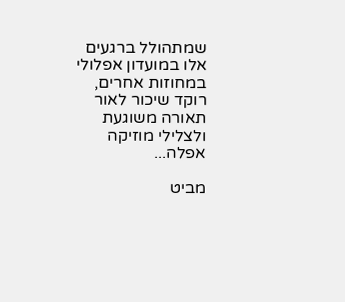שמתהולל ברגעים אלו במועדון אפלולי במחוזות אחרים, רוקד שיכור לאור תאורה משוגעת ולצלילי מוזיקה אפלה...

מביט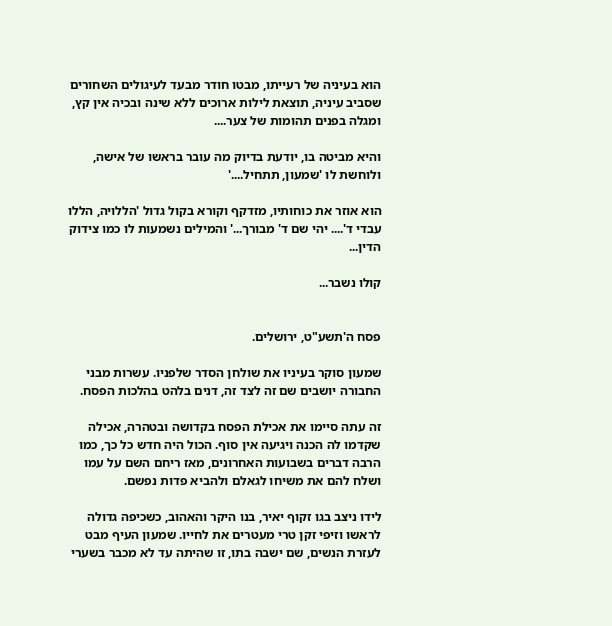הוא בעיניה של רעייתו, מבטו חודר מבעד לעיגולים השחורים שסביב עיניה, תוצאת לילות ארוכים ללא שינה ובכיה אין קץ, ומגלה בפנים תהומות של צער....

והיא מביטה בו, יודעת בדיוק מה עובר בראשו של אישה, ולוחשת לו 'שמעון, תתחיל....'

הוא אוזר את כוחותיו, מזדקף וקורא בקול גדול 'הללויה, הללו עבדי ד'.... יהי שם ד' מבורך...' והמילים נשמעות לו כמו צידוק הדין...

קולו נשבר...


פסח ה'תשע"ט, ירושלים.

שמעון סוקר בעיניו את שולחן הסדר שלפניו. עשרות מבני החבורה יושבים שם זה לצד זה, דנים בלהט בהלכות הפסח.

זה עתה סיימו את אכילת הפסח בקדושה ובטהרה, אכילה שקדמו לה הכנה ויגיעה אין סוף. הכול היה חדש כל כך, כמו הרבה דברים בשבועות האחרונים, מאז ריחם השם על עמו ושלח להם את משיחו לגאלם ולהביא פדות נפשם.

לידו ניצב בגו זקוף יאיר, בנו היקר והאהוב, כשכיפה גדולה לראשו וזיפי זקן טרי מעטרים את לחייו. שמעון העיף מבט לעזרת הנשים, שם ישבה בתו, זו שהיתה עד לא מכבר בשערי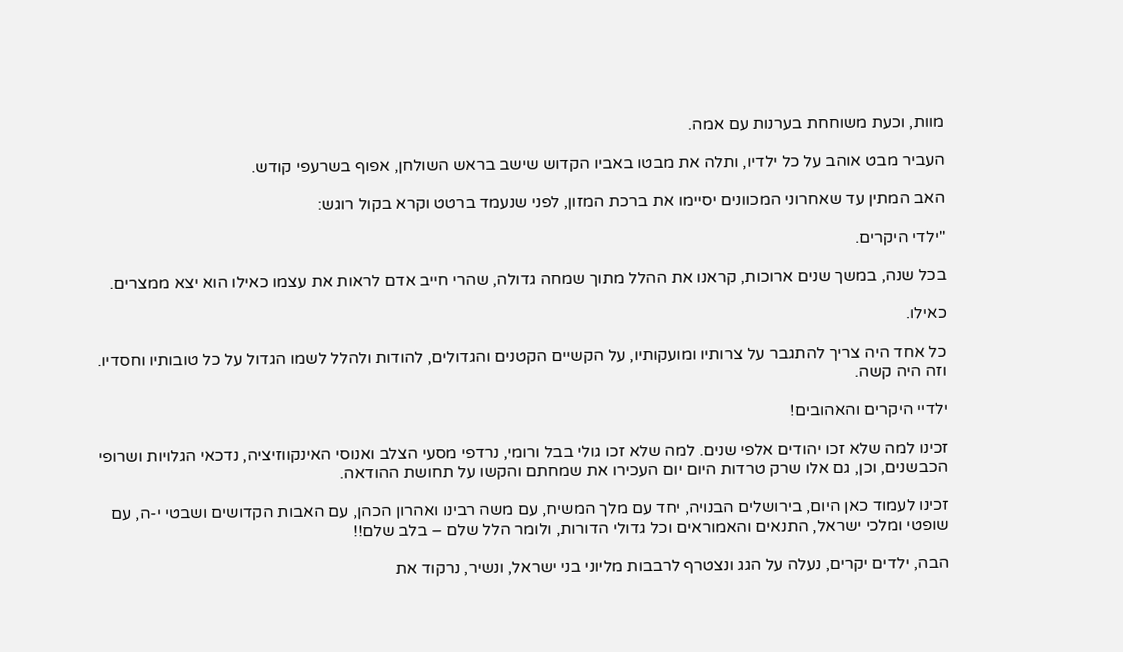מוות, וכעת משוחחת בערנות עם אמה.

העביר מבט אוהב על כל ילדיו, ותלה את מבטו באביו הקדוש שישב בראש השולחן, אפוף בשרעפי קודש.

האב המתין עד שאחרוני המכוונים יסיימו את ברכת המזון, לפני שנעמד ברטט וקרא בקול רוגש:

"ילדי היקרים.

בכל שנה, במשך שנים ארוכות, קראנו את ההלל מתוך שמחה גדולה, שהרי חייב אדם לראות את עצמו כאילו הוא יצא ממצרים.

כאילו.

כל אחד היה צריך להתגבר על צרותיו ומועקותיו, על הקשיים הקטנים והגדולים, להודות ולהלל לשמו הגדול על כל טובותיו וחסדיו. וזה היה קשה.

ילדיי היקרים והאהובים!

זכינו למה שלא זכו יהודים אלפי שנים. למה שלא זכו גולי בבל ורומי, נרדפי מסעי הצלב ואנוסי האינקווזיציה, נדכאי הגלויות ושרופי הכבשנים, וכן, גם אלו שרק טרדות היום יום העכירו את שמחתם והקשו על תחושת ההודאה.

זכינו לעמוד כאן היום, בירושלים הבנויה, יחד עם מלך המשיח, עם משה רבינו ואהרון הכהן, עם האבות הקדושים ושבטי י-ה, עם שופטי ומלכי ישראל, התנאים והאמוראים וכל גדולי הדורות, ולומר הלל שלם – בלב שלם!!

הבה, ילדים יקרים, נעלה על הגג ונצטרף לרבבות מליוני בני ישראל, ונשיר, נרקוד את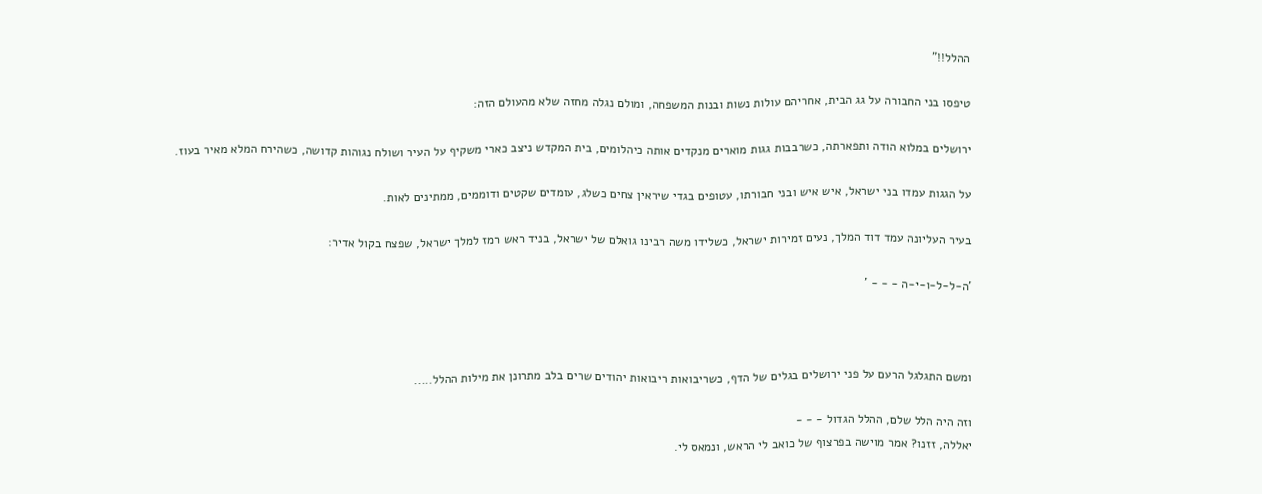ההלל!!"

טיפסו בני החבורה על גג הבית, אחריהם עולות נשות ובנות המשפחה, ומולם נגלה מחזה שלא מהעולם הזה:

ירושלים במלוא הודה ותפארתה, כשרבבות גגות מוארים מנקדים אותה כיהלומים, בית המקדש ניצב כארי משקיף על העיר ושולח נגוהות קדושה, כשהירח המלא מאיר בעוז.

על הגגות עמדו בני ישראל, איש איש ובני חבורתו, עטופים בגדי שיראין צחים כשלג, עומדים שקטים ודוממים, ממתינים לאות.

בעיר העליונה עמד דוד המלך, נעים זמירות ישראל, כשלידו משה רבינו גואלם של ישראל, בניד ראש רמז למלך ישראל, שפצח בקול אדיר:

'ה-ל-ל-ו-י-ה - - - '



ומשם התגלגל הרעם על פני ירושלים בגלים של הדף, כשריבואות ריבואות יהודים שרים בלב מתרונן את מילות ההלל.....

וזה היה הלל שלם, ההלל הגדול - - -
יאללה, זזנו? אמר מוישה בפרצוף של כואב לי הראש, ונמאס לי.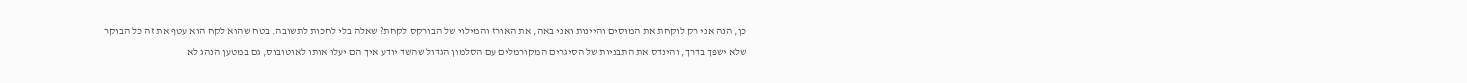כן, הנה אני רק לוקחת את המוּסים והיינות ואני באה, את האורז והמילוי של הבורקס לקחת? שאלה בלי לחכות לתשובה. בטח שהוא לקח הוא עטף את זה כל הבוקר שלא ישפך בדרך, והינדס את התבניות של הסיגרים המקורמלים עם הסלמון הגדול שהשד יודע איך הם יעלו אותו לאוטובוס, גם במטען הנהג לא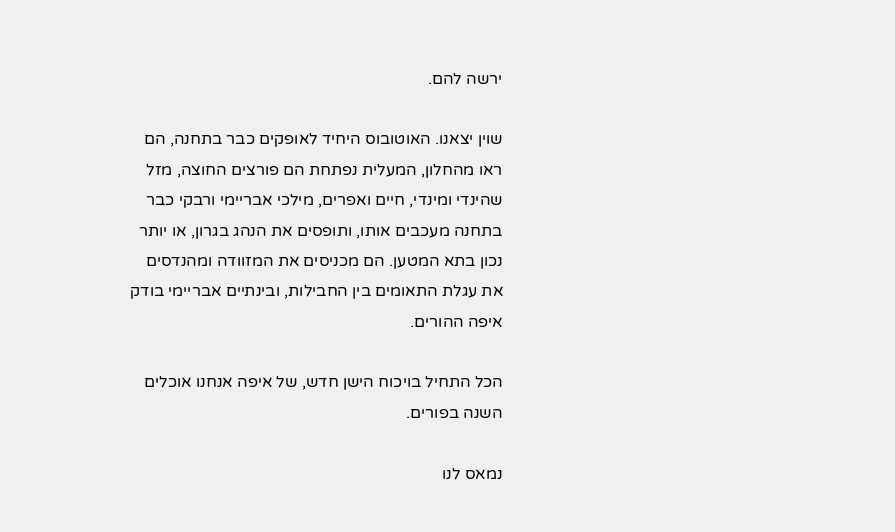ירשה להם.

שוין יצאנו. האוטובוס היחיד לאופקים כבר בתחנה, הם ראו מהחלון, המעלית נפתחת הם פורצים החוצה, מזל שהינדי ומינדי, חיים ואפרים, מילכי אבריימי ורבקי כבר בתחנה מעכבים אותו, ותופסים את הנהג בגרון, או יותר נכון בתא המטען. הם מכניסים את המזוודה ומהנדסים את עגלת התאומים בין החבילות, ובינתיים אבריימי בודק איפה ההורים.

הכל התחיל בויכוח הישן חדש, של איפה אנחנו אוכלים השנה בפורים.

נמאס לנו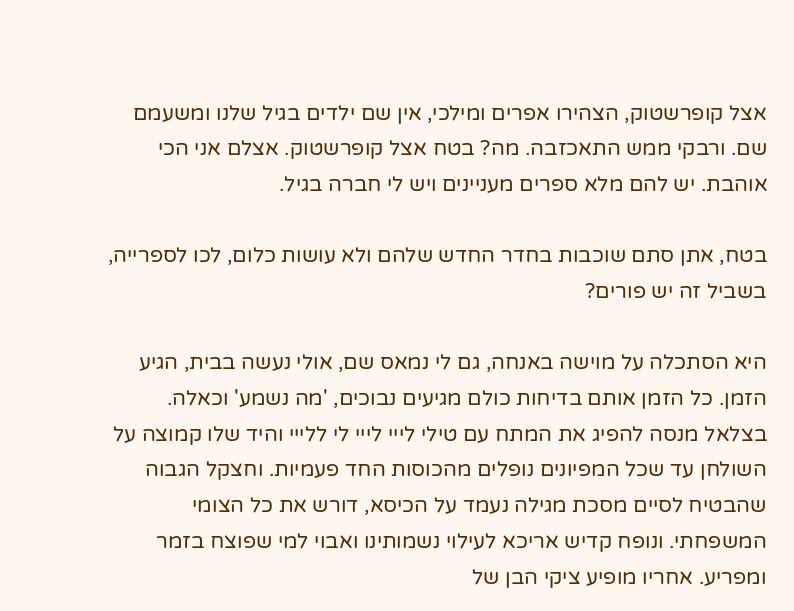אצל קופרשטוק, הצהירו אפרים ומילכי, אין שם ילדים בגיל שלנו ומשעמם שם. ורבקי ממש התאכזבה. מה? בטח אצל קופרשטוק. אצלם אני הכי אוהבת. יש להם מלא ספרים מעניינים ויש לי חברה בגיל.

בטח, אתן סתם שוכבות בחדר החדש שלהם ולא עושות כלום, לכו לספרייה, בשביל זה יש פורים?

היא הסתכלה על מוישה באנחה, גם לי נמאס שם, אולי נעשה בבית, הגיע הזמן. כל הזמן אותם בדיחות כולם מגיעים נבוכים, 'מה נשמע' וכאלה. בצלאל מנסה להפיג את המתח עם טילי לייי לייי לי ללייי והיד שלו קמוצה על השולחן עד שכל המפיונים נופלים מהכוסות החד פעמיות. וחצקל הגבוה שהבטיח לסיים מסכת מגילה נעמד על הכיסא, דורש את כל הצומי המשפחתי. ונופח קדיש אריכא לעילוי נשמותינו ואבוי למי שפוצח בזמר ומפריע. אחריו מופיע ציקי הבן של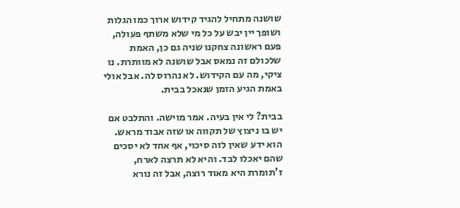שושנה מתחיל להגיד קידוש ארוך כמו הגלות ושופך יין יבש על כל מי שלא משתף פעולה, פעם ראשונה צחקנו שניה גם כן, האמת שלכולם זה נמאס אבל שושנה לא מוותרת. נו ציקי, מה עם הקידוש. לא נהרוס לה. אבל אולי באמת הגיע הזמן שנאכל בבית.

בבית? לי אין בעיה. אמר מוישה. והתלבט אם יש בו ניצוץ של תקווה או שזה אבוד מראש. הוא ידע שאין לזה סיכוי, אף אחד לא יסכים שהם יאכלו לבד. והיא לא תרצה לארח, ז'תומרת היא מאוד רוצה, אבל זה נורא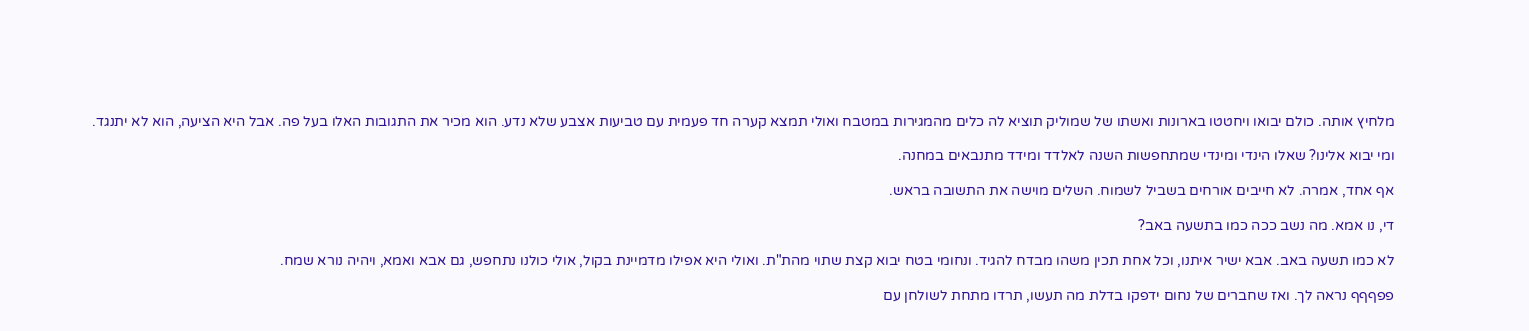מלחיץ אותה. כולם יבואו ויחטטו בארונות ואשתו של שמוליק תוציא לה כלים מהמגירות במטבח ואולי תמצא קערה חד פעמית עם טביעות אצבע שלא נדע. הוא מכיר את התגובות האלו בעל פה. אבל היא הציעה, הוא לא יתנגד.

ומי יבוא אלינו? שאלו הינדי ומינדי שמתחפשות השנה לאלדד ומידד מתנבאים במחנה.

אף אחד, אמרה. לא חייבים אורחים בשביל לשמוח. השלים מוישה את התשובה בראש.

די, נו אמא. מה נשב ככה כמו בתשעה באב?

לא כמו תשעה באב. אבא ישיר איתנו, וכל אחת תכין משהו מבדח להגיד. ונחומי בטח יבוא קצת שתוי מהת"ת. ואולי היא אפילו מדמיינת בקול, אולי כולנו נתחפש, גם אבא ואמא, ויהיה נורא שמח.

פפףףף נראה לך. ואז שחברים של נחום ידפקו בדלת מה תעשו, תרדו מתחת לשולחן עם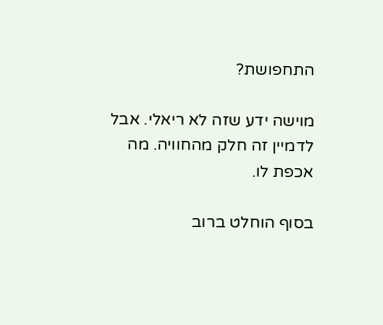התחפושת?

מוישה ידע שזה לא ריאלי. אבל לדמיין זה חלק מהחוויה. מה אכפת לו.

בסוף הוחלט ברוב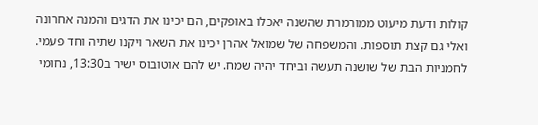קולות ודעת מיעוט ממורמרת שהשנה יאכלו באופקים, הם יכינו את הדגים והמנה אחרונה ואלי גם קצת תוספות. והמשפחה של שמואל אהרן יכינו את השאר ויקנו שתיה וחד פעמי. לחמניות הבת של שושנה תעשה וביחד יהיה שמח. יש להם אוטובוס ישיר ב13:30, נחומי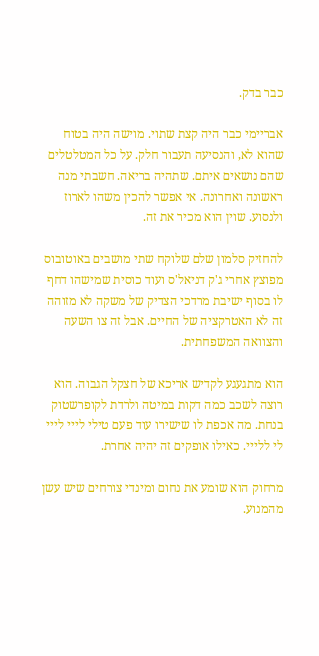כבר בדק.

אבריימי כבר היה קצת שתוי. מוישה היה בטוח שהוא לא, והנסיעה תעבור חלק. על כל המטלטלים שהם נושאים איתם. שתהיה בריאה. חשבתי מנה ראשונה ואחרונה. אי אפשר להכין משהו לארוז ולנסוע. שוין הוא מכיר את זה.

להחזיק סלמון שלם שלוקח שתי מושבים באוטובוס מפוצץ אחרי ג'ק דניאל'ס ועוד כוסית שמישהו דחף לו בסוף ישיבת מרדכי הצדיק של משקה לא מזוהה זה לא האטרקציה של החיים. אבל זה צו השעה והצוואה המשפחתית.

הוא מתגעגע לקדיש אריכא של חצקל הגבוה. הוא רוצה לשכב כמה דקות במיטה ולרדת לקופרשטוק בנחת. מה אכפת לו שישירו עוד פעם טילי לייי לייי לי ללייי. כאילו אופקים זה יהיה אחרת.

מרחוק הוא שומע את נחום ומינדי צורחים שיש עשן מהמנוע.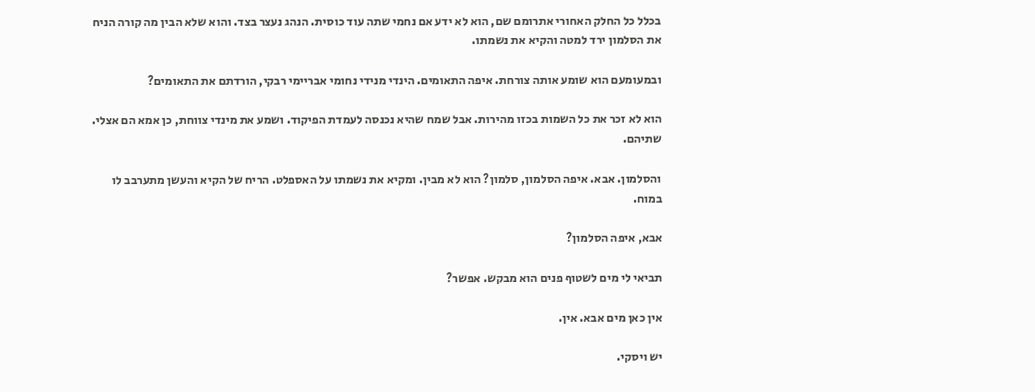בכלל כל החלק האחורי אתרומם שם, הוא לא ידע אם נחמי שתה עוד כוסית. הנהג נעצר בצד. והוא שלא הבין מה קורה הניח את הסלמון ירד למטה והקיא את נשמתו.

ובמעומעם הוא שומע אותה צורחת. איפה התאומים. הינדי מנידי נחומי אבריימי רבקי, הורדתם את התאומים?

הוא לא זכר את כל השמות בכזו מהירות. אבל שמח שהיא נכנסה לעמדת הפיקוד. ושמע את מינדי צווחת, כן אמא הם אצלי. שתיהם.

והסלמון. אבא. איפה הסלמון, סלמון? הוא לא מבין. ומקיא את נשמתו על האספלט. הריח של הקיא והעשן מתערבב לו במוח.

אבא, איפה הסלמון?

תביאי לי מים לשטוף פנים הוא מבקש. אפשר?

אין כאן מים אבא. אין.

יש ויסקי.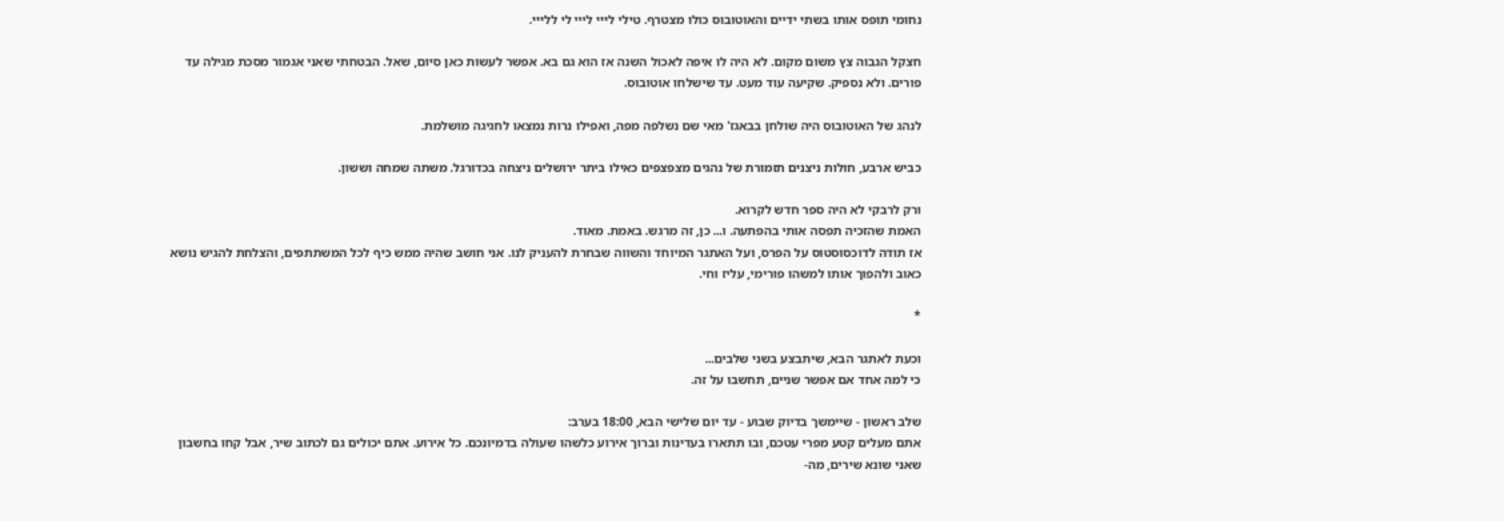נחומי תופס אותו בשתי ידיים והאוטובוס כולו מצטרף. טילי לייי לייי לי ללייי.

חצקל הגבוה צץ משום מקום. לא היה לו איפה לאכול השנה אז הוא גם בא. אפשר לעשות כאן סיום, שאל. הבטחתי שאני אגמור מסכת מגילה עד פורים. ולא נספיק. שקיעה עוד מעט. עד שישלחו אוטובוס.

לנהג של האוטובוס היה שולחן בבאגז' מאי שם נשלפה מפה, ואפילו נרות נמצאו לחגיגה מושלמת.

כביש ארבע, חולות ניצנים תזמורת של נהגים מצפצפים כאילו ביתר ירושלים ניצחה בכדורגל. משתה שמחה וששון.

ורק לרבקי לא היה ספר חדש לקרוא.
האמת שהזכיה תפסה אותי בהפתעה. ו... כן, זה מרגש. באמת. מאוד.
אז תודה לדוכסוסטוס על הפרס, ועל האתגר המיוחד והשווה שבחרת להעניק לנו. אני חושב שהיה ממש כיף לכל המשתתפים, והצלחת להגיש נושא כאוב ולהפוך אותו למשהו פורימי, עליז וחי.

*

וכעת לאתגר הבא, שיתבצע בשני שלבים...
כי למה אחד אם אפשר שניים, תחשבו על זה.

שלב ראשון - שיימשך בדיוק שבוע - עד יום שלישי הבא, 18:00 בערב:
אתם מעלים קטע מפרי עטכם, ובו תתארו בעדינות וברוך אירוע כלשהו שעולה בדמיונכם. כל אירוע. אתם יכולים גם לכתוב שיר, אבל קחו בחשבון שאני שונא שירים, מה-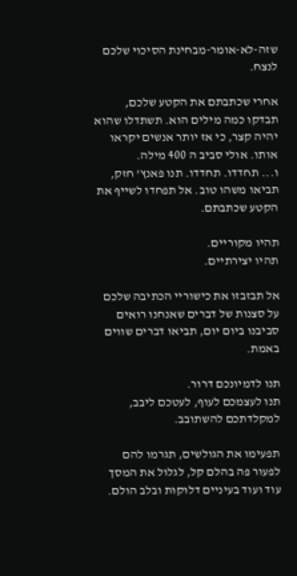שזה-לא-אומר-מבחינת הסיכוי שלכם לנצח.

אחרי שכתבתם את הקטע שלכם, תבדקו כמה מילים הוא. תשתדלו שהוא יהיה קצר, כי אז יותר אנשים יקראו אותו. אולי סביב ה 400 מילה.
ו... תחדדו. תחדדו. תנו פאנץ' חזק, תביאו משהו טוב. אל תפחדו לשייף את הקטע שכתבתם.

תהיו מקוריים.
תהיו יצירתיים.

אל תבזבזו את כישוריי הכתיבה שלכם על סצנות של דברים שאנחנו רואים סביבנו ביום יום, תביאו דברים שווים באמת.

תנו לדמיונכם דרור.
תנו לעצמכם לעוף, לעטכם ליבב, למקלדתכם להשתובב.

תפעימו את הגולשים, תגרמו להם לפעור פה בהלם קל, לגלול את המסך עוד ועוד בעיניים דלוקות ובלב הולם.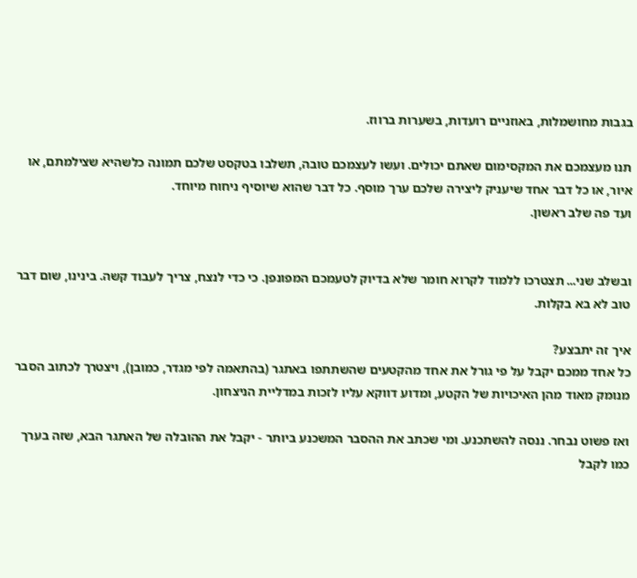בגבות מחושמלות, באוזניים רועדות, בשערות ברווז.

תנו מעצמכם את המקסימום שאתם יכולים. ועשו לעצמכם טובה, תשלבו בטקסט שלכם תמונה כלשהיא שצילמתם, או איור, או כל דבר אחד שיעניק ליצירה שלכם ערך מוסף. כל דבר שהוא שיוסיף ניחוח מיוחד.
ועד פה שלב ראשון.


ובשלב שני... תצטרכו ללמוד לקרוא חומר שלא בדיוק לטעמכם המפונפן. כי כדי לנצח, צריך לעבוד קשה. בינינו, שום דבר טוב לא בא בקלות.

איך זה יתבצע?
כל אחד ממכם יקבל על פי גורל את אחד מהקטעים שהשתתפו באתגר (בהתאמה לפי מגדר, כמובן), ויצטרך לכתוב הסבר מנומק מאוד מהן האיכויות של הקטע, ומדוע דווקא עליו לזכות במדליית הניצחון.

ואז פשוט נבחר. ננסה להשתכנע. ומי שכתב את ההסבר המשכנע ביותר - יקבל את ההובלה של האתגר הבא, שזה בערך כמו לקבל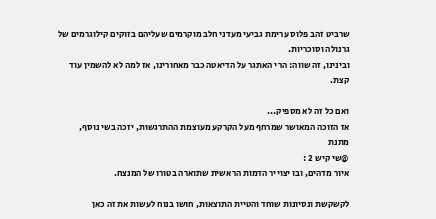שרביט זהב פלוס ערימת גביעי מעדני חלב מוקרמים שעליהם בזוקים קילוגרמים של גרנולה וסוכריות.
ובינינו, זה שווה: הרי האתגר על הדיאטה כבר מאחורינו, אז למה לא להשמין עוד קצת.

ואם כל זה לא מספיק...
אז הזוכה המאושר שמרחף מעל הקרקע מעוצמת ההתרגשות, יזכה בשי נוסף, מתנת
@שי קיש 2 :
איור מדהים, ובו יצוייר הדמות הראשית שתוארה בטורו של המנצח.

לקשקשת ונסיונות שוחד והטיית התוצאות, חושו בנוח לעשות את זה כאן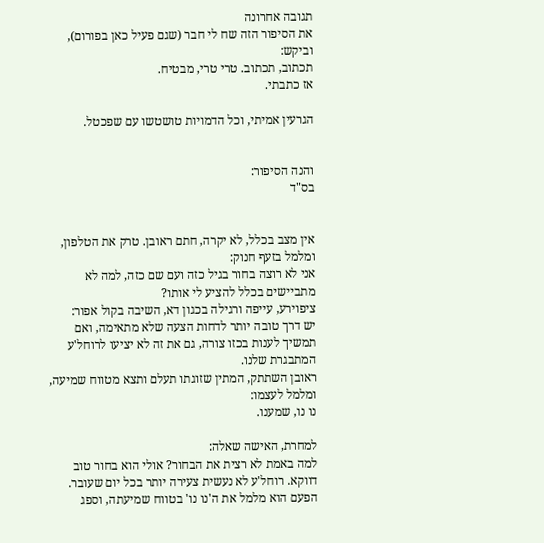תגובה אחרונה
את הסיפור הזה שח לי חבר (שגם פעיל כאן בפורום), וביקש:
תכתוב, תכתוב. טרי טרי, מבטיח.
אז כתבתי.

הגרעין אמיתי, וכל הדמויות טושטשו עם שפכטל.


והנה הסיפור:
בס"ד


אין מצב בכלל, לא יקרה, חתם ראובן. טרק את הטלפון, ומלמל בזעף חנוק:
אני לא רוצה בחור בגיל כזה ועם שם כזה, למה לא מתביישים בכלל להציע לי אותו?
ציפוירע, עייפה ורגילה בכגון דא, השיבה בקול אפור:
יש דרך טובה יותר לדחות הצעה שלא מתאימה, ואם תמשיך לענות בכזו צורה, גם את זה לא יציעו לרוחל'ע המתבגרת שלנו.
ראובן השתתק, המתין שזוגתו תעלם ותצא מטווח שמיעה, ומלמל לעצמו:
נו נו, שמענו.

למחרת, האישה שאלה:
למה באמת לא רצית את הבחור? אולי הוא בחור טוב דווקא. רוחל'ע לא נעשית צעירה יותר בכל יום שעובר.
הפעם הוא מלמל את ה'נו נו' בטווח שמיעתה, וספג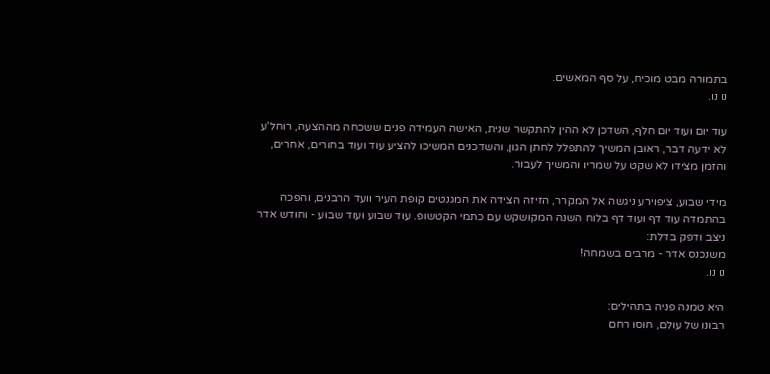בתמורה מבט מוכיח, על סף המאשים.
נו נו.

עוד יום ועוד יום חלף, השדכן לא ההין להתקשר שנית, האישה העמידה פנים ששכחה מההצעה, רוחל'ע לא ידעה דבר, ראובן המשיך להתפלל לחתן הגון, והשדכנים המשיכו להציע עוד ועוד בחורים, אחרים, והזמן מצידו לא שקט על שמריו והמשיך לעבור.

מידי שבוע, ציפוירע ניגשה אל המקרר, הזיזה הצידה את המגנטים קופת העיר וועד הרבנים, והפכה בהתמדה עוד דף ועוד דף בלוח השנה המקושקש עם כתמי הקטשופ. עוד שבוע ועוד שבוע - וחודש אדר ניצב ודפק בדלת:
משנכנס אדר - מרבים בשמחה!
נו נו.

היא טמנה פניה בתהילים:
רבונו של עולם, חוסו רחם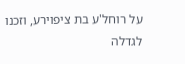על רוחל'ע בת ציפוירע, וזכנו לגדלה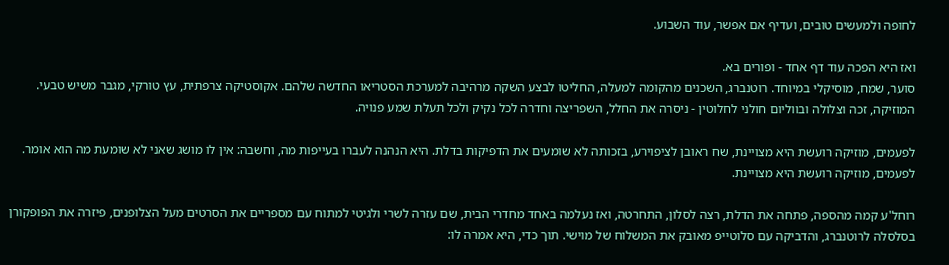לחופה ולמעשים טובים, ועדיף אם אפשר, עוד השבוע.

ואז היא הפכה עוד דף אחד - ופורים בא.
סוער, שמח, מוסיקלי במיוחד. רוטנברג, השכנים מהקומה למעלה, החליטו לבצע השקה מרהיבה למערכת הסטריאו החדשה שלהם. אקוסטיקה צרפתית, עץ טורקי, מגבר משיש טבעי. המוזיקה, זכה וצלולה ובווליום חולני לחלוטין - ניסרה את החלל, השפריצה וחדרה לכל נקיק ולכל תעלת שמע פנויה.

לפעמים, מוזיקה רועשת היא מצויינת, שח ראובן לציפוירע, בזכותה לא שומעים את הדפיקות בדלת. היא הנהנה לעברו בעייפות מה, וחשבה: אין לו מושג שאני לא שומעת מה הוא אומר. לפעמים, מוזיקה רועשת היא מצויינת.

רוחל'ע קמה מהספה, פתחה את הדלת, רצה לסלון, התחרטה, ואז נעלמה באחד מחדרי הבית, שם עזרה לשרי ולגיטי למתוח עם מספריים את הסרטים מעל הצלופנים, פיזרה את הפופקורן בסלסלה לרוטנברג, והדביקה עם סלוטייפ מאובק את המשלוח של מוישי. תוך כדי, היא אמרה לו: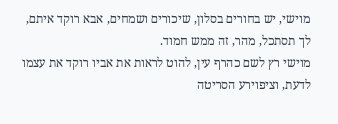מוישי, יש בחורים בסלון, שיכורים ושמחים, אבא רוקד איתם, לך תסתכל, מהר, זה ממש חמוד.
מוישי רץ לשם כהרף עין, להוט לראות את אביו רוקד את עצמו לדעת, וציפוירע הסריטה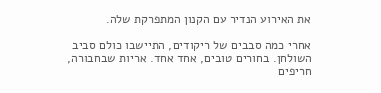את האירוע הנדיר עם הקנון המתפרקת שלה.

אחרי כמה סבבים של ריקודים, התיישבו כולם סביב השולחן. בחורים טובים, אחד אחד. אריות שבחבורה, חריפים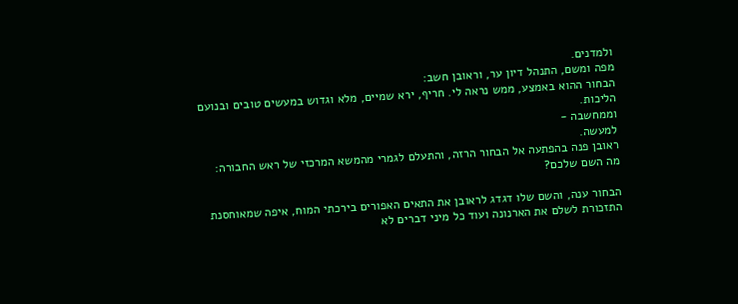ולמדנים.
מפה ומשם, התנהל דיון ער, וראובן חשב:
הבחור ההוא באמצע, ממש נראה לי. חריף, ירא שמיים, מלא וגדוש במעשים טובים ובנועם הליכות.
וממחשבה -
למעשה.
ראובן פנה בהפתעה אל הבחור הרזה, והתעלם לגמרי מהמשא המרכזי של ראש החבורה:
מה השם שלכם?

הבחור ענה, והשם שלו דגדג לראובן את התאים האפורים בירכתי המוח, איפה שמאוחסנת התזכורת לשלם את הארנונה ועוד כל מיני דברים לא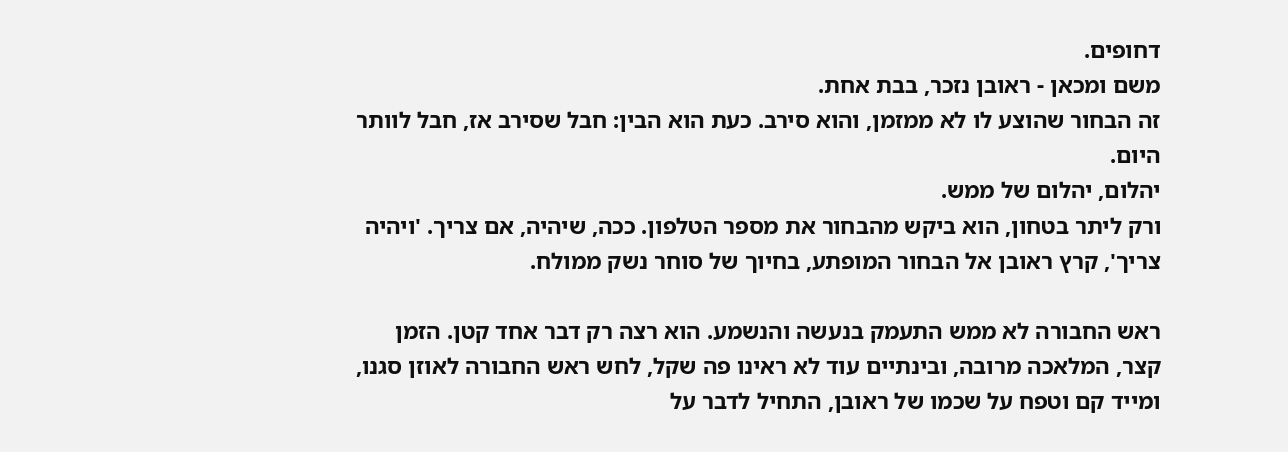דחופים.
משם ומכאן - ראובן נזכר, בבת אחת.
זה הבחור שהוצע לו לא ממזמן, והוא סירב. כעת הוא הבין: חבל שסירב אז, חבל לוותר היום.
יהלום, יהלום של ממש.
ורק ליתר בטחון, הוא ביקש מהבחור את מספר הטלפון. ככה, שיהיה, אם צריך. 'ויהיה צריך', קרץ ראובן אל הבחור המופתע, בחיוך של סוחר נשק ממולח.

ראש החבורה לא ממש התעמק בנעשה והנשמע. הוא רצה רק דבר אחד קטן. הזמן קצר, המלאכה מרובה, ובינתיים עוד לא ראינו פה שקל, לחש ראש החבורה לאוזן סגנו, ומייד קם וטפח על שכמו של ראובן, התחיל לדבר על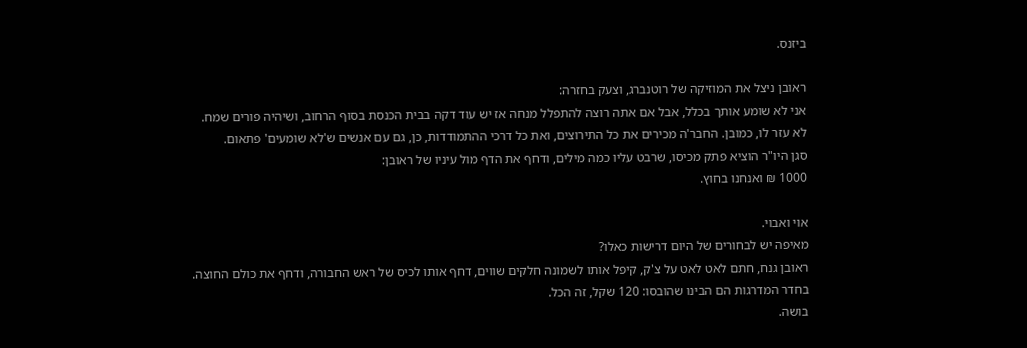ביזנס.

ראובן ניצל את המוזיקה של רוטנברג, וצעק בחזרה:
אני לא שומע אותך בכלל, אבל אם אתה רוצה להתפלל מנחה אז יש עוד דקה בבית הכנסת בסוף הרחוב, ושיהיה פורים שמח.
לא עזר לו, כמובן. החבר'ה מכירים את כל התירוצים, ואת כל דרכי ההתמודדות, כן, גם עם אנשים ש'לא שומעים' פתאום.
סגן היו"ר הוציא פתק מכיסו, שרבט עליו כמה מילים, ודחף את הדף מול עיניו של ראובן:
1000 ₪ ואנחנו בחוץ.

אוי ואבוי.
מאיפה יש לבחורים של היום דרישות כאלו?
ראובן גנח, חתם לאט לאט על צ'ק, קיפל אותו לשמונה חלקים שווים, דחף אותו לכיס של ראש החבורה, ודחף את כולם החוצה.
בחדר המדרגות הם הבינו שהובסו: 120 שקל, זה הכל.
בושה.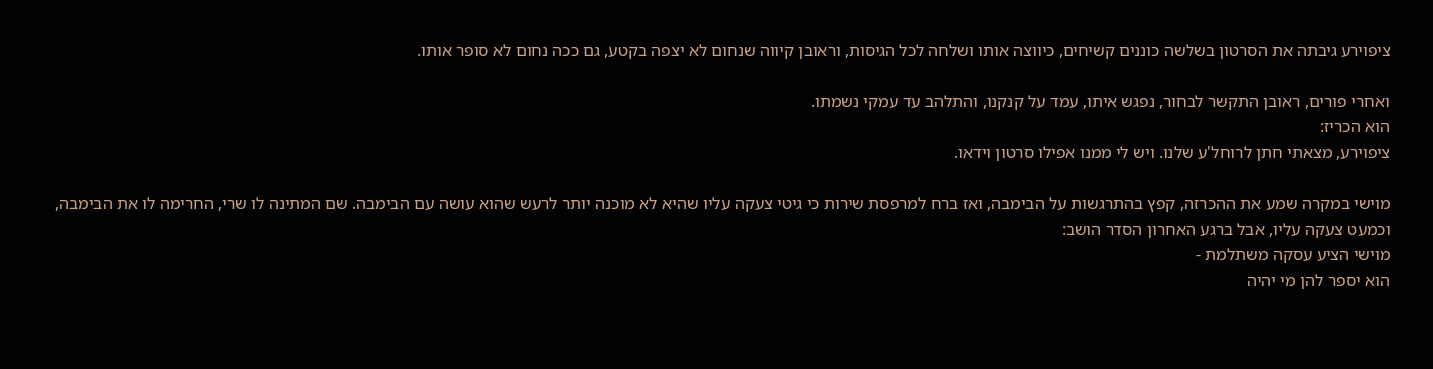ציפוירע גיבתה את הסרטון בשלשה כוננים קשיחים, כיווצה אותו ושלחה לכל הגיסות, וראובן קיווה שנחום לא יצפה בקטע, גם ככה נחום לא סופר אותו.

ואחרי פורים, ראובן התקשר לבחור, נפגש איתו, עמד על קנקנו, והתלהב עד עמקי נשמתו.
הוא הכריז:
ציפוירע, מצאתי חתן לרוחל'ע שלנו. ויש לי ממנו אפילו סרטון וידאו.

מוישי במקרה שמע את ההכרזה, קפץ בהתרגשות על הבימבה, ואז ברח למרפסת שירות כי גיטי צעקה עליו שהיא לא מוכנה יותר לרעש שהוא עושה עם הבימבה. שם המתינה לו שרי, החרימה לו את הבימבה, וכמעט צעקה עליו, אבל ברגע האחרון הסדר הושב:
מוישי הציע עסקה משתלמת -
הוא יספר להן מי יהיה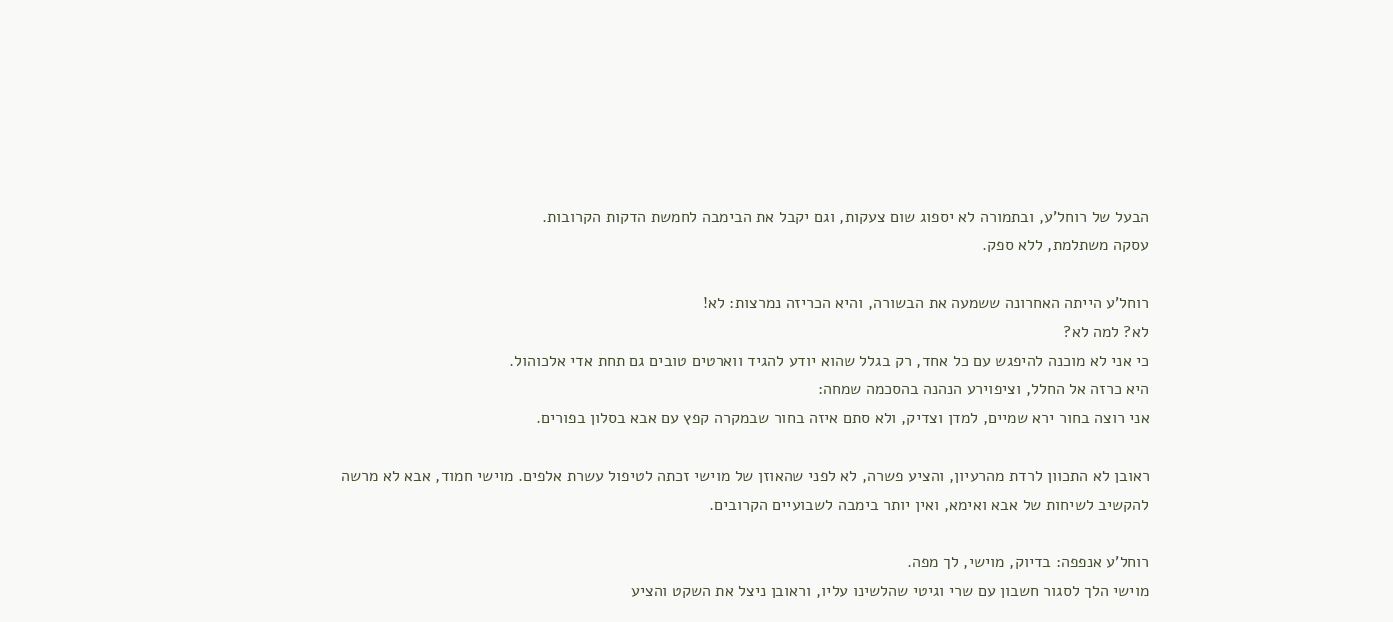הבעל של רוחל'ע, ובתמורה לא יספוג שום צעקות, וגם יקבל את הבימבה לחמשת הדקות הקרובות.
עסקה משתלמת, ללא ספק.

רוחל'ע הייתה האחרונה ששמעה את הבשורה, והיא הכריזה נמרצות: לא!
לא? למה לא?
כי אני לא מוכנה להיפגש עם כל אחד, רק בגלל שהוא יודע להגיד ווארטים טובים גם תחת אדי אלכוהול.
היא כרזה אל החלל, וציפוירע הנהנה בהסכמה שמחה:
אני רוצה בחור ירא שמיים, למדן וצדיק, ולא סתם איזה בחור שבמקרה קפץ עם אבא בסלון בפורים.

ראובן לא התכוון לרדת מהרעיון, והציע פשרה, לא לפני שהאוזן של מוישי זכתה לטיפול עשרת אלפים. מוישי חמוד, אבא לא מרשה להקשיב לשיחות של אבא ואימא, ואין יותר בימבה לשבועיים הקרובים.

רוחל'ע אנפפה: בדיוק, מוישי, לך מפה.
מוישי הלך לסגור חשבון עם שרי וגיטי שהלשינו עליו, וראובן ניצל את השקט והציע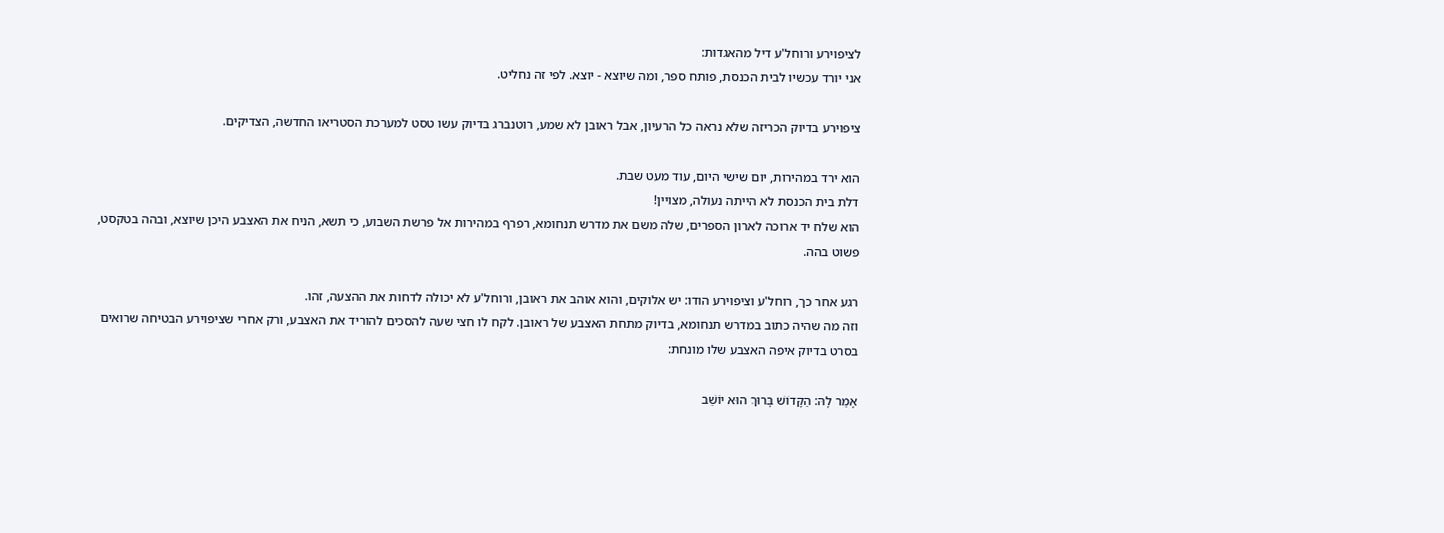לציפוירע ורוחל'ע דיל מהאגדות:
אני יורד עכשיו לבית הכנסת, פותח ספר, ומה שיוצא - יוצא. לפי זה נחליט.

ציפוירע בדיוק הכריזה שלא נראה כל הרעיון, אבל ראובן לא שמע, רוטנברג בדיוק עשו טסט למערכת הסטריאו החדשה, הצדיקים.

הוא ירד במהירות, יום שישי היום, עוד מעט שבת.
דלת בית הכנסת לא הייתה נעולה, מצויין!
הוא שלח יד ארוכה לארון הספרים, שלה משם את מדרש תנחומא, רפרף במהירות אל פרשת השבוע, כי תשא, הניח את האצבע היכן שיוצא, ובהה בטקסט, פשוט בהה.

רגע אחר כך, רוחל'ע וציפוירע הודו: יש אלוקים, והוא אוהב את ראובן, ורוחל'ע לא יכולה לדחות את ההצעה, זהו.
וזה מה שהיה כתוב במדרש תנחומא, בדיוק מתחת האצבע של ראובן. לקח לו חצי שעה להסכים להוריד את האצבע, ורק אחרי שציפוירע הבטיחה שרואים בסרט בדיוק איפה האצבע שלו מונחת:

אָמַר לָהּ: הַקָּדוֹשׁ בָּרוּךְ הוּא יוֹשֵׁב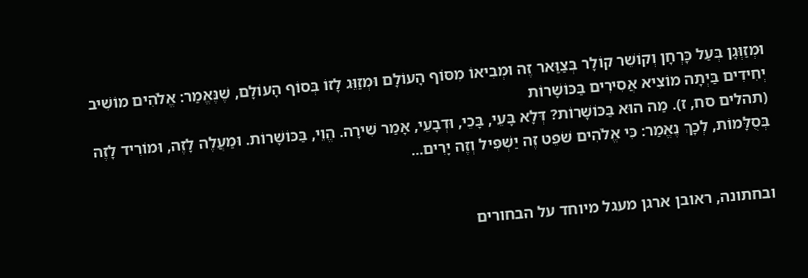וּמְזַוְּגָן בְּעַל כָּרְחָן וְקוֹשֵׁר קוֹלָר בְּצַוַּאר זֶה וּמְבִיאוֹ מִסּוֹף הָעוֹלָם וּמְזַוֵּג לָזוֹ בְּסוֹף הָעוֹלָם, שֶׁנֶּאֱמַר: אֱלֹהִים מוֹשִׁיב יְחִידִים בַּיְתָה מוֹצִיא אֲסִירִים בַּכּוֹשָׁרוֹת
(תהלים סח, ז). מַה הוּא בַּכּוֹשָׁרוֹת? דְּלָא בָּעֵי, בָּכֵי, וּדְבָעֵי, אָמַר שִׁירָה. הֱוֵי, בַּכּוֹשָׁרוֹת. וּמַעֲלֶה לָזֶה, וּמוֹרִיד לָזֶה בְּסֻלָּמוֹת, לְכָךְ נֶאֱמַר: כִּי אֱלֹהִים שֹׁפֵט זֶה יַשְׁפִּיל וְזֶה יָרִים...


ובחתונה, ראובן ארגן מעגל מיוחד על הבחורים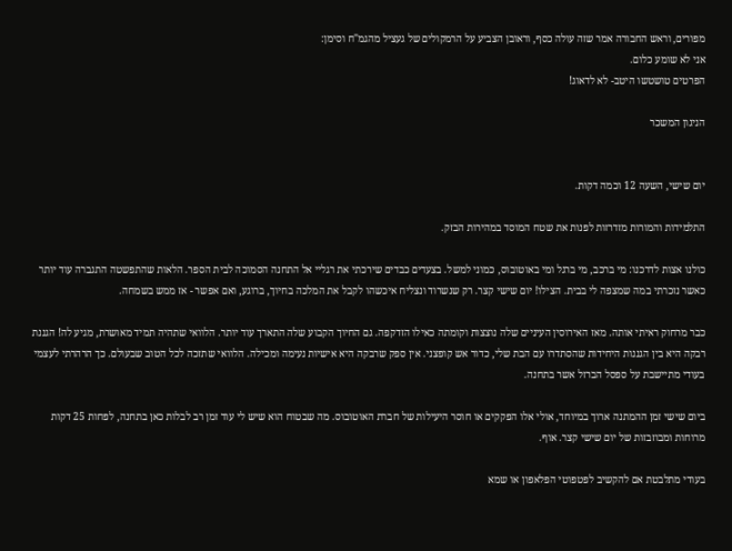מפורים, וראש החבורה אמר שזה עולה כסף, וראובן הצביע על הרמקולים של געציל מהגמ"ח וסימן:
אני לא שומע כלום.
הפרטים טושטשו היטב- לא לדאוג!

הניגון המשכר


יום שישי, השעה 12 וכמה דקות.

התלמידות והמורות מזדרזות לפנות את שטח המוסד במהירות הבזק.

כולנו אצות לדרכנו: מי ברכב, מי ברגל ומי באוטובוס, כמוני למשל. בצעדים כבדים שירכתי את רגליי אל התחנה הסמוכה לבית הספר. הלאות שהתפשטה התגברה עוד יותר כאשר נזכרתי במה שמצפה לי בבית. הצילו! יום שישי קצר. רק שנשרוד ונצליח איכשהו לקבל את המלכה בחיוך, ברוגע, ואם אפשר - אז ממש בשמחה.

כבר מרחוק ראיתי אותה. מאז האירוסין העיניים שלה נוצצות וקומתה כאילו הזדקפה. גם החיוך הקבוע שלה התארך עוד יותר. הלוואי שתהיה תמיד מאושרת, מגיע לה! הגננת רבקה היא בין הגננות היחידות שהסתדרו עם הבת שלי, כדור אש קופצני. אין ספק שרבקה היא אישיות נעימה ומכילה. הלוואי שתזכה לכל הטוב שבעולם. כך הרהרתי לעצמי בעודי מתיישבת על ספסל הברזל אשר בתחנה.

ביום שישי זמן ההמתנה ארוך במיוחד, אולי אלו הפקקים או חוסר היעילות של חברת האוטובוס. מה שבטוח הוא שיש לי עוד זמן רב לבלות כאן בתחנה, לפחות 25 דקות מרוחות ומבוזבזות של יום שישי קצר. אוף.

בעודי מתלבטת אם להקשיב לפטפוטי הפלאפון או שמא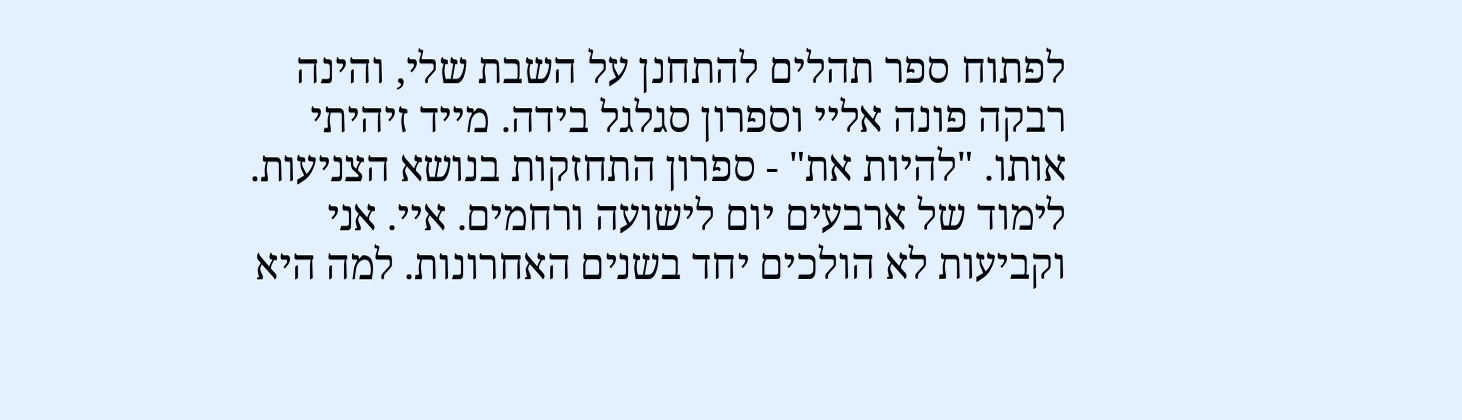לפתוח ספר תהלים להתחנן על השבת שלי, והינה רבקה פונה אליי וספרון סגלגל בידה. מייד זיהיתי אותו. "להיות את" - ספרון התחזקות בנושא הצניעות. לימוד של ארבעים יום לישועה ורחמים. איי. אני וקביעות לא הולכים יחד בשנים האחרונות. למה היא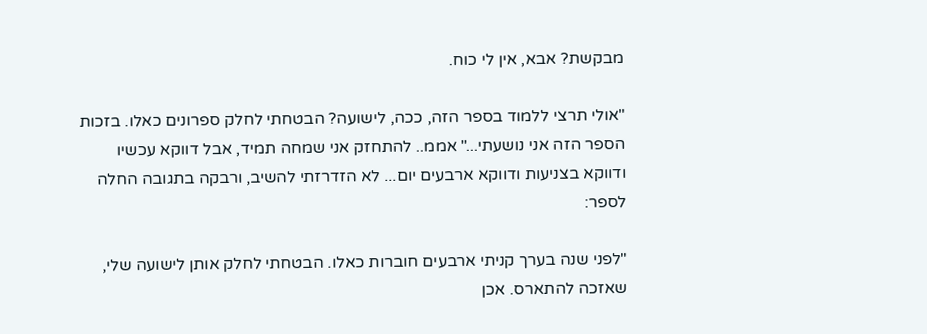מבקשת? אבא, אין לי כוח.

"אולי תרצי ללמוד בספר הזה, ככה, לישועה? הבטחתי לחלק ספרונים כאלו. בזכות הספר הזה אני נושעתי..." אממ.. להתחזק אני שמחה תמיד, אבל דווקא עכשיו ודווקא בצניעות ודווקא ארבעים יום... לא הזדרזתי להשיב, ורבקה בתגובה החלה לספר:

"לפני שנה בערך קניתי ארבעים חוברות כאלו. הבטחתי לחלק אותן לישועה שלי, שאזכה להתארס. אכן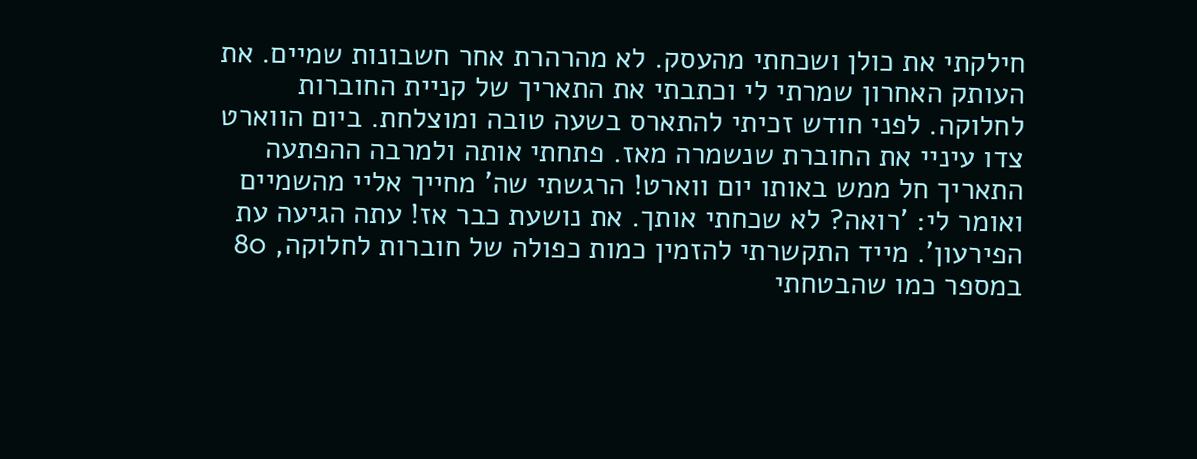חילקתי את כולן ושכחתי מהעסק. לא מהרהרת אחר חשבונות שמיים. את העותק האחרון שמרתי לי וכתבתי את התאריך של קניית החוברות לחלוקה. לפני חודש זכיתי להתארס בשעה טובה ומוצלחת. ביום הווארט צדו עיניי את החוברת שנשמרה מאז. פתחתי אותה ולמרבה ההפתעה התאריך חל ממש באותו יום ווארט! הרגשתי שה' מחייך אליי מהשמיים ואומר לי: 'רואה? לא שכחתי אותך. את נושעת כבר אז! עתה הגיעה עת הפירעון'. מייד התקשרתי להזמין כמות כפולה של חוברות לחלוקה, 80 במספר כמו שהבטחתי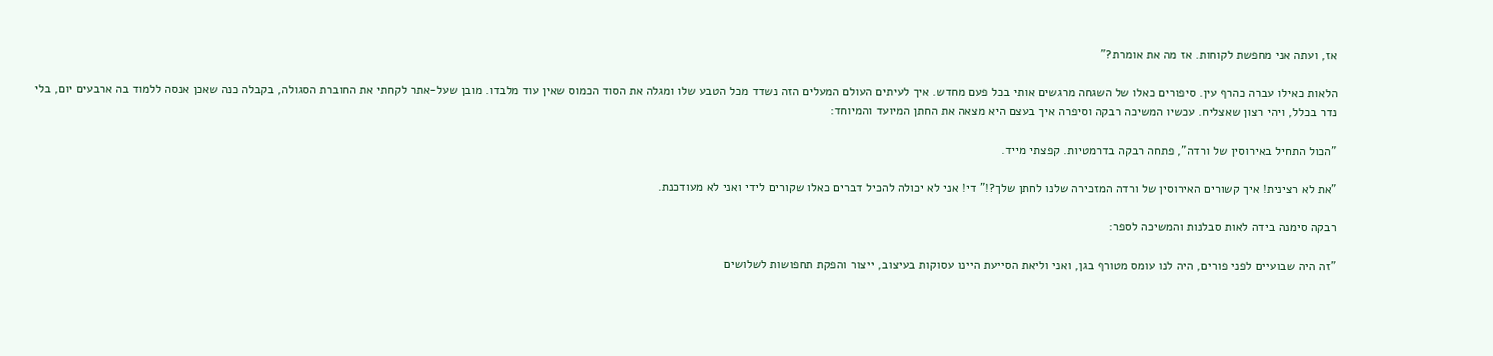אז, ועתה אני מחפשת לקוחות. אז מה את אומרת?"

הלאות כאילו עברה כהרף עין. סיפורים כאלו של השגחה מרגשים אותי בכל פעם מחדש. איך לעיתים העולם המעלים הזה נשדד מכל הטבע שלו ומגלה את הסוד הכמוס שאין עוד מלבדו. מובן שעל-אתר לקחתי את החוברת הסגולה, בקבלה כנה שאכן אנסה ללמוד בה ארבעים יום, בלי נדר בכלל, ויהי רצון שאצליח. עכשיו המשיכה רבקה וסיפרה איך בעצם היא מצאה את החתן המיועד והמיוחד:

"הכול התחיל באירוסין של ורדה", פתחה רבקה בדרמטיות. קפצתי מייד.

"את לא רצינית! איך קשורים האירוסין של ורדה המזכירה שלנו לחתן שלך?!" די! אני לא יכולה להכיל דברים כאלו שקורים לידי ואני לא מעודכנת.

רבקה סימנה בידה לאות סבלנות והמשיכה לספר:

"זה היה שבועיים לפני פורים, היה לנו עומס מטורף בגן, ואני וליאת הסייעת היינו עסוקות בעיצוב, ייצור והפקת תחפושות לשלושים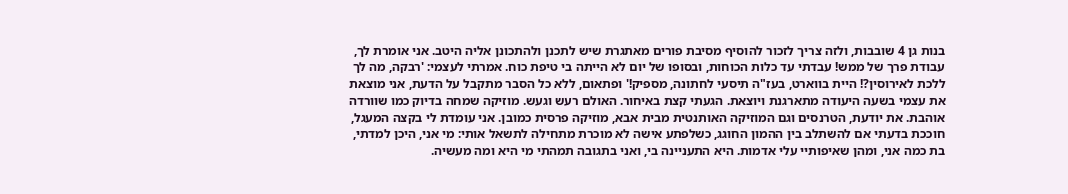בנות גן 4 שובבות, ולזה צריך לזכור להוסיף מסיבת פורים מאתגרת שיש לתכנן ולהתכונן אליה היטב. אני אומרת לך, עבודת פרך של ממש! עבדתי עד כלות הכוחות, ובסופו של יום לא הייתה בי טיפת כוח. אמרתי לעצמי: 'רבקה, מה לך ללכת לאירוסין?! היית בווארט, בעז"ה תיסעי לחתונה, מספיק!' ופתאום, ללא כל הסבר מתקבל על הדעת, אני מוצאת את עצמי בשעה היעודה מתארגנת ויוצאת. הגעתי קצת באיחור. האולם רעש וגעש. מוזיקה שמחה בדיוק כמו שוורדה אוהבת. את יודעת, הטרנסים וגם המוזיקה האותנטית מבית אבא, מוזיקה פרסית כמובן. אני עומדת לי בקצה המעגל, חוככת בדעתי אם להשתלב בין ההמון החוגג, כשלפתע אישה לא מוכרת מתחילה לתשאל אותי: מי אני, היכן למדתי, בת כמה אני, ומהן שאיפותיי עלי אדמות. היא התעניינה בי, ואני בתגובה תמהתי מי היא ומה מעשיה.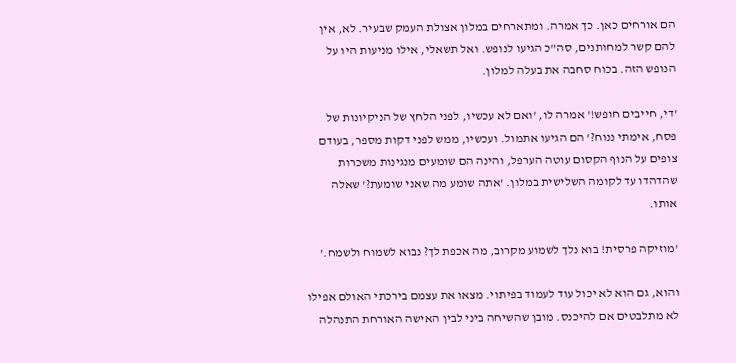הם אורחים כאן. כך אמרה. ומתארחים במלון אצולת העמק שבעיר. לא, אין להם קשר למחותנים, סה"כ הגיעו לנופש. ואל תשאלי, אילו מניעות היו על הנופש הזה. בכוח סחבה את בעלה למלון.

'די, חייבים חופש!' אמרה לו, 'ואם לא עכשיו, לפני הלחץ של הניקיונות של פסח, אימתי ננוח?' הם הגיעו אתמול. ועכשיו, ממש לפני דקות מספר, בעודם צופים על הנוף הקסום עוטה הערפל, והינה הם שומעים מנגינות משכרות שהדהדו עד לקומה השלישית במלון. 'אתה שומע מה שאני שומעת?' שאלה אותו.

'מוזיקה פרסית! בוא נלך לשמוע מקרוב, מה אכפת לך? נבוא לשמוח ולשמח.'

והוא, גם הוא לא יכול עוד לעמוד בפיתוי. מצאו את עצמם בירכתי האולם אפילו לא מתלבטים אם להיכנס. מובן שהשיחה ביני לבין האישה האורחת התנהלה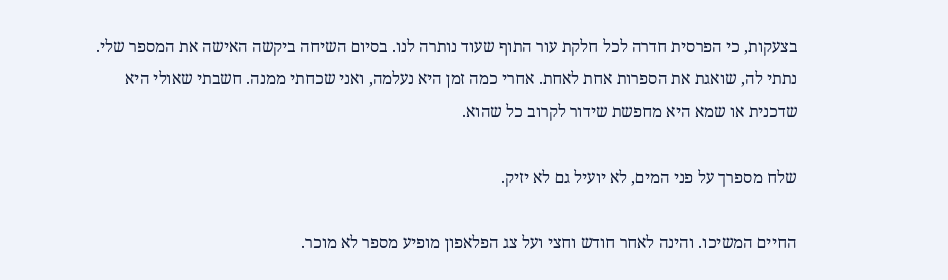בצעקות, כי הפרסית חדרה לכל חלקת עור התוף שעוד נותרה לנו. בסיום השיחה ביקשה האישה את המספר שלי. נתתי לה, שואגת את הספרות אחת לאחת. אחרי כמה זמן היא נעלמה, ואני שכחתי ממנה. חשבתי שאולי היא שדכנית או שמא היא מחפשת שידור לקרוב כל שהוא.

שלח מספרך על פני המים, לא יועיל גם לא יזיק.

החיים המשיכו. והינה לאחר חודש וחצי ועל צג הפלאפון מופיע מספר לא מוכר.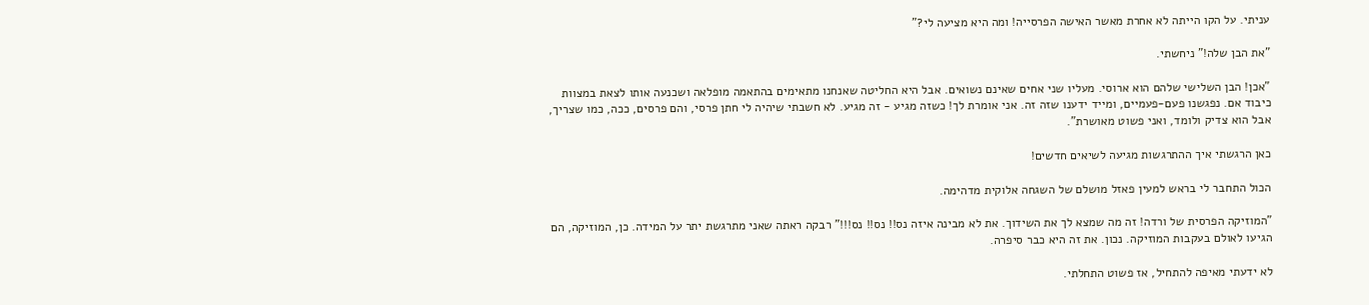עניתי. על הקו הייתה לא אחרת מאשר האישה הפרסייה! ומה היא מציעה לי?"

"את הבן שלה!" ניחשתי.

"אכן! הבן השלישי שלהם הוא ארוסי. מעליו שני אחים שאינם נשואים. אבל היא החליטה שאנחנו מתאימים בהתאמה מופלאה ושכנעה אותו לצאת במצוות כיבוד אם. נפגשנו פעם-פעמיים, ומייד ידענו שזה זה. אני אומרת לך! כשזה מגיע - זה מגיע. לא חשבתי שיהיה לי חתן פרסי, והם פרסים, ככה, כמו שצריך, אבל הוא צדיק ולומד, ואני פשוט מאושרת".

כאן הרגשתי איך ההתרגשות מגיעה לשיאים חדשים!

הכול התחבר לי בראש למעין פאזל מושלם של השגחה אלוקית מדהימה.

"המוזיקה הפרסית של ורדה! זה מה שמצא לך את השידוך. את לא מבינה איזה נס!! נס!! נס!!!" רבקה ראתה שאני מתרגשת יתר על המידה. כן, המוזיקה, הם הגיעו לאולם בעקבות המוזיקה. נכון. את זה היא כבר סיפרה.

לא ידעתי מאיפה להתחיל, אז פשוט התחלתי.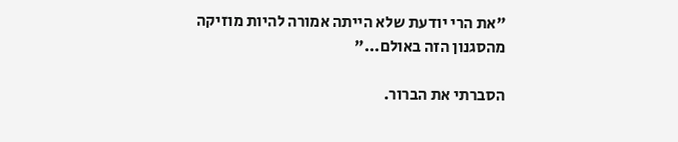"את הרי יודעת שלא הייתה אמורה להיות מוזיקה מהסגנון הזה באולם..."

הסברתי את הברור.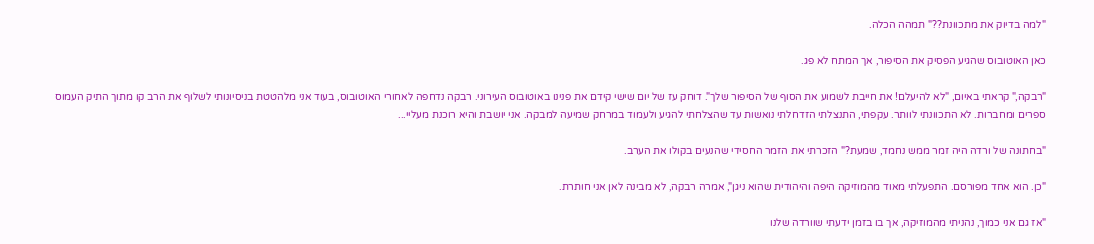"למה בדיוק את מתכוונת??" תמהה הכלה.

כאן האוטובוס שהגיע הפסיק את הסיפור, אך המתח לא פג.

"רבקה," קראתי באיום, "לא להיעלם! את חייבת לשמוע את הסוף של הסיפור שלך". דוחק עז של יום שישי קידם את פנינו באוטובוס העירוני. רבקה נדחפה לאחורי האוטובוס, בעוד אני מלהטטת בניסיונותי לשלוף את הרב קו מתוך התיק העמוס ספרים ומחברות. לא התכוונתי לוותר. עקפתי, התנצלתי הזדחלתי נואשות עד שהצלחתי להגיע ולעמוד במרחק שמיעה למבקה. אני יושבת והיא רוכנת מעליי...

"בחתונה של ורדה היה זמר ממש נחמד, שמעת?" הזכרתי את הזמר החסידי שהנעים בקולו את הערב.

"כן. הוא אחד מפורסם. התפעלתי מאוד מהמוזיקה היפה והיהודית שהוא ניגן", אמרה רבקה, לא מבינה לאן אני חותרת.

"אז גם אני כמוך, נהניתי מהמוזיקה, אך בו בזמן ידעתי שוורדה שלנו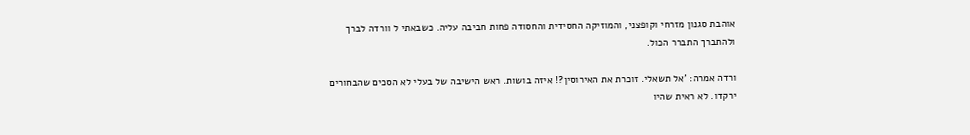אוהבת סגנון מזרחי וקופצני, והמוזיקה החסידית והחסודה פחות חביבה עליה. כשבאתי ל וורדה לברך ולהתברך התברר הכול.

ורדה אמרה: 'אל תשאלי. זוכרת את האירוסין?! איזה בושות. ראש הישיבה של בעלי לא הסכים שהבחורים ירקדו. לא ראית שהיו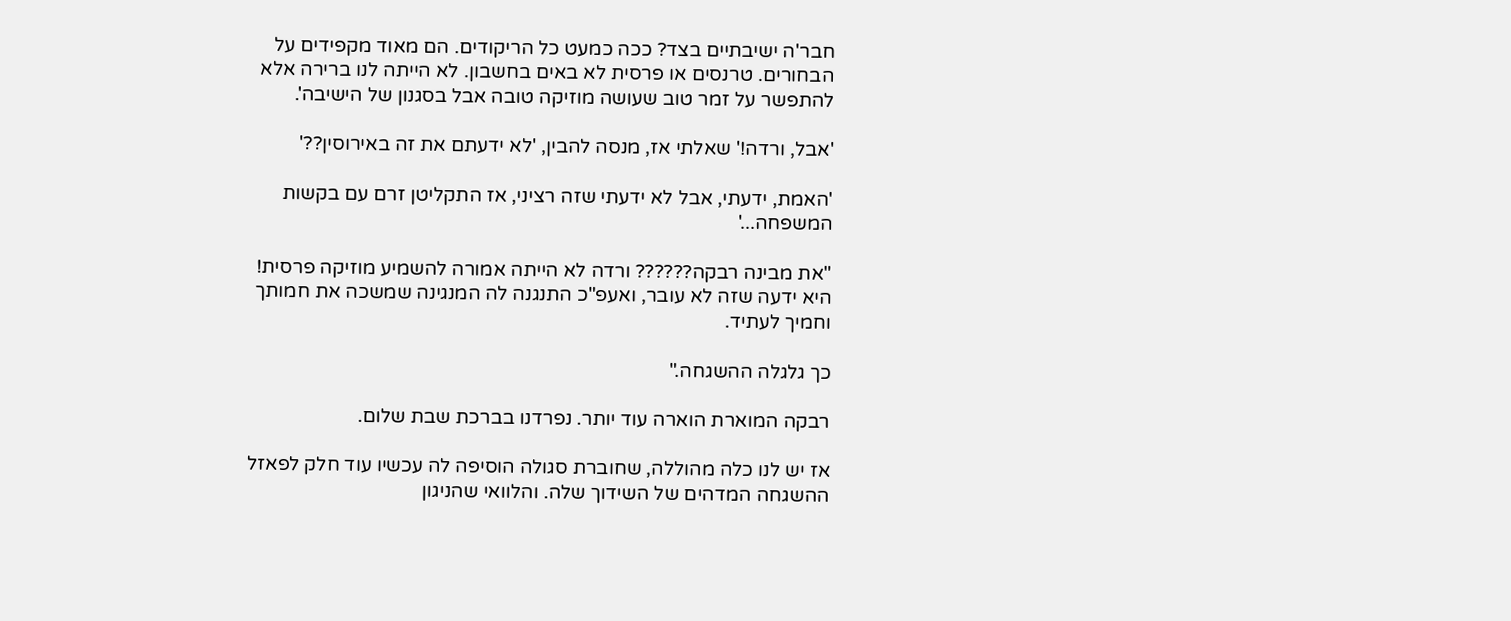חבר'ה ישיבתיים בצד? ככה כמעט כל הריקודים. הם מאוד מקפידים על הבחורים. טרנסים או פרסית לא באים בחשבון. לא הייתה לנו ברירה אלא להתפשר על זמר טוב שעושה מוזיקה טובה אבל בסגנון של הישיבה'.

'אבל, ורדה!' שאלתי אז, מנסה להבין, 'לא ידעתם את זה באירוסין??'

'האמת, ידעתי, אבל לא ידעתי שזה רציני, אז התקליטן זרם עם בקשות המשפחה...'

"את מבינה רבקה?????? ורדה לא הייתה אמורה להשמיע מוזיקה פרסית! היא ידעה שזה לא עובר, ואעפ"כ התנגנה לה המנגינה שמשכה את חמותך וחמיך לעתיד.

כך גלגלה ההשגחה."

רבקה המוארת הוארה עוד יותר. נפרדנו בברכת שבת שלום.

אז יש לנו כלה מהוללה, שחוברת סגולה הוסיפה לה עכשיו עוד חלק לפאזל ההשגחה המדהים של השידוך שלה. והלוואי שהניגון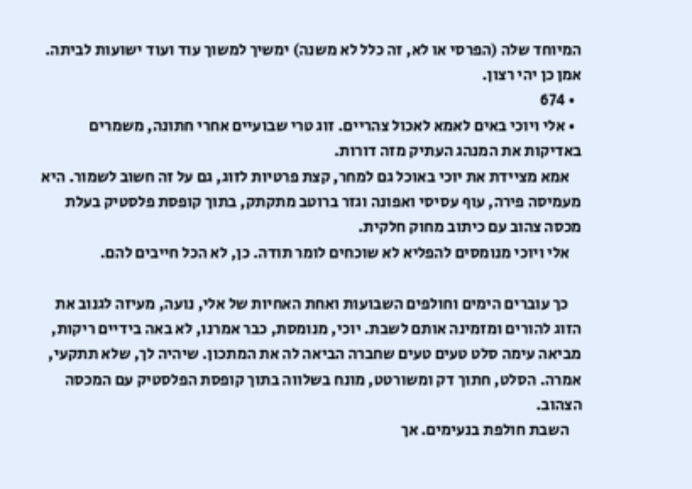המיוחד שלה (הפרסי או לא, זה כלל לא משנה) ימשיך למשוך עוד ועוד ישועות לביתה. אמן כן יהי רצון.
  • 674
  • אלי ויוכי באים לאמא לאכול צהריים. זוג טרי שבועיים אחרי חתונה, משמרים באדיקות את המנהג העתיק מזה דורות.
    אמא מציידת את יוכי באוכל גם למחר, קצת פרטיות לזוג, גם על זה חשוב לשמור. היא מעמיסה פירה, עוף עסיסי ואפונה וגזר ברוטב מתקתק, בתוך קופסת פלסטיק בעלת מכסה צהוב עם כיתוב מחוק חלקית.
    אלי ויוכי מנומסים להפליא לא שוכחים לומר תודה. כן, לא הכל חייבים להם.

    כך עוברים הימים וחולפים השבועות ואחת האחיות של אלי, נועה, מעיזה לגנוב את הזוג להורים ומזמינה אותם לשבת. יוכי, מנומסת, כבר אמרנו, לא באה בידיים ריקות, מביאה עימה סלט טעים טעים שחברה הביאה לה את המתכון. שיהיה לך, שלא תתקעי, אמרה. הסלט, חתוך דק ומשורטט, מונח בשלווה בתוך קופסת הפלסטיק עם המכסה הצהוב.
    השבת חולפת בנעימים. אך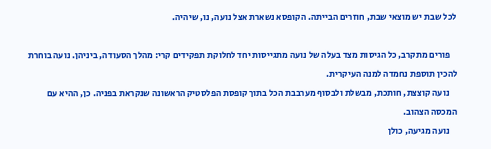לכל שבת יש מוצאי שבת, חוזרים הבייתה. הקופסא נשארת אצל נועה, נו, שיהיה.

    פורים מתקרב, כל הגיסות מצד בעלה של נועה מתגייסות יחד לחלוקת תפקידים קרי: מהלך הסעודה, ביניהן. נועה בוחרת להכין תוספת נחמדה למנה העיקרית.
    נועה קוצצת, חותכת, מבשלת ולבסוף מערבבת הכל בתוך קופסת הפלסטיק הראשונה שנקראת בפניה. כן, ההיא עם המכסה הצהוב.
    נועה מגיעה, כולן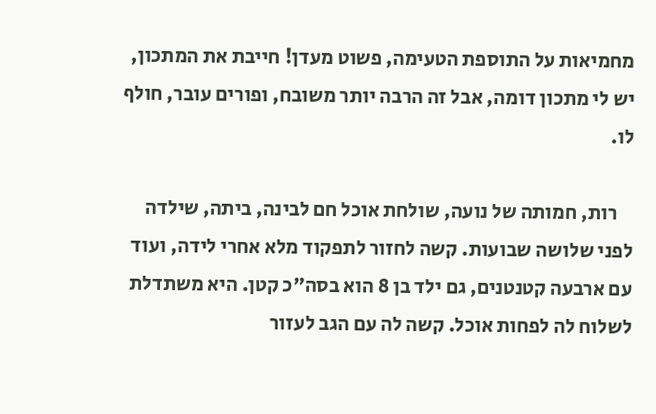מחמיאות על התוספת הטעימה, פשוט מעדן! חייבת את המתכון, יש לי מתכון דומה, אבל זה הרבה יותר משובח, ופורים עובר, חולף לו.

    רות, חמותה של נועה, שולחת אוכל חם לבינה, ביתה, שילדה לפני שלושה שבועות. קשה לחזור לתפקוד מלא אחרי לידה, ועוד עם ארבעה קטנטנים, גם ילד בן 8 הוא בסה"כ קטן. היא משתדלת לשלוח לה לפחות אוכל. קשה לה עם הגב לעזור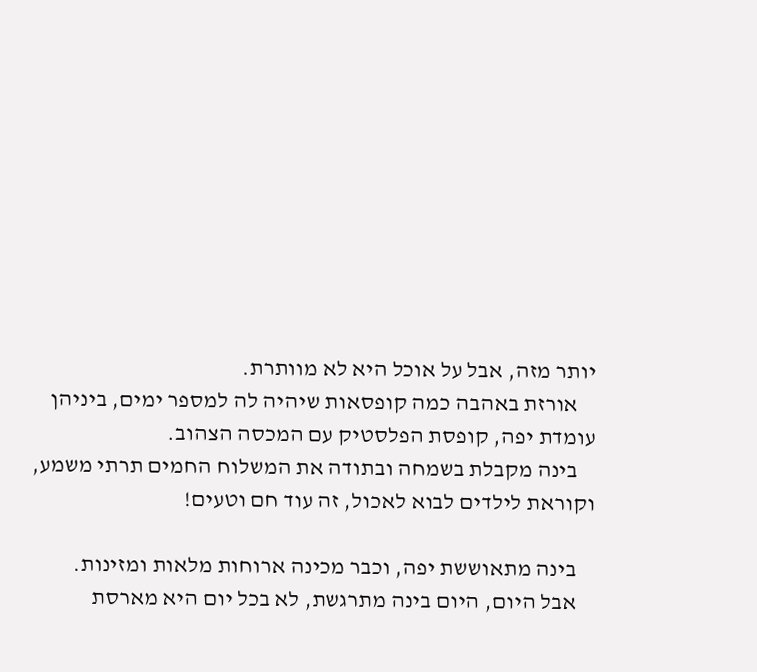יותר מזה, אבל על אוכל היא לא מוותרת.
    אורזת באהבה כמה קופסאות שיהיה לה למספר ימים, ביניהן עומדת יפה, קופסת הפלסטיק עם המכסה הצהוב.
    בינה מקבלת בשמחה ובתודה את המשלוח החמים תרתי משמע, וקוראת לילדים לבוא לאכול, זה עוד חם וטעים!

    בינה מתאוששת יפה, וכבר מכינה ארוחות מלאות ומזינות.
    אבל היום, היום בינה מתרגשת, לא בכל יום היא מארסת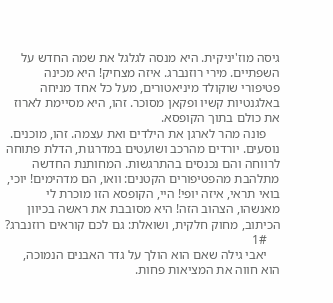גיסה מוז'יניקית. היא מנסה לגלגל את שמה החדש על השפתיים. מירי רוזנברג. איזה מצחיק! היא מכינה פטיפורי שוקולד מיניאטורים, מעל כל אחד מניחה באלגנטיות קשיו ופקאן מסוכר. זהו, היא מסיימת לארוז את כולם בתוך הקופסא.
    פונה מהר לארגן את הילדים ואת עצמה. זהו, מוכנים. נוסעים. יורדים מהרכב ושועטים במדרגות, הדלת פתוחה לרווחה והם נכנסים בהתרגשות. המחותנת החדשה מתלהבת מהפטיפורים הקטנים: וואו, הם מדהימים! יוכי, בואי תראי, איזה יופי! היי, הקופסא הזו מוכרת לי מאנשהו, הצהוב הזה! היא מסובבת את ראשה בכיוון הכיתוב, מחוק חלקית, ושואלת: גם לכם קוראים רוזנברג?
    1#
    יאבי גילה שאם הוא הולך על גדר האבנים הנמוכה, הוא חווה את המציאות פחות.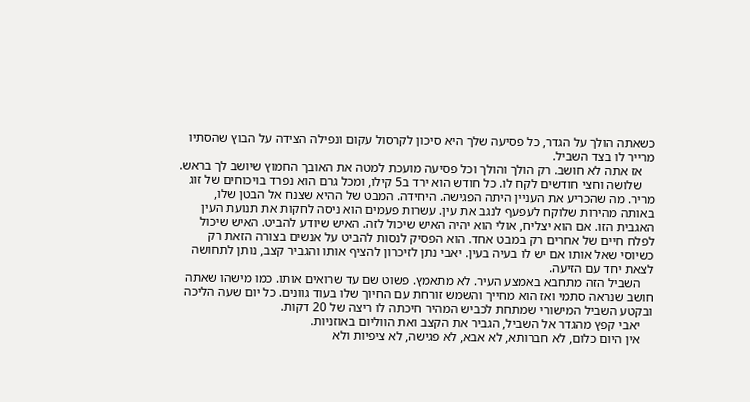כשאתה הולך על הגדר, כל פסיעה שלך היא סיכון לקרסול עקום ונפילה הצידה על הבוץ שהסתיו מרייר לו בצד השביל.
    אז אתה לא חושב. רק הולך והולך וכל פסיעה מועכת למטה את האובך החמוץ שיושב לך בראש.
    שלושה וחצי חודשים לקח לו. כל חודש הוא ירד ב5 קילו, ומכל גרם הוא נפרד בויכוחים של זוג מריר. מה שהכריע את העניין היתה הפגישה. היחידה. המבט של ההיא שצנח אל הבטן שלו, באותה מהירות שלוקח לעפעף לנגב את עין. עשרות פעמים הוא ניסה לחקות את תנועת העין האגבית הזו. אם הוא יצליח, אולי הוא יהיה האיש שיכול לזה. האיש שיודע להביט. האיש שיכול לפלח חיים של אחרים רק במבט אחד. הוא הפסיק לנסות להביט על אנשים בצורה הזאת רק כשיוסי שאל אותו אם יש לו בעיה בעין. יאבי נתן לזיכרון להציף אותו והגביר קצב, נותן לתחושה לצאת יחד עם הזיעה.
    השביל הזה מתחבא באמצע העיר. לא מתאמץ. פשוט שם עד שרואים אותו. כמו מישהו שאתה חושב שנראה סתמי ואז הוא מחייך והשמש זורחת עם החיוך שלו בעוד גוונים. כל יום שעה הליכה ובקטע השביל המישורי שמתחת לכביש המהיר חיכתה לו ריצה של 20 דקות.
    יאבי קפץ מהגדר אל השביל, הגביר את הקצב ואת הווליום באוזניות.
    אין היום כלום, לא חברותא, לא אבא, לא פגישה, לא ציפיות ולא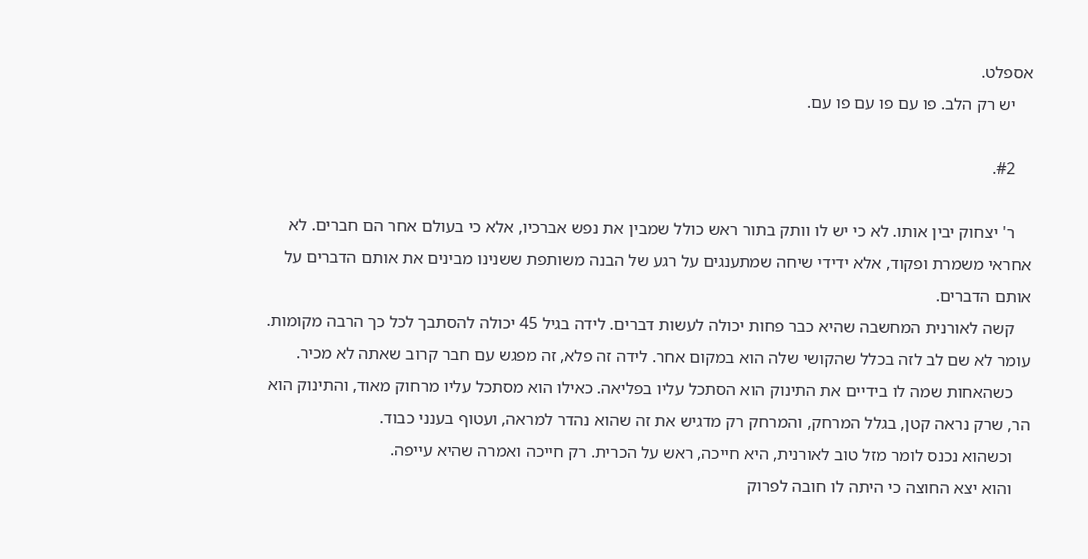אספלט.
    יש רק הלב. פו עם פו עם פו עם.

    #2.

    ר' יצחוק יבין אותו. לא כי יש לו וותק בתור ראש כולל שמבין את נפש אברכיו, אלא כי בעולם אחר הם חברים. לא אחראי משמרת ופקוד, אלא ידידי שיחה שמתענגים על רגע של הבנה משותפת ששנינו מבינים את אותם הדברים על אותם הדברים.
    קשה לאורנית המחשבה שהיא כבר פחות יכולה לעשות דברים. לידה בגיל 45 יכולה להסתבך לכל כך הרבה מקומות. עומר לא שם לב לזה בכלל שהקושי שלה הוא במקום אחר. לידה זה פלא, זה מפגש עם חבר קרוב שאתה לא מכיר.
    כשהאחות שמה לו בידיים את התינוק הוא הסתכל עליו בפליאה. כאילו הוא מסתכל עליו מרחוק מאוד, והתינוק הוא הר, שרק נראה קטן, בגלל המרחק, והמרחק רק מדגיש את זה שהוא נהדר למראה, ועטוף בענני כבוד.
    וכשהוא נכנס לומר מזל טוב לאורנית, היא חייכה, ראש על הכרית. רק חייכה ואמרה שהיא עייפה.
    והוא יצא החוצה כי היתה לו חובה לפרוק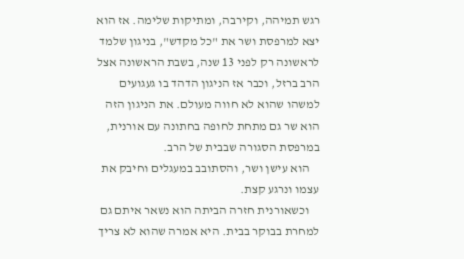רגש תמיהה, וקירבה, ומתיקות שלימה. אז הוא יצא למרפסת ושר את "כל מקדש", בניגון שלמד לראשונה רק לפני 13 שנה, בשבת הראשונה אצל הרב ברזל, וכבר אז הניגון הדהד בו געגועים למשהו שהוא לא חווה מעולם. את הניגון הזה הוא שר גם מתחת לחופה בחתונה עם אורנית, במרפסת הסגורה שבבית של הרב.
    הוא עישן ושר, והסתובב במעגלים וחיבק את עצמו ונרגע קצת.
    וכשאורנית חזרה הביתה הוא נשאר איתם גם למחרת בבוקר בבית. היא אמרה שהוא לא צריך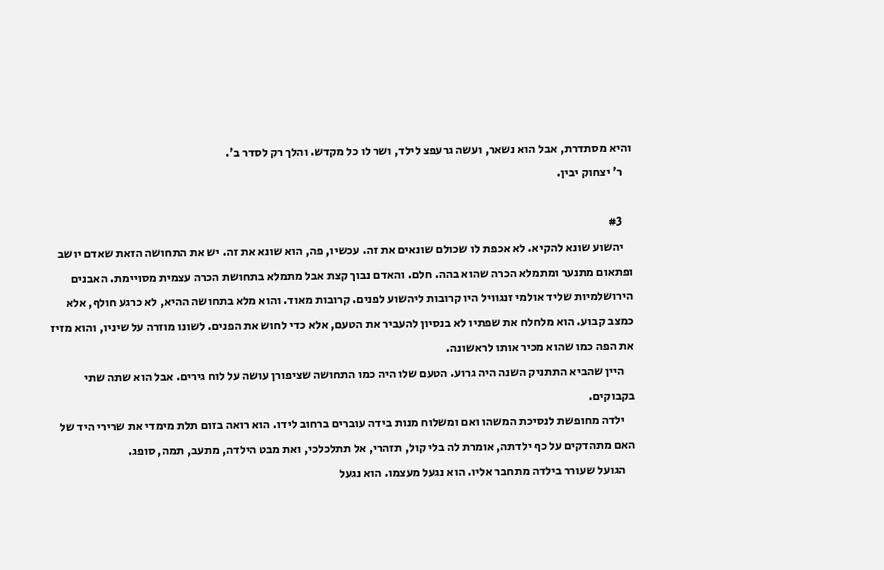והיא מסתדרת, אבל הוא נשאר, ועשה גרעפצ לילד, ושר לו כל מקדש. והלך רק לסדר ב'.
    ר' יצחוק יבין.

    #3
    יהשוע שונא להקיא. לא אכפת לו שכולם שונאים את זה. עכשיו, פה, הוא שונא את זה. יש את התחושה הזאת שאדם יושב ופתאום מתנער ומתמלא הכרה שהוא בהה. חלם. והאדם נבוך קצת אבל מתמלא בתחושת הכרה עצמית מסויימת. האבנים הירושלמיות שליד אולמי זנגוויל היו קרובות ליהשוע לפנים. קרובות מאוד. והוא מלא בתחושה ההיא, לא כרגע חולף, אלא כמצב קבוע. הוא מלחלח את שפתיו לא בנסיון להעביר את הטעם, אלא כדי לחוש את הפנים. לשונו מוזרה על שיניו, והוא מזיז את הפה כמו שהוא מכיר אותו לראשונה.
    היין שהביא התתניק השנה היה גרוע. הטעם שלו היה כמו התחושה שציפורן עושה על לוח גירים. אבל הוא שתה שתי בקבוקים.
    ילדה מחופשת לנסיכת המשהו ואם ומשלוח מנות בידה עוברים ברחוב לידו. הוא רואה בזום תלת מימדי את שרירי היד של האם מתהדקים על כף ילדתה, אומרת לה בלי קול, תזהרי, אל תתלכלכי, ואת מבט הילדה, מתעב, תמה, סופג.
    הגועל שעורר בילדה מתחבר אליו. הוא נגעל מעצמו. הוא נגעל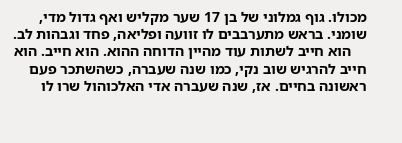מכולו. גוף גמלוני של בן 17 שער מקליש ואף גדול מדי, שומני. בראש מתערבבים לו זוועה ופליאה, פחד וגבהות לב.
    הוא חייב לשתות עוד מהיין הדוחה ההוא. הוא חייב. הוא חייב להרגיש שוב נקי, כמו שנה שעברה, כשהשתכר פעם ראשונה בחיים. אז, שנה שעברה אדי האלכוהול שרו לו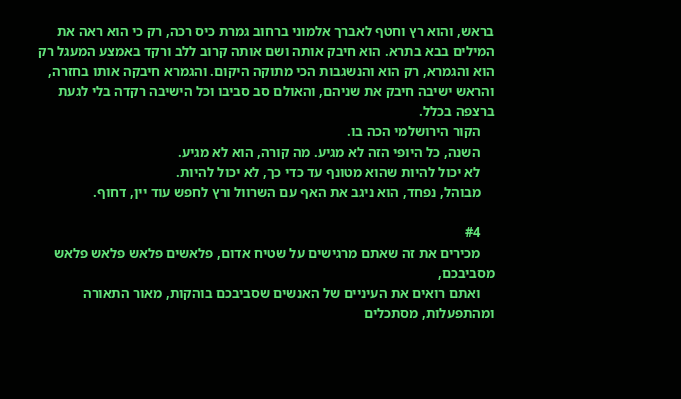בראש, והוא רץ וחטף לאברך אלמוני ברחוב גמרת כיס רכה, רק כי הוא ראה את המילים בבא בתרא. הוא חיבק אותה ושם אותה קרוב ללב ורקד באמצע המעגל רק הוא והגמרא, רק הוא והנשגבות הכי מתוקה היקום. והגמרא חיבקה אותו בחזרה, והראש ישיבה חיבק את שניהם, והאולם סב סביבו וכל הישיבה רקדה בלי לגעת ברצפה בכלל.
    הקור הירושלמי הכה בו.
    השנה, כל היופי הזה לא מגיע. מה קורה, הוא לא מגיע.
    לא יכול להיות שהוא מטונף עד כדי כך, לא יכול להיות.
    מבוהל, נפחד, הוא ניגב את האף עם השרוול ורץ לחפש עוד יין, דחוף.

    #4
    מכירים את זה שאתם מרגישים על שטיח אדום, פלאשים פלאש פלאש פלאש מסביבכם,
    ואתם רואים את העיניים של האנשים שסביבכם בוהקות, מאור התאורה ומהתפעלות, מסתכלים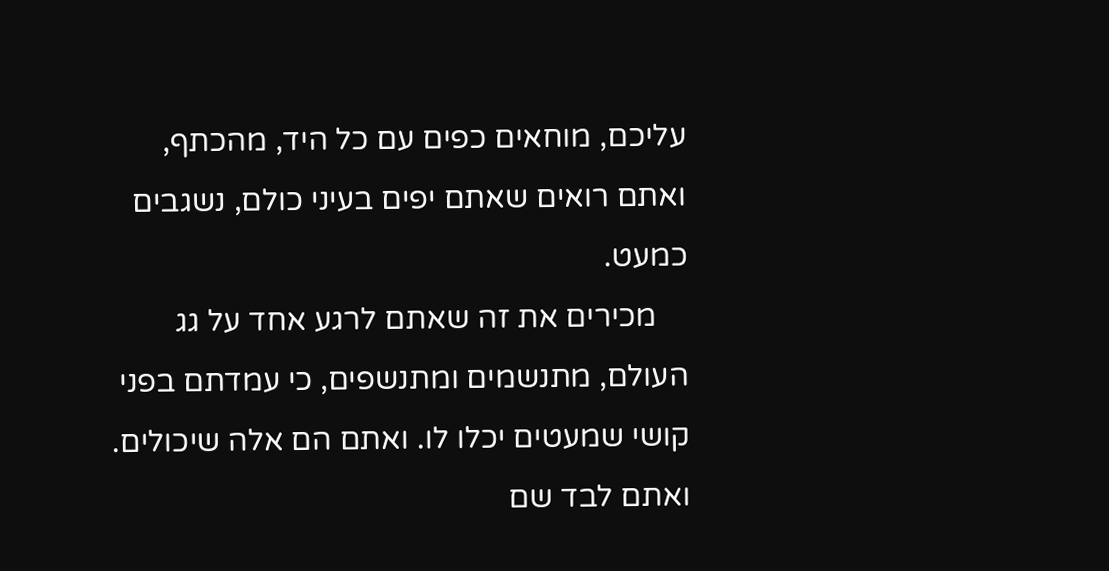עליכם, מוחאים כפים עם כל היד, מהכתף, ואתם רואים שאתם יפים בעיני כולם, נשגבים כמעט.
    מכירים את זה שאתם לרגע אחד על גג העולם, מתנשמים ומתנשפים, כי עמדתם בפני קושי שמעטים יכלו לו. ואתם הם אלה שיכולים. ואתם לבד שם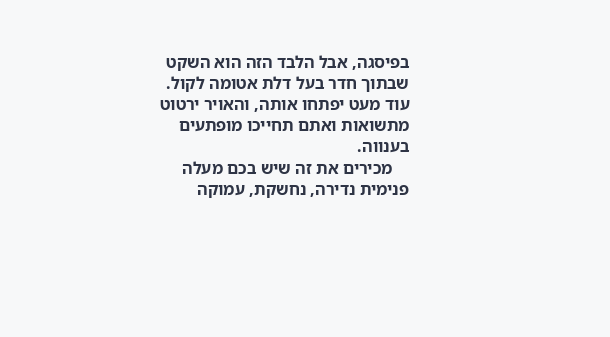בפיסגה, אבל הלבד הזה הוא השקט שבתוך חדר בעל דלת אטומה לקול. עוד מעט יפתחו אותה, והאויר ירטוט מתשואות ואתם תחייכו מופתעים בענווה.
    מכירים את זה שיש בכם מעלה פנימית נדירה, נחשקת, עמוקה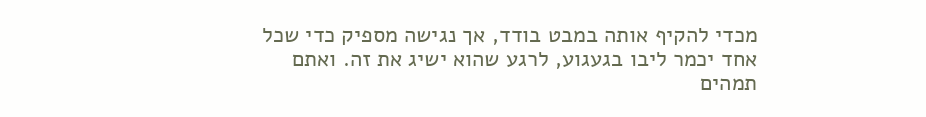מכדי להקיף אותה במבט בודד, אך נגישה מספיק כדי שכל אחד יכמר ליבו בגעגוע, לרגע שהוא ישיג את זה. ואתם תמהים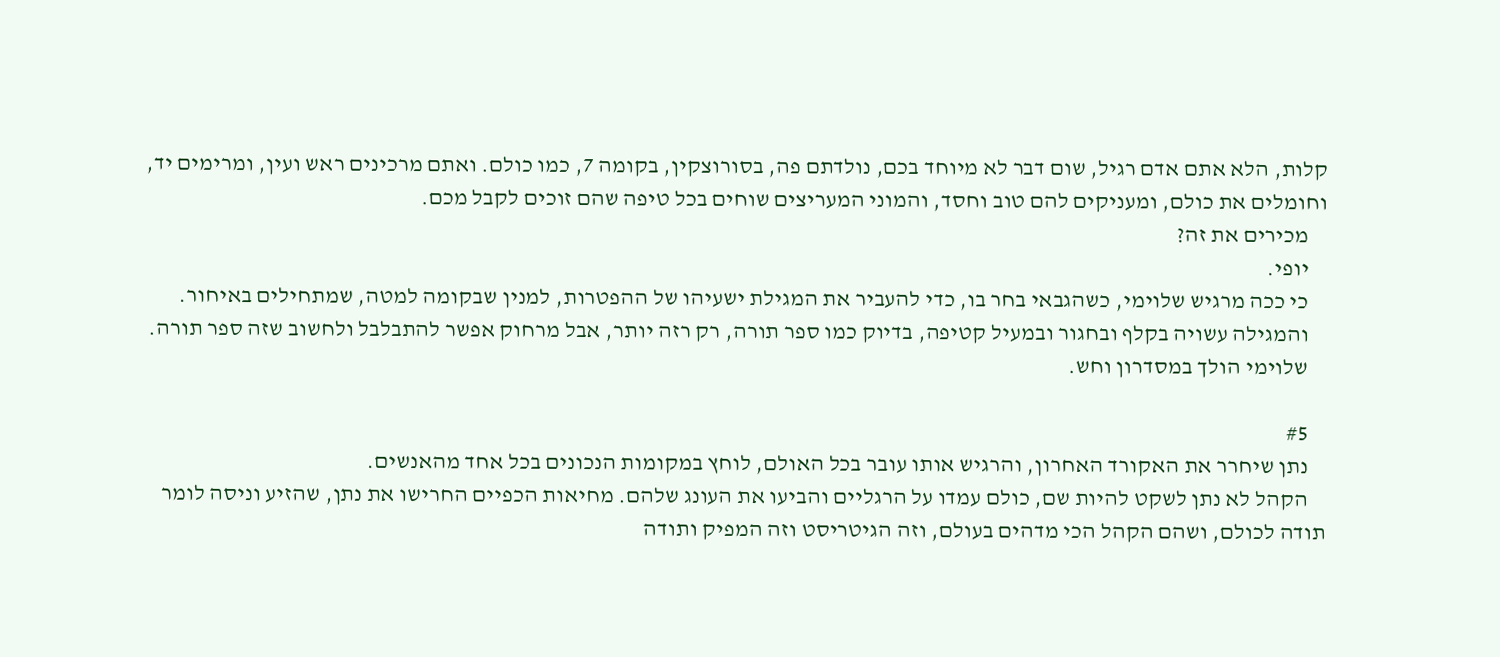קלות, הלא אתם אדם רגיל, שום דבר לא מיוחד בכם, נולדתם פה, בסורוצקין, בקומה 7, כמו כולם. ואתם מרכינים ראש ועין, ומרימים יד, וחומלים את כולם, ומעניקים להם טוב וחסד, והמוני המעריצים שוחים בכל טיפה שהם זוכים לקבל מכם.
    מכירים את זה?
    יופי.
    כי ככה מרגיש שלוימי, כשהגבאי בחר בו, כדי להעביר את המגילת ישעיהו של ההפטרות, למנין שבקומה למטה, שמתחילים באיחור.
    והמגילה עשויה בקלף ובחגור ובמעיל קטיפה, בדיוק כמו ספר תורה, רק רזה יותר, אבל מרחוק אפשר להתבלבל ולחשוב שזה ספר תורה.
    שלוימי הולך במסדרון וחש.

    #5
    נתן שיחרר את האקורד האחרון, והרגיש אותו עובר בכל האולם, לוחץ במקומות הנכונים בכל אחד מהאנשים.
    הקהל לא נתן לשקט להיות שם, כולם עמדו על הרגליים והביעו את העונג שלהם. מחיאות הכפיים החרישו את נתן, שהזיע וניסה לומר תודה לכולם, ושהם הקהל הכי מדהים בעולם, וזה הגיטריסט וזה המפיק ותודה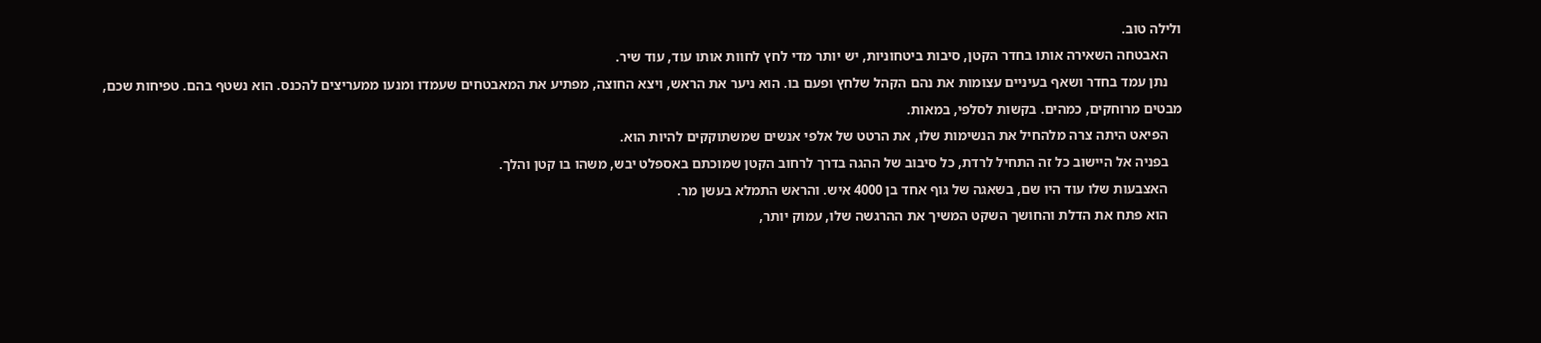ולילה טוב.
    האבטחה השאירה אותו בחדר הקטן, סיבות ביטחוניות, יש יותר מדי לחץ לחוות אותו עוד, עוד שיר.
    נתן עמד בחדר ושאף בעיניים עצומות את נהם הקהל שלחץ ופעם בו. הוא ניער את הראש, ויצא החוצה, מפתיע את המאבטחים שעמדו ומנעו ממעריצים להכנס. הוא נשטף בהם. טפיחות שכם, מבטים מרוחקים, כמהים. בקשות לסלפי, במאות.
    הפיאט היתה צרה מלהחיל את הנשימות שלו, את הרטט של אלפי אנשים שמשתוקקים להיות הוא.
    בפניה אל היישוב כל זה התחיל לרדת, כל סיבוב של ההגה בדרך לרחוב הקטן שמוכתם באספלט יבש, משהו בו קטן והלך.
    האצבעות שלו עוד היו שם, בשאגה של גוף אחד בן 4000 איש. והראש התמלא בעשן מר.
    הוא פתח את הדלת והחושך השקט המשיך את ההרגשה שלו, עמוק יותר,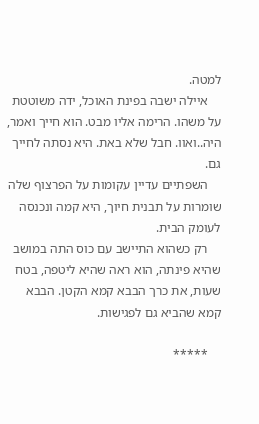למטה.
    איילה ישבה בפינת האוכל, ידה משוטטת על משהו. הרימה אליו מבט. הוא חייך ואמר, היה..ואוו. חבל שלא באת. היא נסתה לחייך גם.
    השפתיים עדיין עקומות על הפרצוף שלה שומרות על תבנית חיוך, היא קמה ונכנסה לעומק הבית.
    רק כשהוא התיישב עם כוס התה במושב שהיא פינתה, הוא ראה שהיא ליטפה, בטח שעות, את כרך הבבא קמא הקטן. הבבא קמא שהביא גם לפגישות.

    *****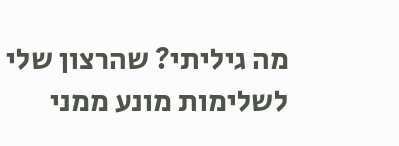מה גיליתי? שהרצון שלי לשלימות מונע ממני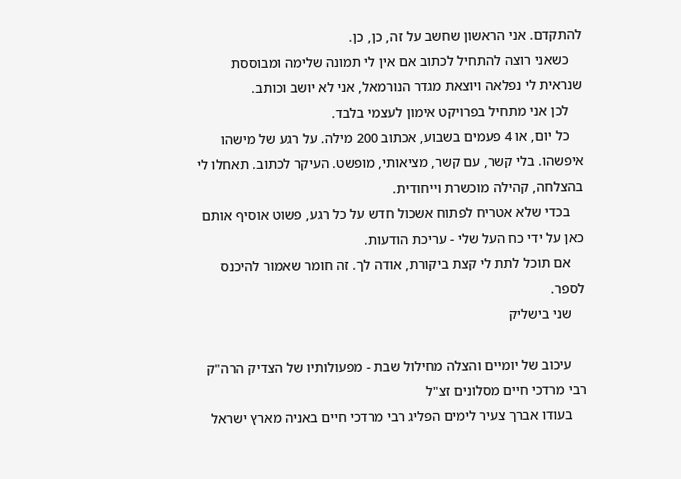להתקדם. אני הראשון שחשב על זה, כן, כן.
    כשאני רוצה להתחיל לכתוב אם אין לי תמונה שלימה ומבוססת שנראית לי נפלאה ויוצאת מגדר הנורמאל, אני לא יושב וכותב.
    לכן אני מתחיל בפרויקט אימון לעצמי בלבד.
    כל יום, או 4 פעמים בשבוע, אכתוב 200 מילה. על רגע של מישהו איפשהו. בלי קשר, עם קשר, מציאותי, מופשט. העיקר לכתוב. תאחלו לי בהצלחה, קהילה מוכשרת וייחודית.
    בכדי שלא אטריח לפתוח אשכול חדש על כל רגע, פשוט אוסיף אותם כאן על ידי כח העל שלי - עריכת הודעות.
    אם תוכל לתת לי קצת ביקורת, אודה לך. זה חומר שאמור להיכנס לספר.
    שני בישליק

    עיכוב של יומיים והצלה מחילול שבת - מפעולותיו של הצדיק הרה"ק רבי מרדכי חיים מסלונים זצ"ל
    בעודו אברך צעיר לימים הפליג רבי מרדכי חיים באניה מארץ ישראל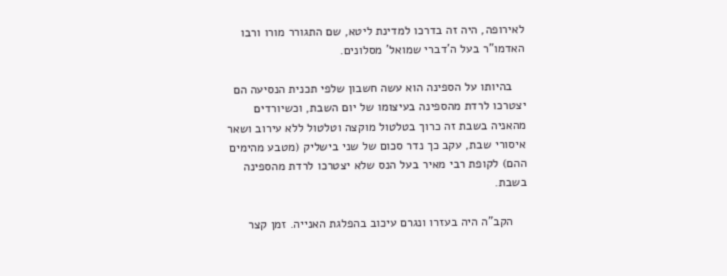לאירופה, היה זה בדרכו למדינת ליטא, שם התגורר מורו ורבו האדמו"ר בעל ה'דברי שמואל' מסלונים.

    בהיותו על הספינה הוא עשה חשבון שלפי תכנית הנסיעה הם יצטרכו לרדת מהספינה בעיצומו של יום השבת, וכשיורדים מהאניה בשבת זה כרוך בטלטול מוקצה וטלטול ללא עירוב ושאר איסורי שבת, עקב כך נדר סכום של שני בישליק (מטבע מהימים ההם) לקופת רבי מאיר בעל הנס שלא יצטרכו לרדת מהספינה בשבת.

    הקב"ה היה בעזרו ונגרם עיכוב בהפלגת האנייה. זמן קצר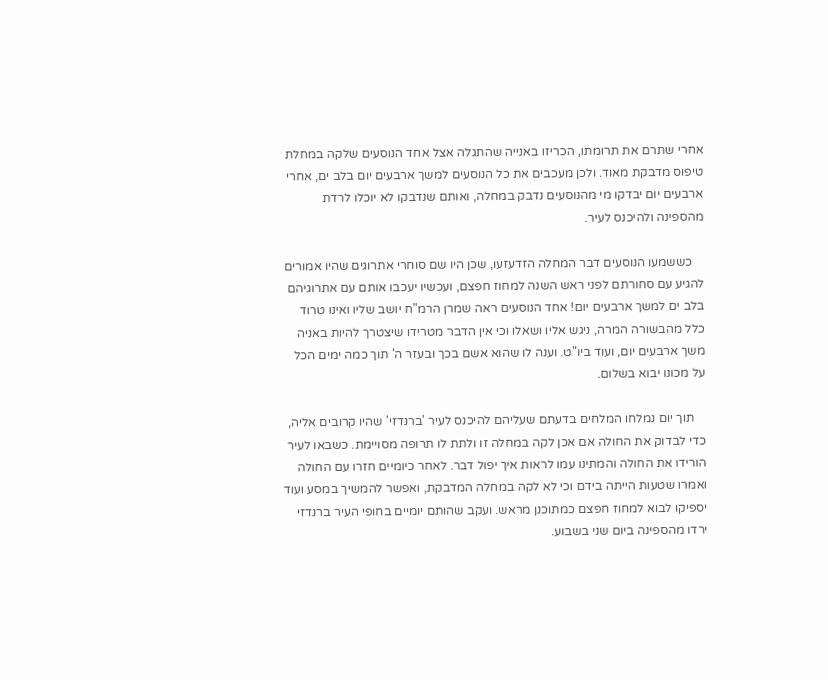אחרי שתרם את תרומתו, הכריזו באנייה שהתגלה אצל אחד הנוסעים שלקה במחלת טיפוס מדבקת מאוד. ולכן מעכבים את כל הנוסעים למשך ארבעים יום בלב ים, אחרי ארבעים יום יבדקו מי מהנוסעים נדבק במחלה, ואותם שנדבקו לא יוכלו לרדת מהספינה ולהיכנס לעיר.

    כששמעו הנוסעים דבר המחלה הזדעזעו, שכן היו שם סוחרי אתרוגים שהיו אמורים להגיע עם סחורתם לפני ראש השנה למחוז חפצם, ועכשיו יעכבו אותם עם אתרוגיהם בלב ים למשך ארבעים יום! אחד הנוסעים ראה שמרן הרמ"ח יושב שליו ואינו טרוד כלל מהבשורה המרה, ניגש אליו ושאלו וכי אין הדבר מטרידו שיצטרך להיות באניה משך ארבעים יום, ועוד ביו"ט. וענה לו שהוא אשם בכך ובעזר ה' תוך כמה ימים הכל על מכונו יבוא בשלום.

    תוך יום נמלחו המלחים בדעתם שעליהם להיכנס לעיר 'ברנדזי' שהיו קרובים אליה, כדי לבדוק את החולה אם אכן לקה במחלה זו ולתת לו תרופה מסויימת. כשבאו לעיר הורידו את החולה והמתינו עמו לראות איך יפול דבר. לאחר כיומיים חזרו עם החולה ואמרו שטעות הייתה בידם וכי לא לקה במחלה המדבקת, ואפשר להמשיך במסע ועוד יספיקו לבוא למחוז חפצם כמתוכנן מראש. ועקב שהותם יומיים בחופי העיר ברנדזי ירדו מהספינה ביום שני בשבוע.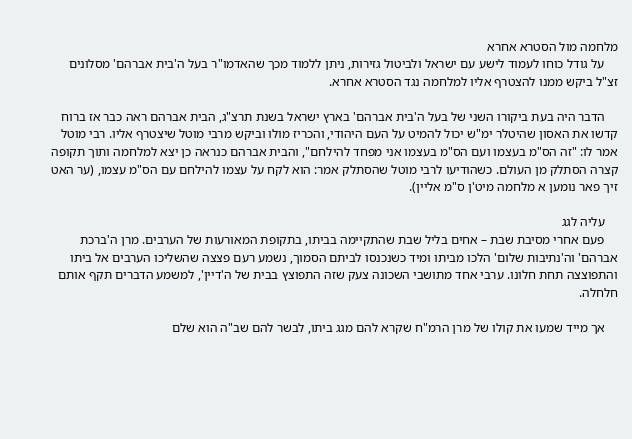מלחמה מול הסטרא אחרא
    על גודל כוחו לעמוד לישע עם ישראל ולביטול גזירות, ניתן ללמוד מכך שהאדמו"ר בעל ה'בית אברהם' מסלונים זצ"ל ביקש ממנו להצטרף אליו למלחמה נגד הסטרא אחרא.

    הדבר היה בעת ביקורו השני של בעל ה'בית אברהם' בארץ ישראל בשנת תרצ"ג, הבית אברהם ראה כבר אז ברוח קדשו את האסון שהיטלר ימ"ש יכול להמיט על העם היהודי, והכריז מולו וביקש מרבי מוטל שיצטרף אליו. רבי מוטל אמר לו: "זה הס"מ בעצמו ועם הס"מ בעצמו אני מפחד להילחם", והבית אברהם כנראה כן יצא למלחמה ותוך תקופה קצרה הסתלק מן העולם. כשהודיעו לרבי מוטל שהסתלק אמר: הוא לקח על עצמו להילחם עם הס"מ עצמו, (ער האט זיך פאר נומען א מלחמה מיט'ן ס"מ אליין).

    עליה לגג
    פעם אחרי מסיבת שבת – אחים בליל שבת שהתקיימה בביתו, בתקופת המאורעות של הערבים. מרן ה'ברכת אברהם' וה'נתיבות שלום' הלכו מביתו ומיד כשנכנסו לביתם הסמוך, נשמע רעם פצצה שהשליכו הערבים אל ביתו והתפוצצה תחת חלונו. ערבי אחד מתושבי השכונה צעק שזה התפוצץ בבית של ה'דיין', למשמע הדברים תקף אותם חלחלה.

    אך מייד שמעו את קולו של מרן הרמ"ח שקרא להם מגג ביתו, לבשר להם שב"ה הוא שלם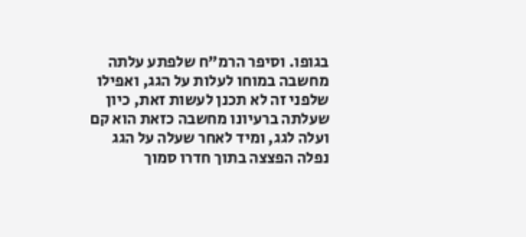בגופו. וסיפר הרמ"ח שלפתע עלתה מחשבה במוחו לעלות על הגג, ואפילו שלפני זה לא תכנן לעשות זאת, כיון שעלתה ברעיונו מחשבה כזאת הוא קם ועלה לגג, ומיד לאחר שעלה על הגג נפלה הפצצה בתוך חדרו סמוך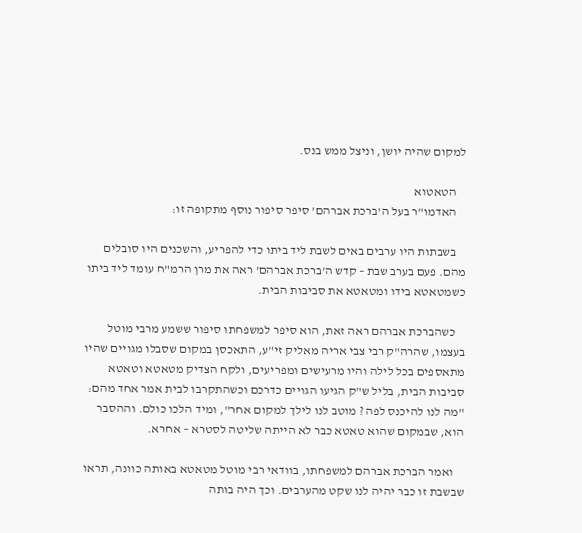למקום שהיה יושן, וניצל ממש בנס.

    הטאטוא
    האדמו"ר בעל ה'ברכת אברהם' סיפר סיפור נוסף מתקופה זו:

    בשבתות היו ערבים באים לשבת ליד ביתו כדי להפריע, והשכנים היו סובלים מהם. פעם בערב שבת – קדש ה'ברכת אברהם' ראה את מרן הרמ"ח עומד ליד ביתו כשמטאטא בידו ומטאטא את סביבות הבית.

    כשהברכת אברהם ראה זאת, הוא סיפר למשפחתו סיפור ששמע מרבי מוטל בעצמו, שהרה"ק רבי צבי אריה מאליק זי"ע, התאכסן במקום שסבלו מגויים שהיו מתאספים בכל לילה והיו מרעישים ומפריעים, ולקח הצדיק מטאטא וטאטא סביבות הבית, בליל ש"ק הגיעו הגויים כדרכם וכשהתקרבו לבית אמר אחד מהם: "מה לנו להיכנס לפה ? מוטב לנו לילך למקום אחר", ומיד הלכו כולם. וההסבר הוא, שבמקום שהוא טאטא כבר לא הייתה שליטה לסטרא – אחרא.

    ואמר הברכת אברהם למשפחתו, בוודאי רבי מוטל מטאטא באותה כוונה, תראו שבשבת זו כבר יהיה לנו שקט מהערבים. וכך היה בותה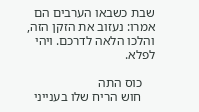שבת כשבאו הערבים הם אמרו: נעזוב את הזקן הזה, והלכו הלאה לדרכם. ויהי לפלא.

    כוס התה
    חוש הריח שלו בענייני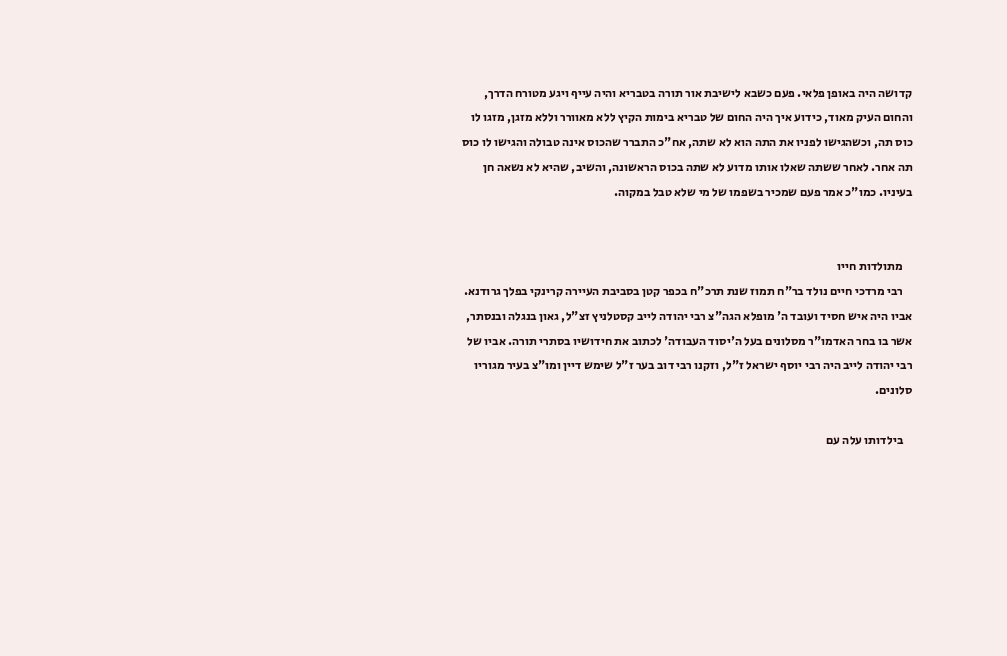קדושה היה באופן פלאי. פעם כשבא לישיבת אור תורה בטבריא והיה עייף ויגע מטורח הדרך, והחום העיק מאוד, כידוע איך היה החום של טבריא בימות הקיץ ללא מאוורר וללא מזגן, מזגו לו כוס תה, וכשהגישו לפניו את התה הוא לא שתה, אח"כ התברר שהכוס אינה טבולה והגישו לו כוס תה אחר. לאחר ששתה שאלו אותו מדוע לא שתה בכוס הראשונה, והשיב, שהיא לא נשאה חן בעיניו. כמו"כ אמר פעם שמכיר בשפמו של מי שלא טבל במקוה.


    מתולדות חייו
    רבי מרדכי חיים נולד בר"ח תמוז שנת תרכ"ח בכפר קטן בסביבת העיירה קרינקי בפלך גרודנא. אביו היה איש חסיד ועובד ה' מופלא הגה"צ רבי יהודה לייב קסטלניץ זצ"ל, גאון בנגלה ובנסתר, אשר בו בחר האדמו"ר מסלונים בעל ה'יסוד העבודה' לכתוב את חידושיו בסתרי תורה. אביו של רבי יהודה לייב היה רבי יוסף ישראל ז"ל, וזקנו רבי דוב בער ז"ל שימש דיין ומו"צ בעיר מגוריו סלונים.

    בילדותו עלה עם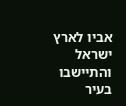אביו לארץ ישראל והתיישבו בעיר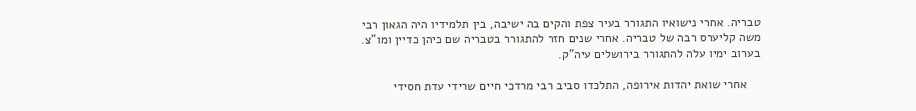טבריה. אחרי נישואיו התגורר בעיר צפת והקים בה ישיבה, בין תלמידיו היה הגאון רבי משה קליערס רבה של טבריה. אחרי שנים חזר להתגורר בטבריה שם כיהן כדיין ומו"צ. בערוב ימיו עלה להתגורר בירושלים עיה"ק.

    אחרי שואת יהדות אירופה, התלכדו סביב רבי מרדכי חיים שרידי עדת חסידי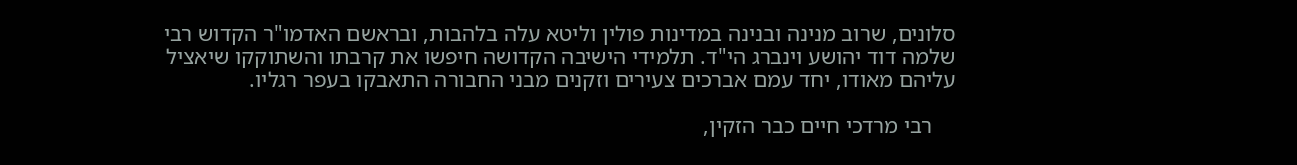סלונים, שרוב מנינה ובנינה במדינות פולין וליטא עלה בלהבות, ובראשם האדמו"ר הקדוש רבי שלמה דוד יהושע וינברג הי"ד. תלמידי הישיבה הקדושה חיפשו את קרבתו והשתוקקו שיאציל עליהם מאודו, יחד עמם אברכים צעירים וזקנים מבני החבורה התאבקו בעפר רגליו.

    רבי מרדכי חיים כבר הזקין,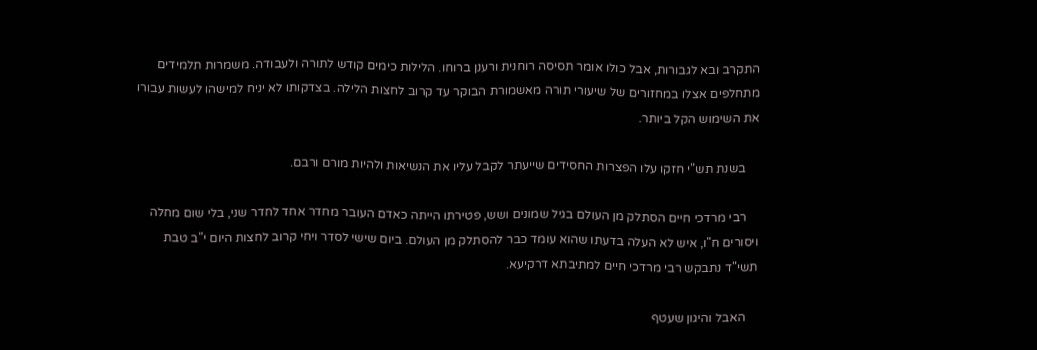התקרב ובא לגבורות, אבל כולו אומר תסיסה רוחנית ורענן ברוחו. הלילות כימים קודש לתורה ולעבודה. משמרות תלמידים מתחלפים אצלו במחזורים של שיעורי תורה מאשמורת הבוקר עד קרוב לחצות הלילה. בצדקותו לא יניח למישהו לעשות עבורו את השימוש הקל ביותר.

    בשנת תש"י חזקו עלו הפצרות החסידים שייעתר לקבל עליו את הנשיאות ולהיות מורם ורבם.

    רבי מרדכי חיים הסתלק מן העולם בגיל שמונים ושש, פטירתו הייתה כאדם העובר מחדר אחד לחדר שני, בלי שום מחלה ויסורים ח"ו, איש לא העלה בדעתו שהוא עומד כבר להסתלק מן העולם. ביום שישי לסדר ויחי קרוב לחצות היום י"ב טבת תשי"ד נתבקש רבי מרדכי חיים למתיבתא דרקיעא.

    האבל והיגון שעטף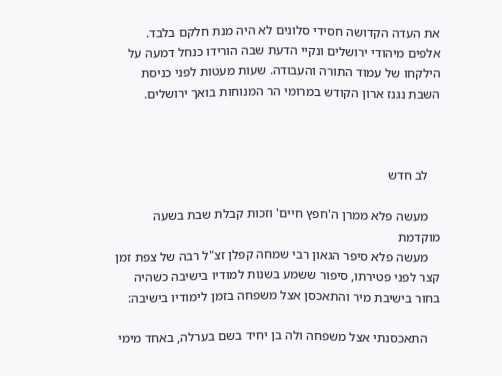את העדה הקדושה חסידי סלונים לא היה מנת חלקם בלבד. אלפים מיהודי ירושלים ונקיי הדעת שבה הורידו כנחל דמעה על הילקחו של עמוד התורה והעבודה. שעות מעטות לפני כניסת השבת נגנז ארון הקודש במרומי הר המנוחות בואך ירושלים.



    לב חדש

    מעשה פלא ממרן ה'חפץ חיים' וזכות קבלת שבת בשעה מוקדמת
    מעשה פלא סיפר הגאון רבי שמחה קפלן זצ"ל רבה של צפת זמן קצר לפני פטירתו, סיפור ששמע בשנות למודיו בישיבה כשהיה בחור בישיבת מיר והתאכסן אצל משפחה בזמן לימודיו בישיבה:

    התאכסנתי אצל משפחה ולה בן יחיד בשם בערלה, באחד מימי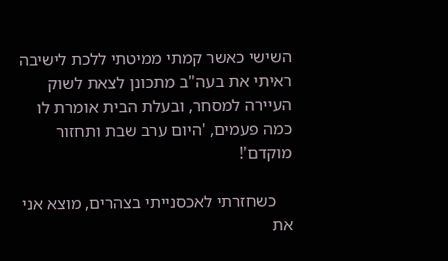השישי כאשר קמתי ממיטתי ללכת לישיבה ראיתי את בעה"ב מתכונן לצאת לשוק העיירה למסחר, ובעלת הבית אומרת לו כמה פעמים, 'היום ערב שבת ותחזור מוקדם'!

    כשחזרתי לאכסנייתי בצהרים, מוצא אני את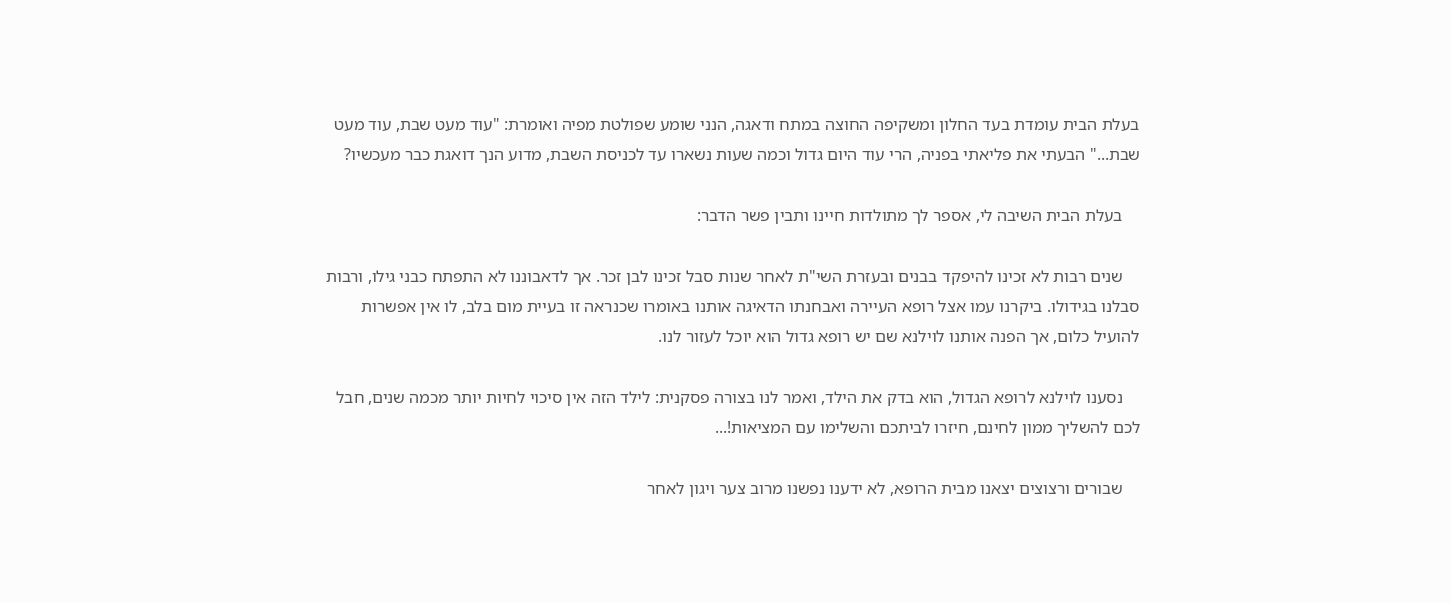בעלת הבית עומדת בעד החלון ומשקיפה החוצה במתח ודאגה, הנני שומע שפולטת מפיה ואומרת: "עוד מעט שבת, עוד מעט שבת..." הבעתי את פליאתי בפניה, הרי עוד היום גדול וכמה שעות נשארו עד לכניסת השבת, מדוע הנך דואגת כבר מעכשיו?

    בעלת הבית השיבה לי, אספר לך מתולדות חיינו ותבין פשר הדבר:

    שנים רבות לא זכינו להיפקד בבנים ובעזרת השי"ת לאחר שנות סבל זכינו לבן זכר. אך לדאבוננו לא התפתח כבני גילו, ורבות סבלנו בגידולו. ביקרנו עמו אצל רופא העיירה ואבחנתו הדאיגה אותנו באומרו שכנראה זו בעיית מום בלב, לו אין אפשרות להועיל כלום, אך הפנה אותנו לוילנא שם יש רופא גדול הוא יוכל לעזור לנו.

    נסענו לוילנא לרופא הגדול, הוא בדק את הילד, ואמר לנו בצורה פסקנית: לילד הזה אין סיכוי לחיות יותר מכמה שנים, חבל לכם להשליך ממון לחינם, חיזרו לביתכם והשלימו עם המציאות!...

    שבורים ורצוצים יצאנו מבית הרופא, לא ידענו נפשנו מרוב צער ויגון לאחר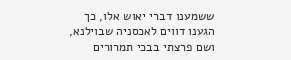ששמענו דברי יאוש אלו, כך הגענו דווים לאכסניה שבוילנא, ושם פרצתי בבכי תמרורים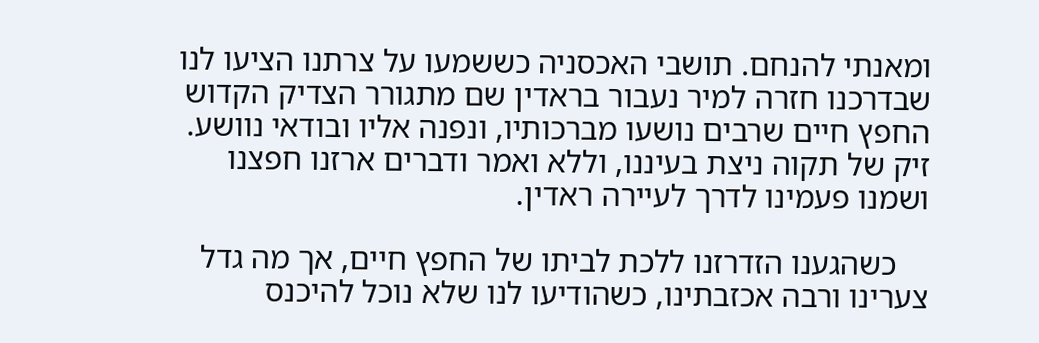ומאנתי להנחם. תושבי האכסניה כששמעו על צרתנו הציעו לנו שבדרכנו חזרה למיר נעבור בראדין שם מתגורר הצדיק הקדוש החפץ חיים שרבים נושעו מברכותיו, ונפנה אליו ובודאי נוושע. זיק של תקוה ניצת בעיננו, וללא ואמר ודברים ארזנו חפצנו ושמנו פעמינו לדרך לעיירה ראדין.

    כשהגענו הזדרזנו ללכת לביתו של החפץ חיים, אך מה גדל צערינו ורבה אכזבתינו, כשהודיעו לנו שלא נוכל להיכנס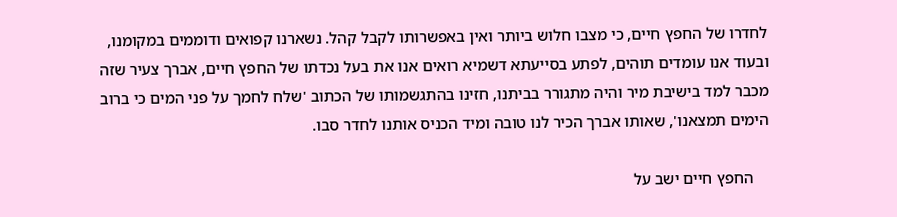לחדרו של החפץ חיים, כי מצבו חלוש ביותר ואין באפשרותו לקבל קהל. נשארנו קפואים ודוממים במקומנו, ובעוד אנו עומדים תוהים, לפתע בסייעתא דשמיא רואים אנו את בעל נכדתו של החפץ חיים, אברך צעיר שזה מכבר למד בישיבת מיר והיה מתגורר בביתנו, חזינו בהתגשמותו של הכתוב 'שלח לחמך על פני המים כי ברוב הימים תמצאנו', שאותו אברך הכיר לנו טובה ומיד הכניס אותנו לחדר סבו.

    החפץ חיים ישב על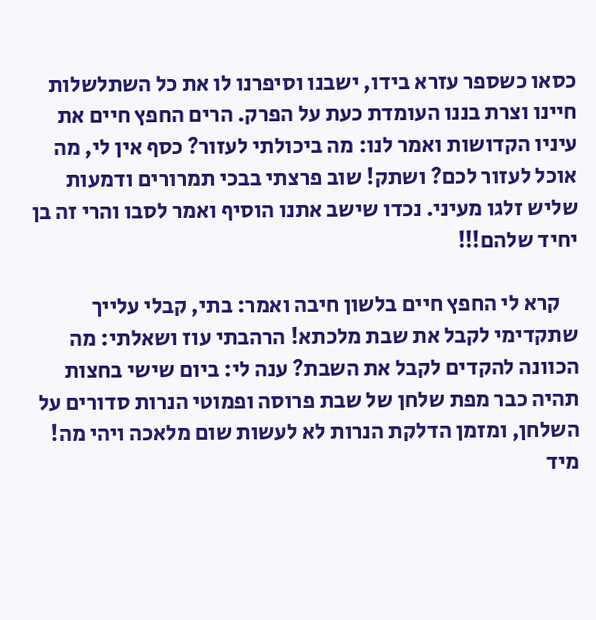כסאו כשספר עזרא בידו, ישבנו וסיפרנו לו את כל השתלשלות חיינו וצרת בננו העומדת כעת על הפרק. הרים החפץ חיים את עיניו הקדושות ואמר לנו: מה ביכולתי לעזור? כסף אין לי, מה אוכל לעזור לכם? ושתק! שוב פרצתי בבכי תמרורים ודמעות שליש זלגו מעיני. נכדו שישב אתנו הוסיף ואמר לסבו והרי זה בן יחיד שלהם!!!

    קרא לי החפץ חיים בלשון חיבה ואמר: בתי, קבלי עלייך שתקדימי לקבל את שבת מלכתא! הרהבתי עוז ושאלתי: מה הכוונה להקדים לקבל את השבת? ענה לי: ביום שישי בחצות תהיה כבר מפת שלחן של שבת פרוסה ופמוטי הנרות סדורים על השלחן, ומזמן הדלקת הנרות לא לעשות שום מלאכה ויהי מה! מיד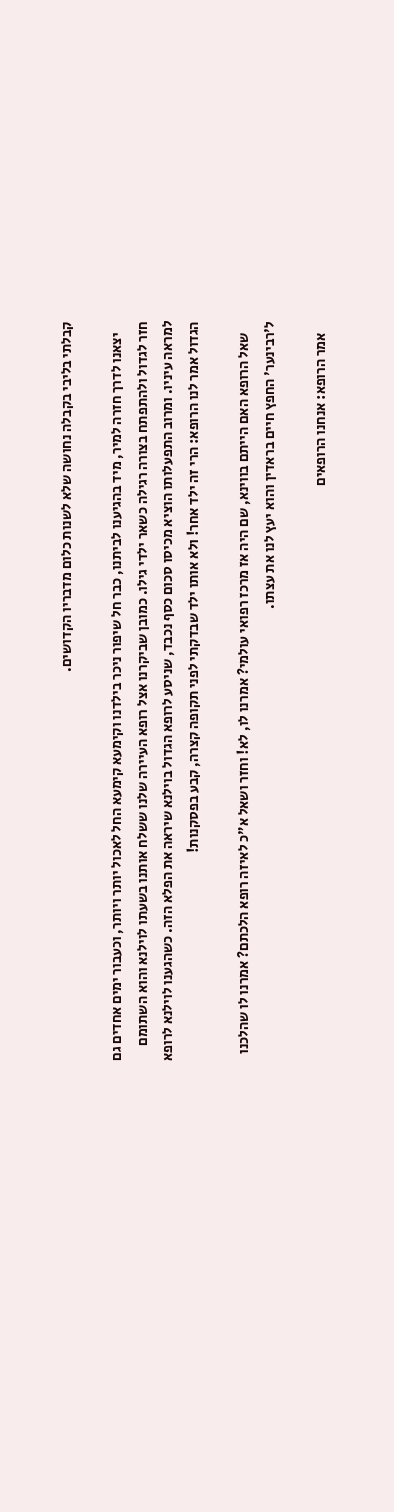קבלתי בליבי בקבלה נחושה שלא לשנות כלום מדבריו הקדושים.

    יצאנו לדרך חזרה למיר, מיד בהגיענו לביתנו, כבר חל שיפור ניכר בילדנו וקימעא קימעא החל לאכול יותר ויותר, וכעבור ימים אחדים גם חזר לגדול ולהתפתח בצורה רגילה כשאר ילדי גילו. כמובן שביקרנו אצל רופא העיירה שלנו ששלח אותנו בשעתו לוילנא והוא השתומם למראה עיניו. ומרוב התפעלותו הוציא מכיסו סכום כסף נכבד, שניסע לרופא הגדול בוילנא שיראה את הפלא הזה. כשהגענו לוילנא לרופא הגדול אמר לנו הרופא: הרי זה ילד אחר! ולא אותו ילד שבדקתי לפני תקופה קצרה, קבע בפסקנות!

    שאל הרופא האם הייתם בווינא, שם היה אז מרכז רפואי עולמי? אמרנו לו, לא! וחזר ושאל א"כ לאיזה רופא הלכתם? אמרנו לו שהלכנו ל'רבינער' החפץ חיים בראדין והוא יעץ לנו את עצתו.

    אמר הרופא: אנחנו הרופאים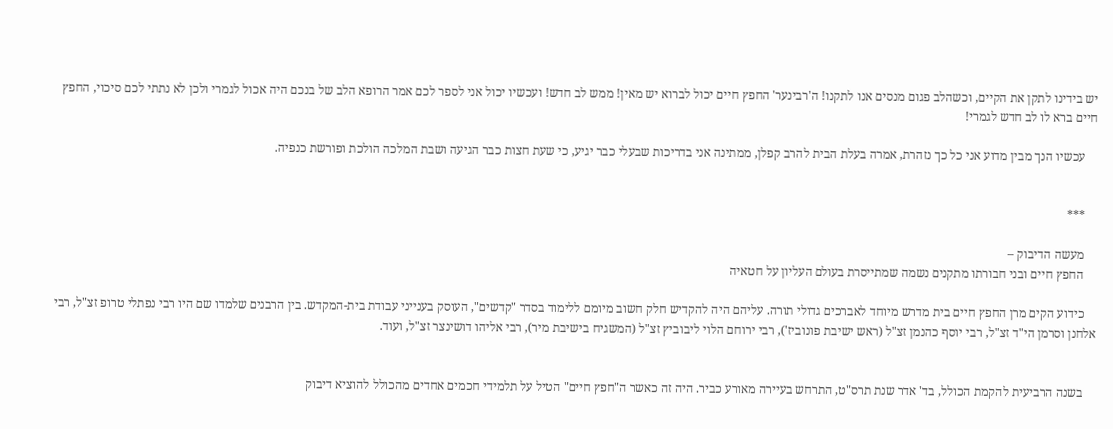יש בידינו לתקן את הקיים, וכשהלב פגום מנסים אנו לתקנו! ה'רבינער' החפץ חיים יכול לברוא יש מאין! ממש לב חדש! ועכשיו יכול אני לספר לכם אמר הרופא הלב של בנכם היה אכול לגמרי ולכן לא נתתי לכם סיכוי, החפץ חיים ברא לו לב חדש לגמרי!

    עכשיו הנך מבין מדוע אני כל כך נזהרת, אמרה בעלת הבית להרב קפלן, ממתינה אני בדריכות שבעלי כבר יגיע, כי שעת חצות כבר הגיעה ושבת המלכה הולכת ופורשת כנפיה.


    ***

    מעשה הדיבוק –
    החפץ חיים ובני חבורתו מתקנים נשמה שמתייסרת בעולם העליון על חטאיה

    כידוע הקים מרן החפץ חיים בית מדרש מיוחד לאברכים גדולי תורה. עליהם היה להקדיש חלק חשוב מיומם ללימוד בסדר "קדשים", העוסק בענייני עבודת בית-המקדש. בין הרבנים שלמדו שם היו רבי נפתלי טרופ זצ"ל, רבי אלחנן וסרמן הי"ד זצ"ל, רבי יוסף כהנמן זצ"ל (ראש ישיבת פונוביז'), רבי ירוחם הלוי ליבוביץ זצ"ל (המשגיח בישיבת מיר), רבי אליהו דושינצר זצ"ל, ועוד.


    בשנה הרביעית להקמת הכולל, בד' אדר שנת תרס"ט, התרחש בעיירה מאורע כביר. היה זה כאשר ה"חפץ חיים" הטיל על תלמידי חכמים אחדים מהכולל להוציא דיבוק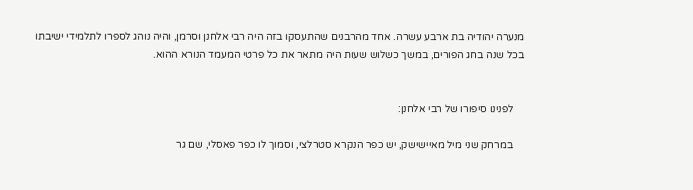מנערה יהודיה בת ארבע עשרה. אחד מהרבנים שהתעסקו בזה היה רבי אלחנן וסרמן, והיה נוהג לספרו לתלמידי ישיבתו בכל שנה בחג הפורים, במשך כשלוש שעות היה מתאר את כל פרטי המעמד הנורא ההוא.


    לפנינו סיפורו של רבי אלחנן:

    במרחק שני מיל מאיישישק, יש כפר הנקרא סטרלצי, וסמוך לו כפר פאסלי, שם גר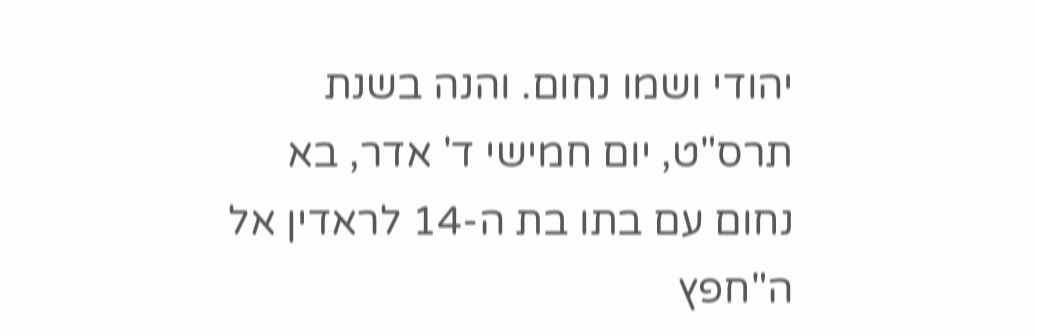יהודי ושמו נחום. והנה בשנת תרס"ט, יום חמישי ד' אדר, בא נחום עם בתו בת ה-14 לראדין אל ה"חפץ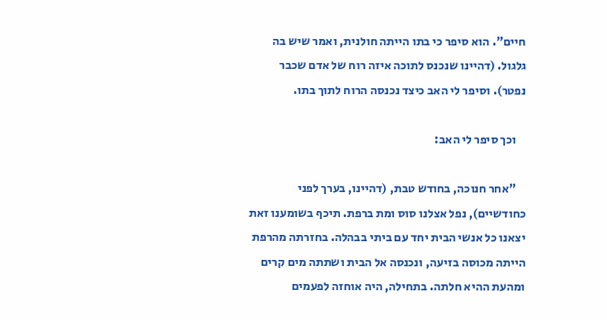חיים". הוא סיפר כי בתו הייתה חולנית, ואמר שיש בה גלגול. (דהיינו שנכנס לתוכה איזה רוח של אדם שכבר נפטר). וסיפר לי האב כיצד נכנסה הרוח לתוך בתו.

    וכך סיפר לי האב:

    "אחר חנוכה, בחודש טבת, (דהיינו, בערך לפני כחודשיים), נפל אצלנו סוס ומת ברפת. תיכף בשומענו זאת יצאנו כל אנשי הבית יחד עם ביתי בבהלה. בחזרתה מהרפת הייתה מכוסה בזיעה, ונכנסה אל הבית ושתתה מים קרים ומהעת ההיא חלתה. בתחילה, היה אוחזה לפעמים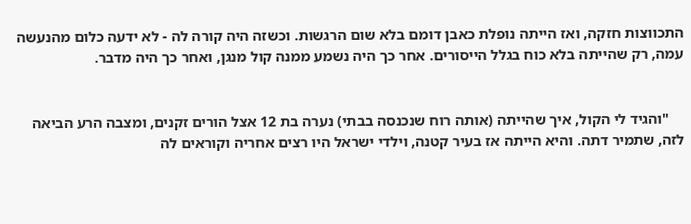התכווצות חזקה, ואז הייתה נופלת כאבן דומם בלא שום הרגשות. וכשזה היה קורה לה - לא ידעה כלום מהנעשה עמה, רק שהייתה בלא כוח בגלל הייסורים. אחר כך היה נשמע ממנה קול מנגן, ואחר כך היה מדבר.


    "והגיד לי הקול, איך שהייתה (אותה רוח שנכנסה בבתי) נערה בת 12 אצל הורים זקנים, ומצבה הרע הביאה לזה, שתמיר דתה. והיא הייתה אז בעיר קטנה, וילדי ישראל היו רצים אחריה וקוראים לה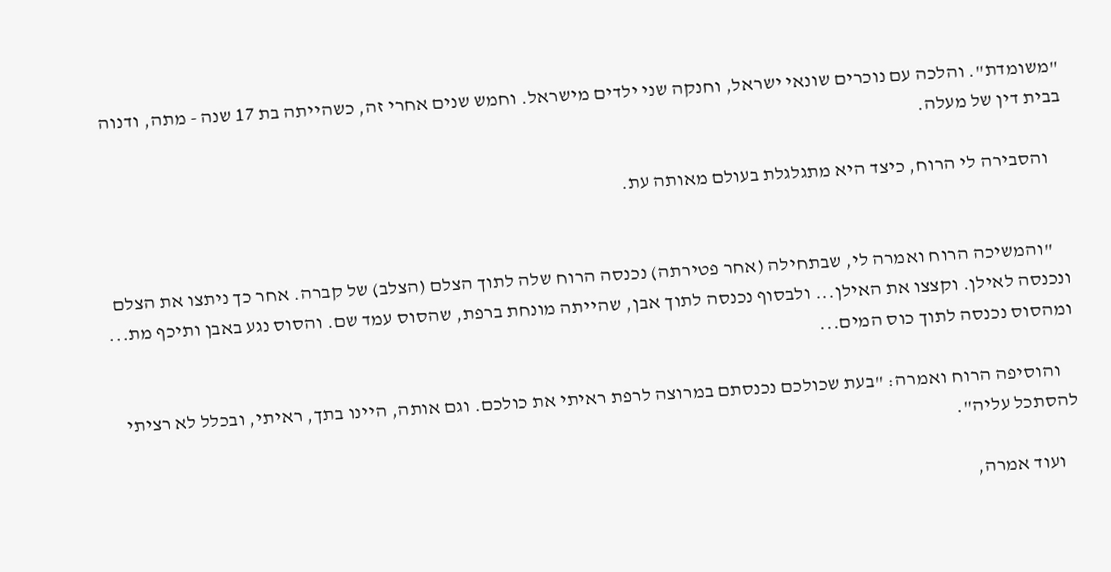"משומדת". והלכה עם נוכרים שונאי ישראל, וחנקה שני ילדים מישראל. וחמש שנים אחרי זה, כשהייתה בת 17 שנה - מתה, ודנוה בבית דין של מעלה.

    והסבירה לי הרוח, כיצד היא מתגלגלת בעולם מאותה עת.


    "והמשיכה הרוח ואמרה לי, שבתחילה (אחר פטירתה) נכנסה הרוח שלה לתוך הצלם (הצלב) של קברה. אחר כך ניתצו את הצלם ונכנסה לאילן. וקצצו את האילן... ולבסוף נכנסה לתוך אבן, שהייתה מונחת ברפת, שהסוס עמד שם. והסוס נגע באבן ותיכף מת... ומהסוס נכנסה לתוך כוס המים...

    והוסיפה הרוח ואמרה: "בעת שכולכם נכנסתם במרוצה לרפת ראיתי את כולכם. וגם אותה, היינו בתך, ראיתי, ובכלל לא רציתי להסתכל עליה".

    ועוד אמרה,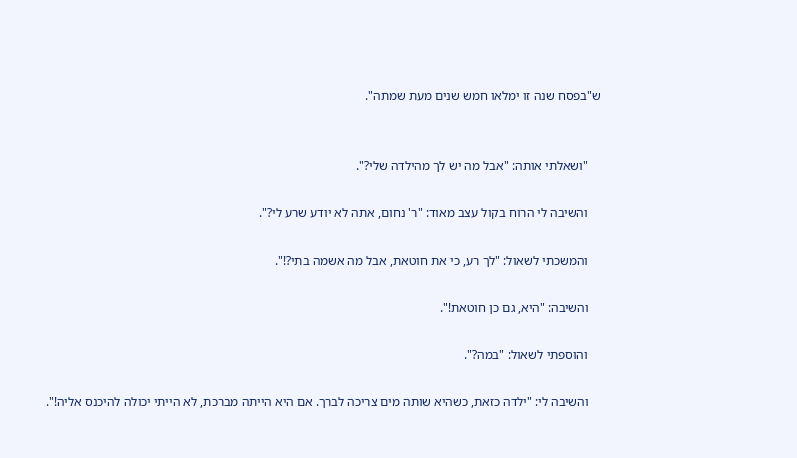ש"בפסח שנה זו ימלאו חמש שנים מעת שמתה".


    "ושאלתי אותה: "אבל מה יש לך מהילדה שלי?".

    והשיבה לי הרוח בקול עצב מאוד: "ר' נחום, אתה לא יודע שרע לי?".

    והמשכתי לשאול: "לך רע, כי את חוטאת, אבל מה אשמה בתי?!".

    והשיבה: "היא, גם כן חוטאת!".

    והוספתי לשאול: "במה?".

    והשיבה לי: "ילדה כזאת, כשהיא שותה מים צריכה לברך. אם היא הייתה מברכת, לא הייתי יכולה להיכנס אליה!".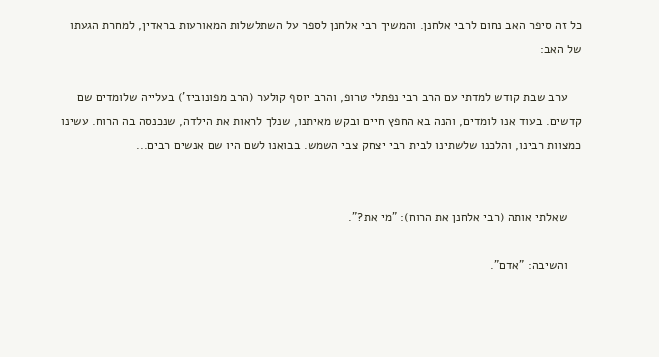כל זה סיפר האב נחום לרבי אלחנן. והמשיך רבי אלחנן לספר על השתלשלות המאורעות בראדין, למחרת הגעתו של האב:

    ערב שבת קודש למדתי עם הרב רבי נפתלי טרופ, והרב יוסף קולער (הרב מפונוביז') בעלייה שלומדים שם קדשים. בעוד אנו לומדים, והנה בא החפץ חיים ובקש מאיתנו, שנלך לראות את הילדה, שנכנסה בה הרוח. עשינו כמצוות רבינו, והלכנו שלשתינו לבית רבי יצחק צבי השמש. בבואנו לשם היו שם אנשים רבים...


    שאלתי אותה (רבי אלחנן את הרוח): "מי את?".

    והשיבה: "אדם".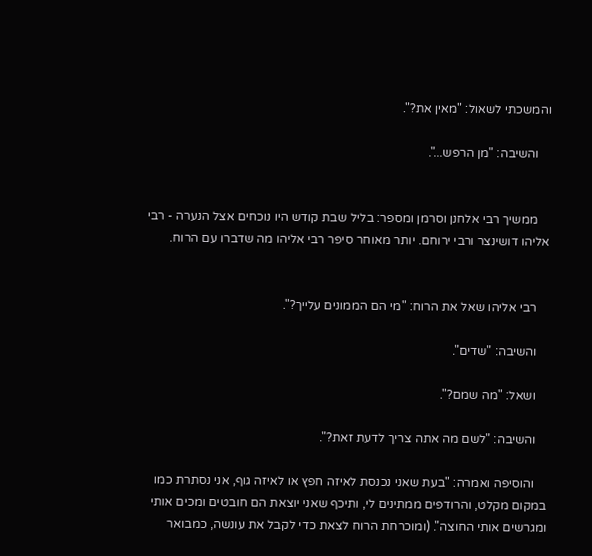והמשכתי לשאול: "מאין את?".

    והשיבה: "מן הרפש...".


    ממשיך רבי אלחנן וסרמן ומספר: בליל שבת קודש היו נוכחים אצל הנערה - רבי אליהו דושינצר ורבי ירוחם. יותר מאוחר סיפר רבי אליהו מה שדברו עם הרוח.


    רבי אליהו שאל את הרוח: "מי הם הממונים עלייך?".

    והשיבה: "שדים".

    ושאל: "מה שמם?".

    והשיבה: "לשם מה אתה צריך לדעת זאת?".

    והוסיפה ואמרה: "בעת שאני נכנסת לאיזה חפץ או לאיזה גוף, אני נסתרת כמו במקום מקלט, והרודפים ממתינים לי, ותיכף שאני יוצאת הם חובטים ומכים אותי ומגרשים אותי החוצה". (ומוכרחת הרוח לצאת כדי לקבל את עונשה, כמבואר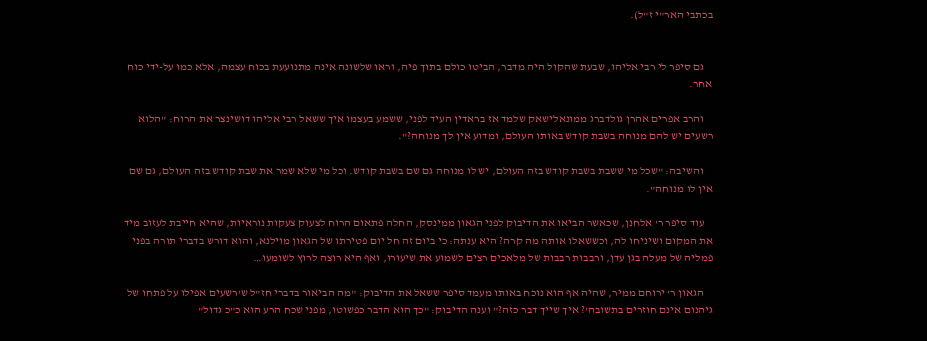בכתבי האר"י ז"ל).


    גם סיפר לי רבי אליהו, שבעת שהקול היה מדבר, הביטו כולם בתוך פיה, וראו שלשונה אינה מתנועעת בכוח עצמה, אלא כמו על-ידי כוח אחר.

    והרב אפרים אהרן גולדברג ממונאלישאק שלמד אז בראדין העיד לפני, ששמע בעצמו איך ששאל רבי אליהו דושינצר את הרוח: "הלוא רשעים יש להם מנוחה בשבת קודש באותו העולם, ומדוע אין לך מנוחה?".

    והשיבה: "שכל מי ששבת בשבת קודש בזה העולם, יש לו מנוחה גם שם בשבת קודש. וכל מי שלא שמר את שבת קודש בזה העולם, גם שם אין לו מנוחה".

    עוד סיפר ר' אלחנן, שכאשר הביאו את הדיבוק לפני הגאון ממינסק, החלה פתאום הרוח לצעוק צעקות נוראיות, שהיא חייבת לעזוב מיד את המקום ושיניחו לה, וכששאלו אותה מה קרה? היא ענתה: כי ביום זה חל יום פטירתו של הגאון מוילנא, והוא דורש בדברי תורה בפני פמליה של מעלה בגן עדן, ורבבות רבבות של מלאכים רצים לשמוע את שיעורו, ואף היא רוצה לרוץ לשומעו…

    הגאון ר' ירוחם ממיר, שהיה אף הוא נוכח באותו מעמד סיפר ששאל את הדיבוק: "מה הביאור בדברי חז"ל ש'רשעים אפילו על פתחו של גיהנום אינם חוזרים בתשובה'? איך שייך דבר כזה?" וענה הדיבוק: "כך הוא הדבר כפשוטו, מפני שכח הרע הוא כ"כ גדול"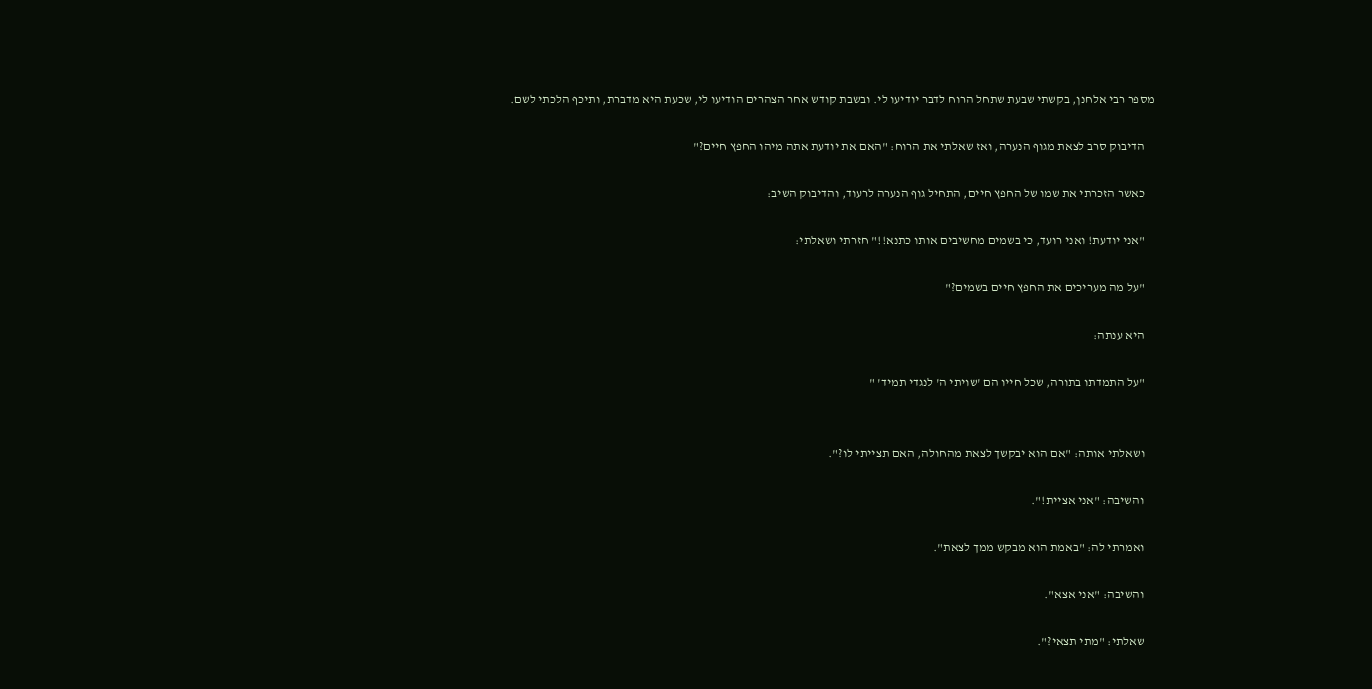מספר רבי אלחנן, בקשתי שבעת שתחל הרוח לדבר יודיעו לי. ובשבת קודש אחר הצהרים הודיעו לי, שכעת היא מדברת, ותיכף הלכתי לשם.

    הדיבוק סרב לצאת מגוף הנערה, ואז שאלתי את הרוח: "האם את יודעת אתה מיהו החפץ חיים?"

    כאשר הזכרתי את שמו של החפץ חיים, התחיל גוף הנערה לרעוד, והדיבוק השיב:

    "אני יודעת! ואני רועד, כי בשמים מחשיבים אותו כתנא!!" חזרתי ושאלתי:

    "על מה מעריכים את החפץ חיים בשמים?"

    היא ענתה:

    "על התמדתו בתורה, שכל חייו הם 'שויתי ה' לנגדי תמיד' "


    ושאלתי אותה: "אם הוא יבקשך לצאת מהחולה, האם תצייתי לו?".

    והשיבה: "אני אציית!".

    ואמרתי לה: "באמת הוא מבקש ממך לצאת".

    והשיבה: "אני אצא".

    שאלתי: "מתי תצאי?".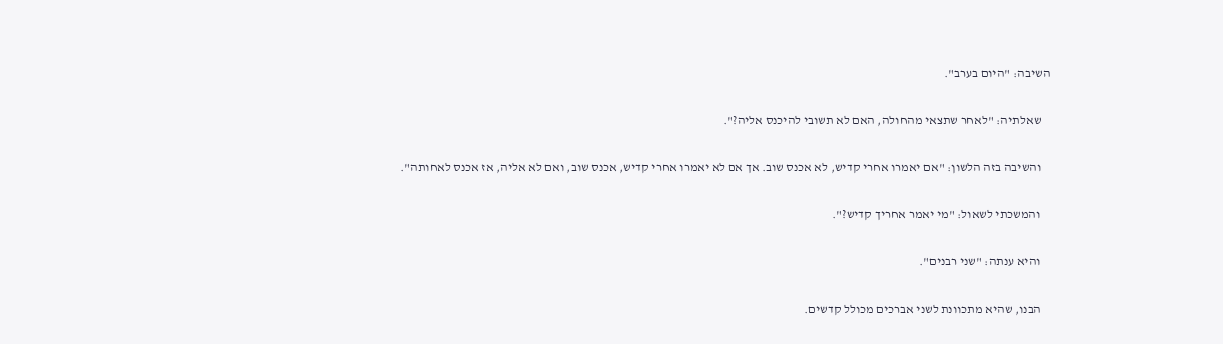השיבה: "היום בערב".

    שאלתיה: "לאחר שתצאי מהחולה, האם לא תשובי להיכנס אליה?".

    והשיבה בזה הלשון: "אם יאמרו אחרי קדיש, לא אכנס שוב. אך אם לא יאמרו אחרי קדיש, אכנס שוב, ואם לא אליה, אז אכנס לאחותה".

    והמשכתי לשאול: "מי יאמר אחריך קדיש?".

    והיא ענתה: "שני רבנים".

    הבנו, שהיא מתכוונת לשני אברכים מכולל קדשים.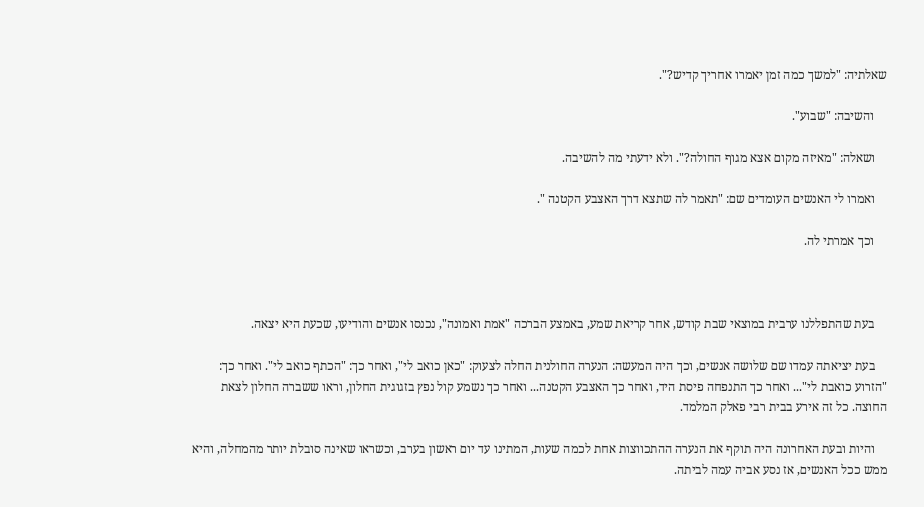שאלתיה: "למשך כמה זמן יאמרו אחריך קדיש?".

    והשיבה: "שבוע".

    ושאלה: "מאיזה מקום אצא מגוף החולה?". ולא ידעתי מה להשיבה.

    ואמרו לי האנשים העומדים שם: "תאמר לה שתצא דרך האצבע הקטנה ".

    וכך אמרתי לה.



    בעת שהתפללנו ערבית במוצאי שבת קודש, אחר קריאת שמע, באמצע הברכה "אמת ואמונה", נכנסו אנשים והודיעו, שכעת היא יצאה.

    בעת יציאתה עמדו שם שלושה אנשים, וכך היה המעשה: הנערה החולנית החלה לצעוק: "כאן כואב לי", ואחר כך: "הכתף כואב לי". ואחר כך: "הזרוע כואבת לי"... ואחר כך התנפחה פיסת היד, ואחר כך האצבע הקטנה... ואחר כך נשמע קול נפץ בזגוגית החלון, וראו ששברה החלון לצאת החוצה. כל זה אירע בבית רבי פאלק המלמד.

    והיות ובעת האחרונה היה תוקף את הנערה ההתכווצות אחת לכמה שעות, המתינו עד יום ראשון בערב, וכשראו שאינה סובלת יותר מהמחלה, והיא ממש ככל האנשים, אז נסע אביה עמה לביתה.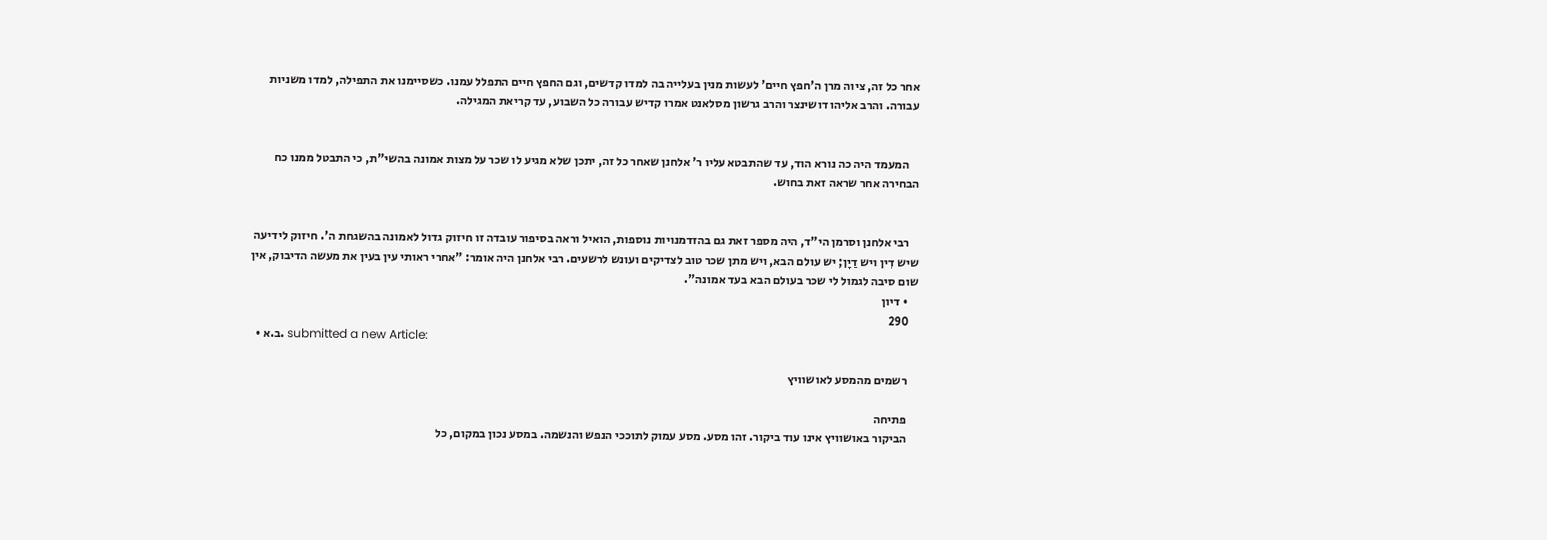אחר כל זה, ציוה מרן ה'חפץ חיים' לעשות מנין בעלייה בה למדו קדשים, וגם החפץ חיים התפלל עמנו. כשסיימנו את התפילה, למדו משניות עבורה. והרב אליהו דושינצר והרב גרשון מסלאנט אמרו קדיש עבורה כל השבוע, עד קריאת המגילה.


    המעמד היה כה נורא הוד, עד שהתבטא עליו ר' אלחנן שאחר כל זה, יתכן שלא מגיע לו שכר על מצות אמונה בהשי"ת, כי התבטל ממנו כח הבחירה אחר שראה זאת בחוש.


    רבי אלחנן וסרמן הי"ד, היה מספר זאת גם בהזדמנויות נוספות, הואיל וראה בסיפור עובדה זו חיזוק גדול לאמונה בהשגחת ה'. חיזוק לידיעה שיש דִין ויש דַיָן; יש עולם הבא, ויש מתן שכר טוב לצדיקים ועונש לרשעים. רבי אלחנן היה אומר: "אחרי ראותי עין בעין את מעשה הדיבוק, אין שום סיבה לגמול לי שכר בעולם הבא בעד אמונה".
    • דיון
    290
  • ב.א. submitted a new Article:

    רשמים מהמסע לאושוויץ

    פתיחה
    הביקור באושוויץ אינו עוד ביקור. זהו מסע. מסע עמוק לתוככי הנפש והנשמה. במסע נכון במקום, כל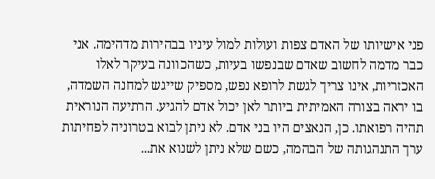פני אישיותו של האדם צפות ועולות למול עיניו בבהירות מדהימה. אני כבר מדמה לחשוב שאדם שבנפשו בעיות, כשהכוונה בעיקר לאלו האכזריות, אינו צריך לגשת לרופא נפש, מספיק שייגש למחנה השמדה, בו יראה בצורה האמיתית ביותר לאן יכול אדם להגיע. הרתיעה הנוראית תהיה רפואתו. כן, הנאצים היו בני אדם. לא ניתן לבוא בטרוניה לפחיתות ערך התנהגותה של הבהמה, כשם שלא ניתן לשנוא את...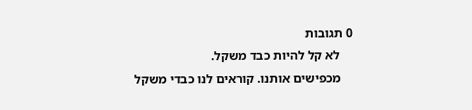0 תגובות
    לא קל להיות כבד משקל.
    מכפישים אותנו. קוראים לנו כבדי משקל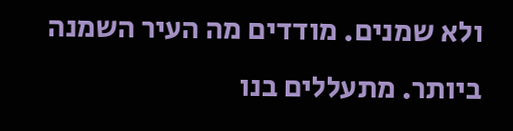ולא שמנים. מודדים מה העיר השמנה ביותר. מתעללים בנו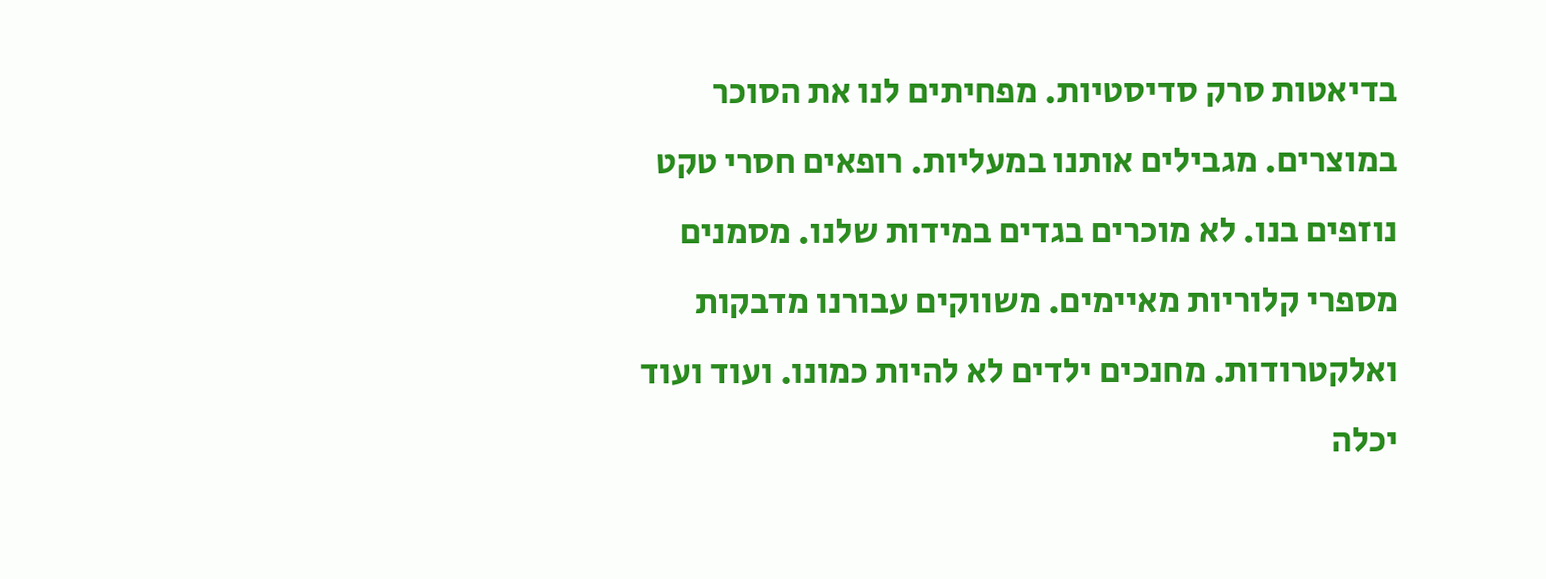בדיאטות סרק סדיסטיות. מפחיתים לנו את הסוכר במוצרים. מגבילים אותנו במעליות. רופאים חסרי טקט נוזפים בנו. לא מוכרים בגדים במידות שלנו. מסמנים מספרי קלוריות מאיימים. משווקים עבורנו מדבקות ואלקטרודות. מחנכים ילדים לא להיות כמונו. ועוד ועוד יכלה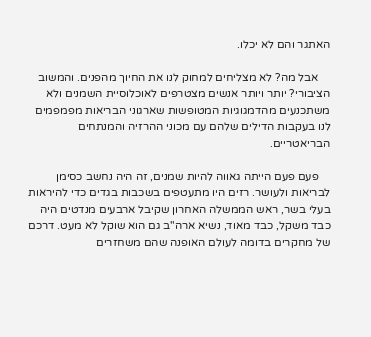האתגר והם לא יכלו.

    אבל מה? לא מצליחים למחוק לנו את החיוך מהפנים. והמשוב הציבורי? יותר ויותר אנשים מצטרפים לאוכלוסיית השמנים ולא משתכנעים מהדמגוגיות המטופשות שארגוני הבריאות מפמפמים לנו בעקבות הדילים שלהם עם מכוני ההרזיה והמנתחים הבריאטריים.

    פעם פעם הייתה גאווה להיות שמנים, זה היה נחשב כסימן לבריאות ולעושר. רזים היו מתעטפים בשכבות בגדים כדי להיראות בעלי בשר, ראש הממשלה האחרון שקיבל ארבעים מנדטים היה כבד משקל, כבד מאוד, נשיא ארה"ב גם הוא שוקל לא מעט. דרכם של מחקרים בדומה לעולם האופנה שהם משחזרים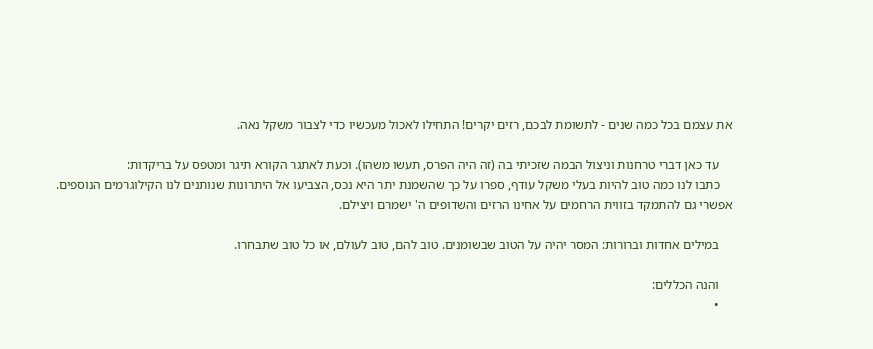את עצמם בכל כמה שנים - לתשומת לבכם, רזים יקרים! התחילו לאכול מעכשיו כדי לצבור משקל נאה.

    עד כאן דברי טרחנות וניצול הבמה שזכיתי בה (זה היה הפרס, תעשו משהו). וכעת לאתגר הקורא תיגר ומטפס על בריקדות:
    כתבו לנו כמה טוב להיות בעלי משקל עודף, ספרו על כך שהשמנת יתר היא נכס, הצביעו אל היתרונות שנותנים לנו הקילוגרמים הנוספים. אפשרי גם להתמקד בזווית הרחמים על אחינו הרזים והשדופים ה' ישמרם ויצילם.

    במילים אחדות וברורות: המסר יהיה על הטוב שבשומנים. טוב להם, טוב לעולם, או כל טוב שתבחרו.

    והנה הכללים:
    •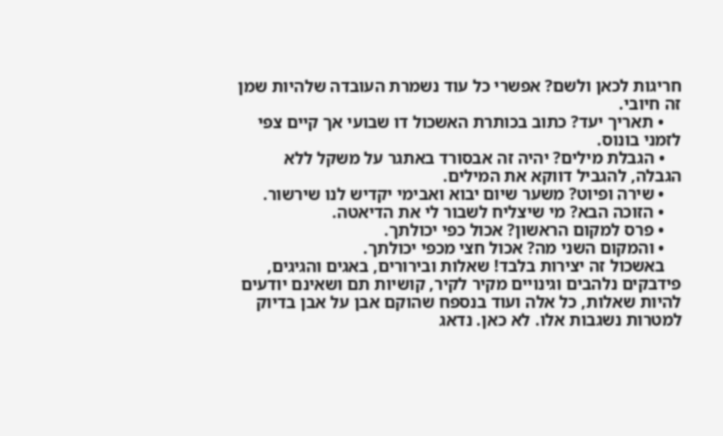חריגות לכאן ולשם? אפשרי כל עוד נשמרת העובדה שלהיות שמן זה חיובי.
    • תאריך יעד? כתוב בכותרת האשכול דו שבועי אך קיים צפי לזמני בונוס.
    • הגבלת מילים? יהיה זה אבסורד באתגר על משקל ללא הגבלה, להגביל דווקא את המילים.
    • שירה ופיוט? משער שיום יבוא ואבימי יקדיש לנו שירשור.
    • הזוכה הבא? מי שיצליח לשבור לי את הדיאטה.
    • פרס למקום הראשון? אכול כפי יכולתך.
    • והמקום השני מה? אכול חצי מכפי יכולתך.
    באשכול זה יצירות בלבד! שאלות ובירורים, באגים והגיגים, פידבקים נלהבים וגינויים מקיר לקיר, קושיות תם ושאינם יודעים להיות שאלות, כל אלה ועוד בנספח שהוקם אבן על אבן בדיוק למטרות נשגבות אלו. לא כאן. נדאג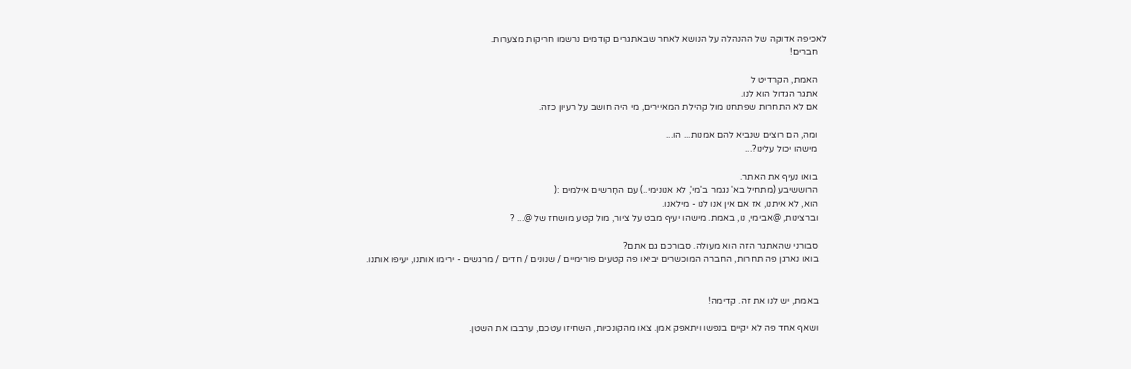לאכיפה אדוקה של ההנהלה על הנושא לאחר שבאתגרים קודמים נרשמו חריקות מצערות.
    חברים!

    האמת, הקרדיט ל
    אתגר הגדול הוא לנו.
    אם לא התחרות שפתחנו מול קהילת המאיירים, מי היה חושב על רעיון כזה.

    ומה, הם רוצים שנביא להם אמנות... הו...
    מישהו יכול עלינו?...

    בואו נעיף את האתר.
    הרוששיבע (מתחיל בא' נגמר ב'מי', לא אנונימי..) עם החָרשים אילמים :(
    הוא, לא איתנו, אז אם אין אנו לנו - מילאנו.
    וברצינות, @אבימי, נו, באמת. מישהו יעיף מבט על ציור, מול קטע מושחז של @... ?

    סבורני שהאתגר הזה הוא מעולה. סבורכם גם אתם?
    בואו נארגן פה תחרות, החברה המוכשרים יביאו פה קטעים פורימיים / שנונים / חדים / מרגשים - ירימו אותנו, יעיפו אותנו.


    באמת, יש לנו את זה. קדימה!

    ושאף אחד פה לא יקיים בנפשו ויתאפק אמן. צאו מהקונכיות, השחיזו עטכם, ערבבו את השטן.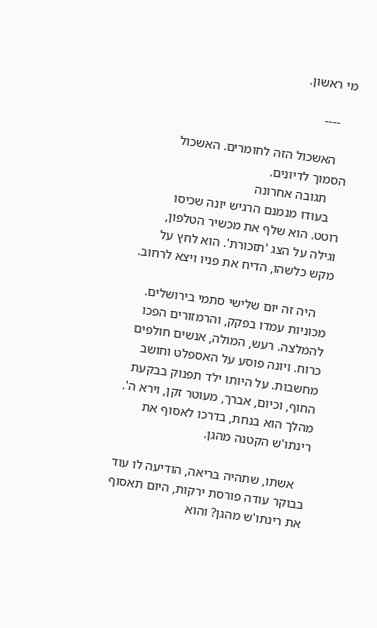מי ראשון.

    ----

    האשכול הזה לחומרים. האשכול הסמוך לדיונים.
     תגובה אחרונה
    בעודו מנמנם הרגיש יונה שכיסו רוטט. הוא שלף את מכשיר הטלפון, וגילה על הצג 'תזכורת'. הוא לחץ על מקש כלשהו, הדיח את פניו ויצא לרחוב.

    היה זה יום שלישי סתמי בירושלים. מכוניות עמדו בפקק, והרמזורים הפכו להמלצה. רעש, המולה, אנשים חולפים כרוח. ויונה פוסע על האספלט וחושב מחשבות. על היותו ילד תפנוק בבקעת החוף, וכיום, אברך, מעוטר זקן, וירא ה'. מהלך הוא בנחת, בדרכו לאסוף את רינתו'ש הקטנה מהגן.

    אשתו, שתהיה בריאה, הודיעה לו עוד בבוקר עודה פורסת ירקות, היום תאסוף את רינתו'ש מהגן? והוא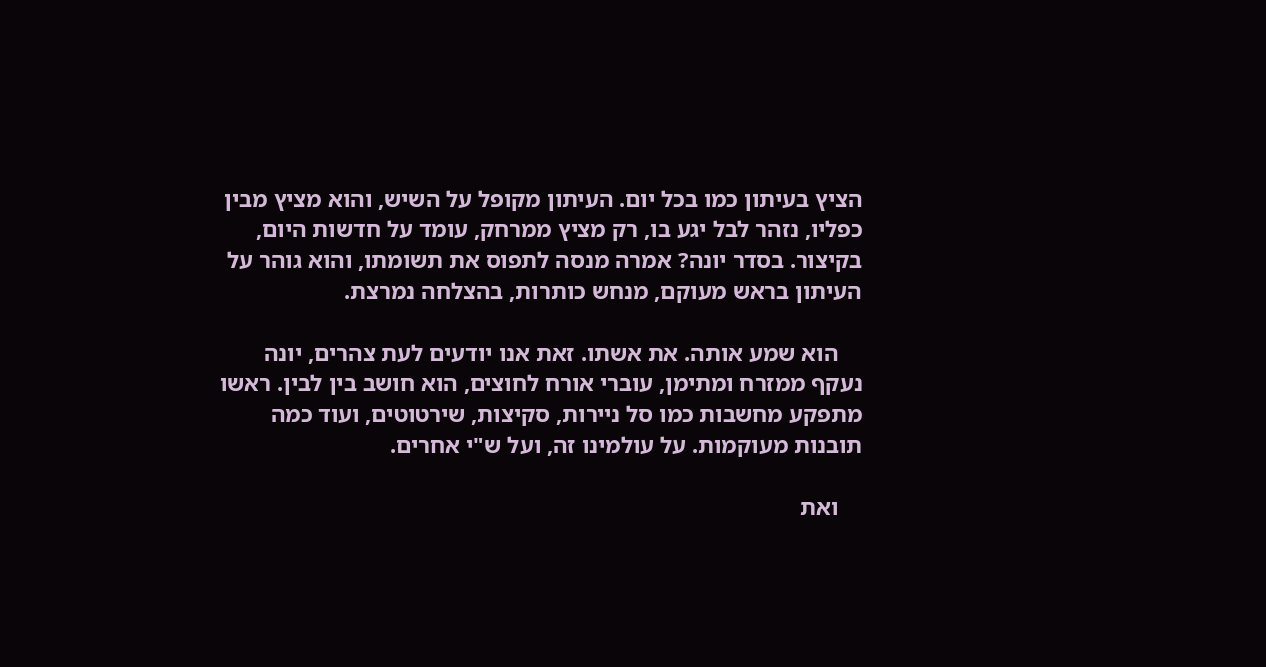הציץ בעיתון כמו בכל יום. העיתון מקופל על השיש, והוא מציץ מבין כפליו, נזהר לבל יגע בו, רק מציץ ממרחק, עומד על חדשות היום, בקיצור. בסדר יונה? אמרה מנסה לתפוס את תשומתו, והוא גוהר על העיתון בראש מעוקם, מנחש כותרות, בהצלחה נמרצת.

    הוא שמע אותה. את אשתו. זאת אנו יודעים לעת צהרים, יונה נעקף ממזרח ומתימן, עוברי אורח לחוצים, הוא חושב בין לבין. ראשו מתפקע מחשבות כמו סל ניירות, סקיצות, שירטוטים, ועוד כמה תובנות מעוקמות. על עולמינו זה, ועל ש"י אחרים.

    ואת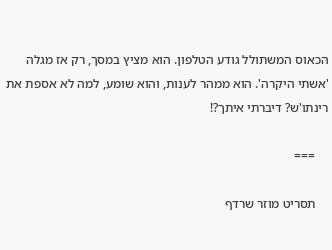הכאוס המשתולל גודע הטלפון. הוא מציץ במסך, רק אז מגלה 'אשתי היקרה'. הוא ממהר לענות, והוא שומע, למה לא אספת את רינתו'ש? דיברתי איתך?!

    ===

    תסריט מוזר שרדף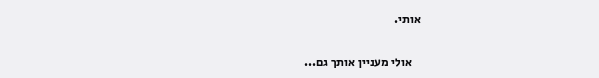אותי.

    אולי מעניין אותך גם...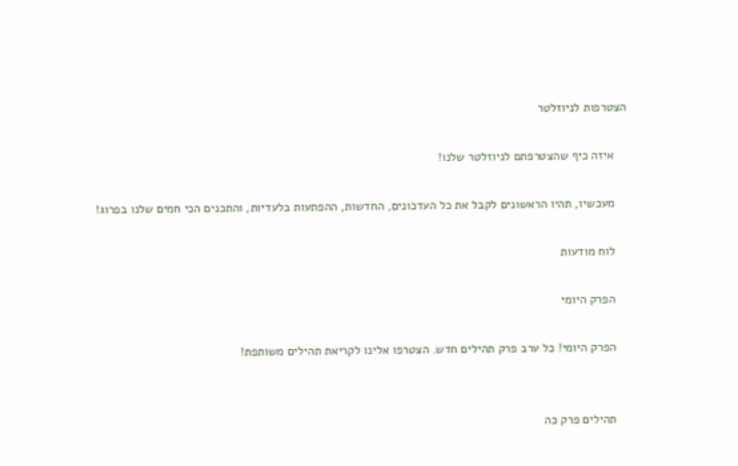הצטרפות לניוזלטר

    איזה כיף שהצטרפתם לניוזלטר שלנו!

    מעכשיו, תהיו הראשונים לקבל את כל העדכונים, החדשות, ההפתעות בלעדיות, והתכנים הכי חמים שלנו בפרוג!

    לוח מודעות

    הפרק היומי

    הפרק היומי! כל ערב פרק תהילים חדש. הצטרפו אלינו לקריאת תהילים משותפת!


    תהילים פרק כה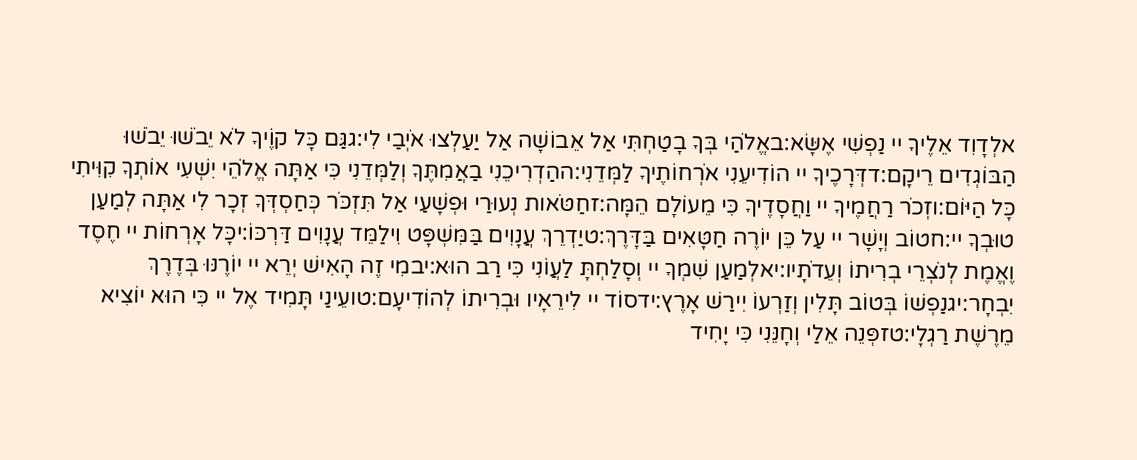אלְדָוִד אֵלֶיךָ יי נַפְשִׁי אֶשָּׂא:באֱלֹהַי בְּךָ בָטַחְתִּי אַל אֵבוֹשָׁה אַל יַעַלְצוּ אֹיְבַי לִי:גגַּם כָּל קוֶֹיךָ לֹא יֵבֹשׁוּ יֵבֹשׁוּ הַבּוֹגְדִים רֵיקָם:דדְּרָכֶיךָ יי הוֹדִיעֵנִי אֹרְחוֹתֶיךָ לַמְּדֵנִי:ההַדְרִיכֵנִי בַאֲמִתֶּךָ וְלַמְּדֵנִי כִּי אַתָּה אֱלֹהֵי יִשְׁעִי אוֹתְךָ קִוִּיתִי כָּל הַיּוֹם:וזְכֹר רַחֲמֶיךָ יי וַחֲסָדֶיךָ כִּי מֵעוֹלָם הֵמָּה:זחַטֹּאות נְעוּרַי וּפְשָׁעַי אַל תִּזְכֹּר כְּחַסְדְּךָ זְכָר לִי אַתָּה לְמַעַן טוּבְךָ יי:חטוֹב וְיָשָׁר יי עַל כֵּן יוֹרֶה חַטָּאִים בַּדָּרֶךְ:טיַדְרֵךְ עֲנָוִים בַּמִּשְׁפָּט וִילַמֵּד עֲנָוִים דַּרְכּוֹ:יכָּל אָרְחוֹת יי חֶסֶד וֶאֱמֶת לְנֹצְרֵי בְרִיתוֹ וְעֵדֹתָיו:יאלְמַעַן שִׁמְךָ יי וְסָלַחְתָּ לַעֲוֹנִי כִּי רַב הוּא:יבמִי זֶה הָאִישׁ יְרֵא יי יוֹרֶנּוּ בְּדֶרֶךְ יִבְחָר:יגנַפְשׁוֹ בְּטוֹב תָּלִין וְזַרְעוֹ יִירַשׁ אָרֶץ:ידסוֹד יי לִירֵאָיו וּבְרִיתוֹ לְהוֹדִיעָם:טועֵינַי תָּמִיד אֶל יי כִּי הוּא יוֹצִיא מֵרֶשֶׁת רַגְלָי:טזפְּנֵה אֵלַי וְחָנֵּנִי כִּי יָחִיד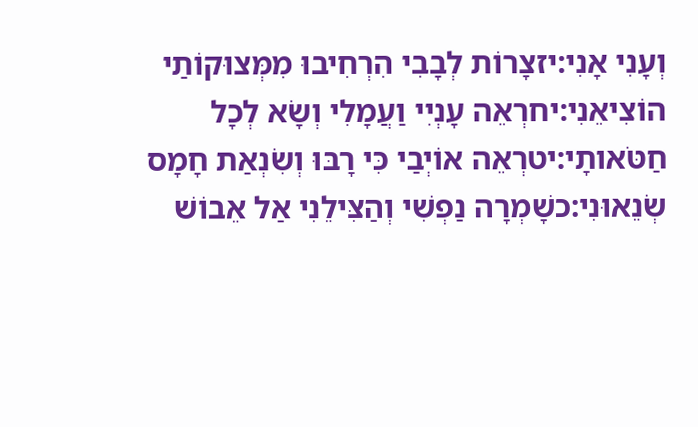וְעָנִי אָנִי:יזצָרוֹת לְבָבִי הִרְחִיבוּ מִמְּצוּקוֹתַי הוֹצִיאֵנִי:יחרְאֵה עָנְיִי וַעֲמָלִי וְשָׂא לְכָל חַטֹּאותָי:יטרְאֵה אוֹיְבַי כִּי רָבּוּ וְשִׂנְאַת חָמָס שְׂנֵאוּנִי:כשָׁמְרָה נַפְשִׁי וְהַצִּילֵנִי אַל אֵבוֹשׁ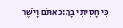כִּי חָסִיתִי בָךְ:כאתֹּם וָיֹשֶׁר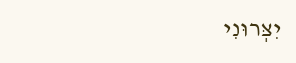יִצְּרוּנִי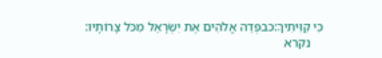כִּי קִוִּיתִיךָ:כבפְּדֵה אֱלֹהִים אֶת יִשְׂרָאֵל מִכֹּל צָרוֹתָיו:
    נקרא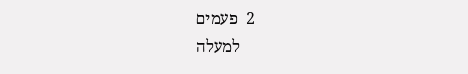2  פעמים
    למעלה